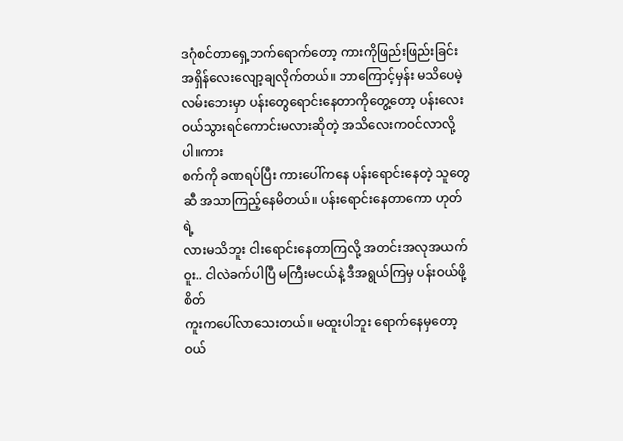ဒဂုံစင်တာရှေ့ဘက်ရောက်တော့ ကားကိုဖြည်းဖြည်းခြင်း အရှိန်လေးလျော့ချလိုက်တယ်။ ဘာကြောင့်မှန်း မသိပေမဲ့
လမ်းဘေးမှာ ပန်းတွေရောင်းနေတာကိုတွေ့တော့ ပန်းလေး ဝယ်သွားရင်ကောင်းမလားဆိုတဲ့ အသိလေးကဝင်လာလို့ပါ။ကား
စက်ကို ခဏရပ်ပြီး ကားပေါ်ကနေ ပန်းရောင်းနေတဲ့ သူတွေဆီ အသာကြည့်နေမိတယ်။ ပန်းရောင်းနေတာကော ဟုတ်ရဲ့
လားမသိဘူး ငါးရောင်းနေတာကြလို့ အတင်းအလုအယက် ဝူး.. ငါလဲခက်ပါပြီ မကြီးမငယ်နဲ့ ဒီအရွယ်ကြမှ ပန်းဝယ်ဖို့ စိတ်
ကူးကပေါ်လာသေးတယ်။ မထူးပါဘူး ရောက်နေမှတော့ ဝယ်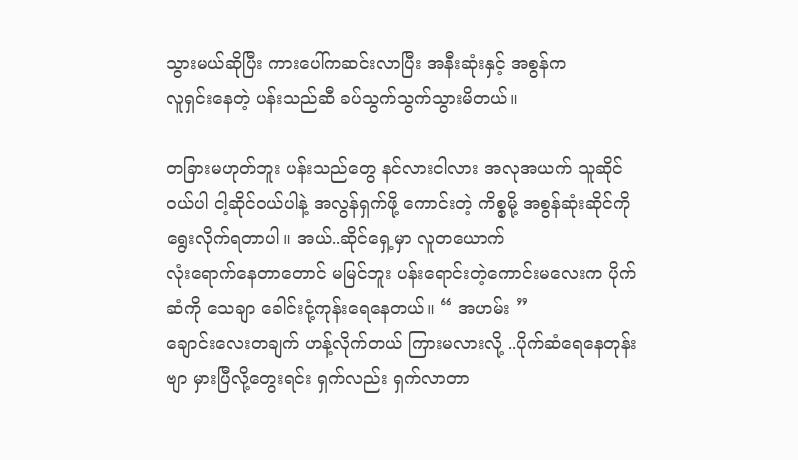သွားမယ်ဆိုပြီး ကားပေါ်ကဆင်းလာပြီး အနီးဆုံးနှင့် အစွန်က
လူရှင်းနေတဲ့ ပန်းသည်ဆီ ခပ်သွက်သွက်သွားမိတယ်။

တခြားမဟုတ်ဘူး ပန်းသည်တွေ နင်လားငါလား အလုအယက် သူဆိုင်
ဝယ်ပါ ငါ့ဆိုင်ဝယ်ပါနဲ့ အလွန်ရှက်ဖို့ ကောင်းတဲ့ ကိစ္စမို့ အစွန်ဆုံးဆိုင်ကို ရွေးလိုက်ရတာပါ။ အယ်..ဆိုင်ရှေ့မှာ လူတယောက်
လုံးရောက်နေတာတောင် မမြင်ဘူး ပန်းရောင်းတဲ့ကောင်းမလေးက ပိုက်ဆံကို သေချာ ခေါင်းငုံ့ကုန်းရေနေတယ်။ “ အဟမ်း ”
ချောင်းလေးတချက် ဟန့်လိုက်တယ် ကြားမလားလို့ ..ပိုက်ဆံရေနေတုန်းဗျာ မှားပြီလို့တွေးရင်း ရှက်လည်း ရှက်လာတာ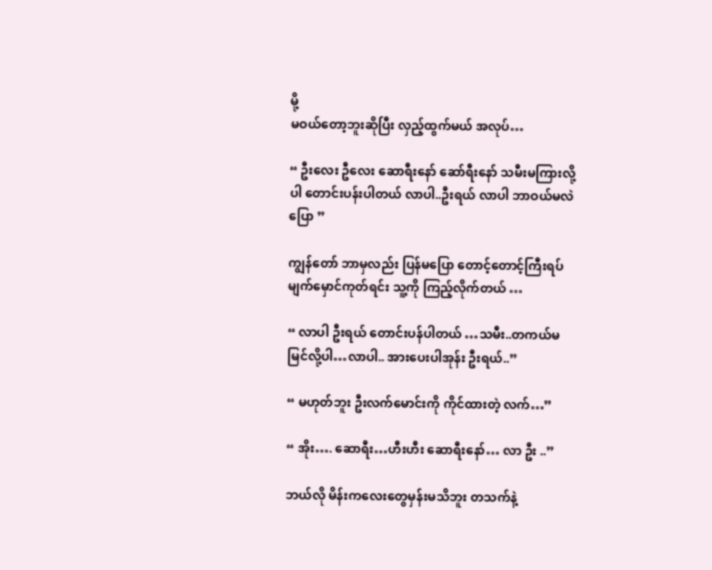မို့
မဝယ်တော့ဘူးဆိုပြီး လှည့်ထွက်မယ် အလုပ်…

“ ဦးလေး ဦလေး ဆောရီးနော် ဆော်ရီးနော် သမီးမကြားလို့ပါ တောင်းပန်းပါတယ် လာပါ..ဦးရယ် လာပါ ဘာဝယ်မလဲ ပြော ”

ကျွန်တော် ဘာမှလည်း ပြန်မပြော တောင့်တောင့်ကြီးရပ် မျက်မှောင်ကုတ်ရင်း သူ့ကို ကြည့်လိုက်တယ် …

“ လာပါ ဦးရယ် တောင်းပန်ပါတယ် …သမီး..တကယ်မမြင်လို့ပါ…လာပါ.. အားပေးပါအုန်း ဦးရယ်..”

“ မဟုတ်ဘူး ဦးလက်မောင်းကို ကိုင်ထားတဲ့ လက်…”

“ အိုး…. ဆောရီး…ဟီးဟီး ဆောရီးနော်… လာ ဦး ..”

ဘယ်လို မိန်းကလေးတွေမှန်းမသိဘူး တသက်နဲ့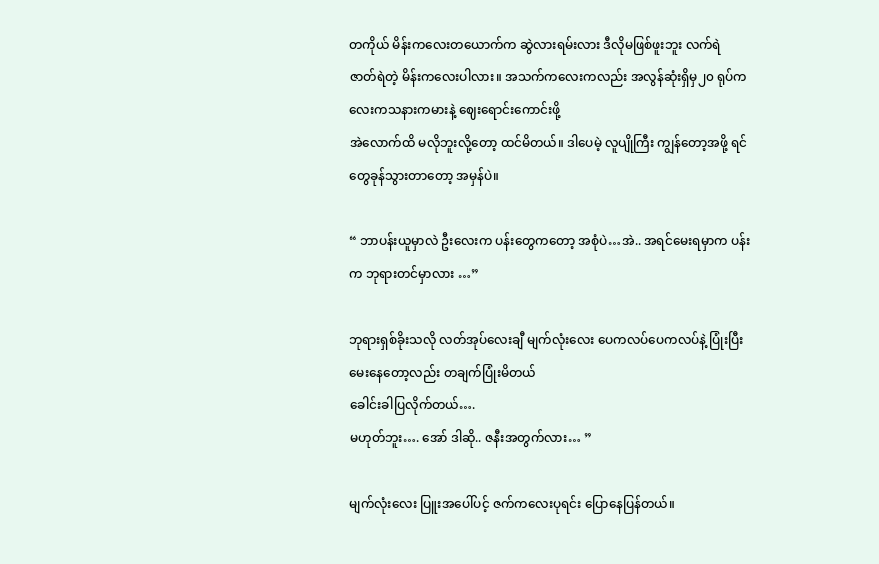တကိုယ် မိန်းကလေးတယောက်က ဆွဲလားရမ်းလား ဒီလိုမဖြစ်ဖူးဘူး လက်ရဲ
ဇာတ်ရဲတဲ့ မိန်းကလေးပါလား။ အသက်ကလေးကလည်း အလွန်ဆုံးရှိမှ၂၀ ရုပ်ကလေးကသနားကမားနဲ့ ဈေးရောင်းကောင်းဖို့
အဲလောက်ထိ မလိုဘူးလို့တော့ ထင်မိတယ်။ ဒါပေမဲ့ လူပျိုကြီး ကျွန်တော့အဖို့ ရင်တွေခုန်သွားတာတော့ အမှန်ပဲ။

“ ဘာပန်းယူမှာလဲ ဦးလေးက ပန်းတွေကတော့ အစုံပဲ…အဲ.. အရင်မေးရမှာက ပန်းက ဘုရားတင်မှာလား …”

ဘုရားရှစ်ခိုးသလို လတ်အုပ်လေးချီ မျက်လုံးလေး ပေကလပ်ပေကလပ်နဲ့ ပြုံးပြီး မေးနေတော့လည်း တချက်ပြုံးမိတယ်
ခေါင်းခါပြလိုက်တယ်….
မဟုတ်ဘူး…. အော် ဒါဆို.. ဇနီးအတွက်လား… ”

မျက်လုံးလေး ပြူးအပေါ်ပင့် ဇက်ကလေးပုရင်း ပြောနေပြန်တယ်။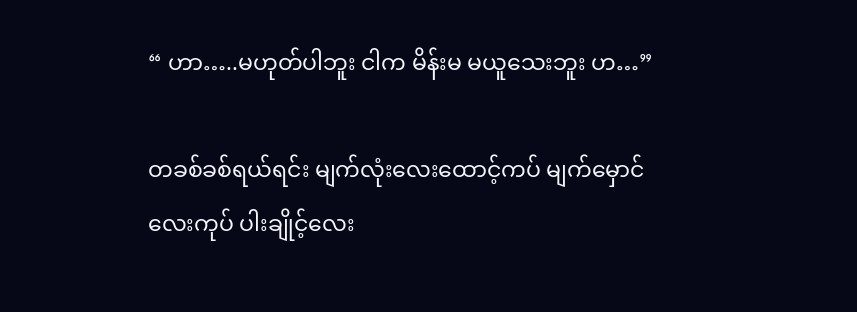“ ဟာ…..မဟုတ်ပါဘူး ငါက မိန်းမ မယူသေးဘူး ဟ…”

တခစ်ခစ်ရယ်ရင်း မျက်လုံးလေးထောင့်ကပ် မျက်မှောင်လေးကုပ် ပါးချိုင့်လေး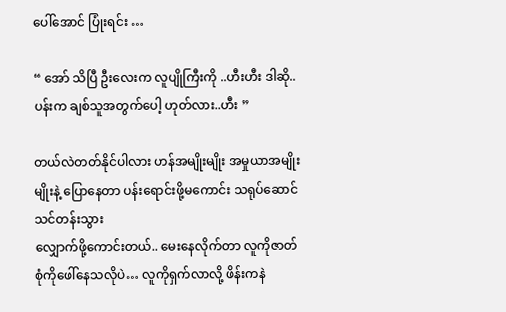ပေါ်အောင် ပြုံးရင်း …

“ အော် သိပြီ ဦးလေးက လူပျိုကြီးကို ..ဟီးဟီး ဒါဆို.. ပန်းက ချစ်သူအတွက်ပေါ့ ဟုတ်လား..ဟီး ”

တယ်လဲတတ်နိုင်ပါလား ဟန်အမျိုးမျိုး အမှုယာအမျိုးမျိုးနဲ့ ပြောနေတာ ပန်းရောင်းဖို့မကောင်း သရုပ်ဆောင်သင်တန်းသွား
လျှောက်ဖို့ကောင်းတယ်.. မေးနေလိုက်တာ လူကိုဇာတ်စုံကိုဖေါ်နေသလိုပဲ… လူကိုရှက်လာလို့ ဖိန်းကနဲ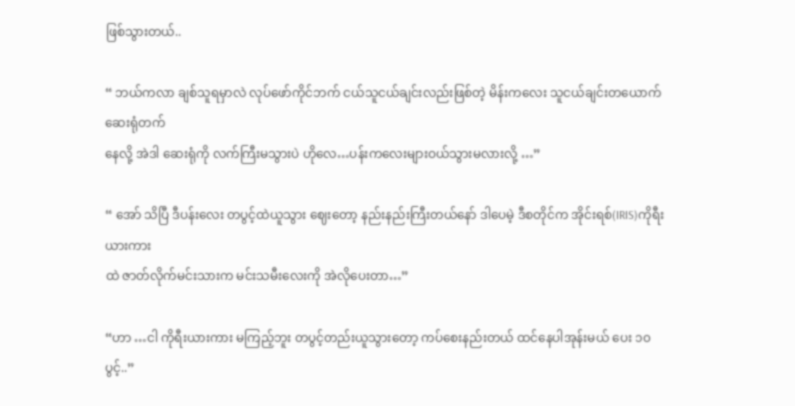ဖြစ်သွားတယ်..

“ ဘယ်ကလာ ချစ်သူရမှာလဲ လုပ်ဖော်ကိုင်ဘက် ငယ်သူငယ်ချင်းလည်းဖြစ်တဲ့ မိန်းကလေး သူငယ်ချင်းတယောက် ဆေးရုံတက်
နေလို့ အဲဒါ ဆေးရုံကို လက်ကြီးမသွားပဲ ဟိုလေ…ပန်းကလေးများဝယ်သွားမလားလို့ …”

“ အော် သိပြီ ဒီပန်းလေး တပွင့်ထဲယူသွား ဈေးတော့ နည်းနည်းကြီးတယ်နော် ဒါပေမဲ့ ဒီစတိုင်က အိုင်းရစ်(IRIS)ကိုရီးယားကား
ထဲ ဇာတ်လိုက်မင်းသားက မင်းသမီးလေးကို အဲလိုပေးတာ…”

“ဟာ …ငါ ကိုရီးယားကား မကြည့်ဘူး တပွင့်တည်းယူသွားတော့ ကပ်စေးနည်းတယ် ထင်နေပါအုန်းမယ် ပေး ၁၀ပွင့်..”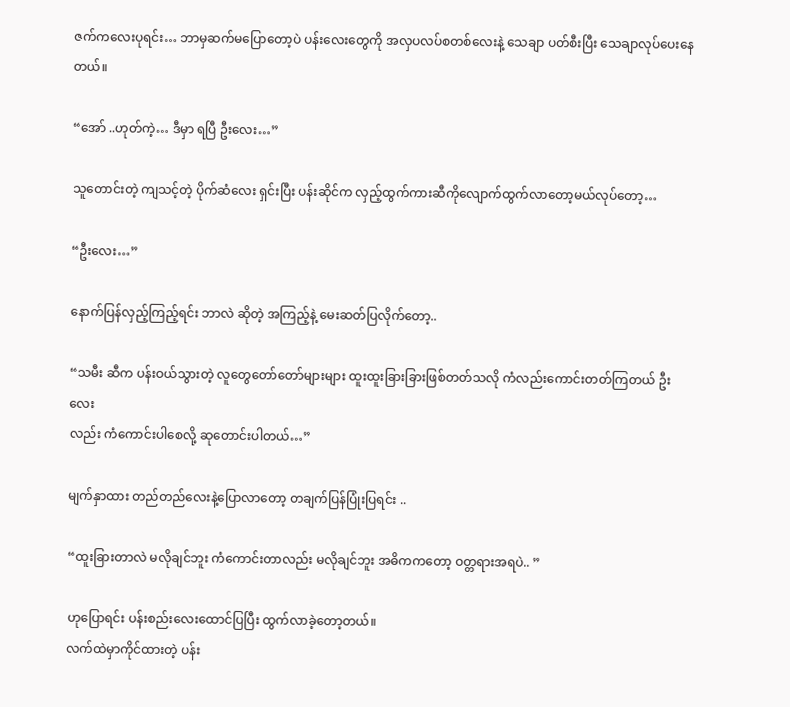ဇက်ကလေးပုရင်း… ဘာမှဆက်မပြောတော့ပဲ ပန်းလေးတွေကို အလှပလပ်စတစ်လေးနဲ့ သေချာ ပတ်စီးပြီး သေချာလုပ်ပေးနေတယ်။

“အော် ..ဟုတ်ကဲ့… ဒီမှာ ရပြီ ဦးလေး…”

သူတောင်းတဲ့ ကျသင့်တဲ့ ပိုက်ဆံလေး ရှင်းပြီး ပန်းဆိုင်က လှည့်ထွက်ကားဆီကိုလျောက်ထွက်လာတော့မယ်လုပ်တော့…

“ဦးလေး…”

နောက်ပြန်လှည့်ကြည့်ရင်း ဘာလဲ ဆိုတဲ့ အကြည့်နဲ့ မေးဆတ်ပြလိုက်တော့..

“သမီး ဆီက ပန်းဝယ်သွားတဲ့ လူတွေတော်တော်များများ ထူးထူးခြားခြားဖြစ်တတ်သလို ကံလည်းကောင်းတတ်ကြတယ် ဦးလေး
လည်း ကံကောင်းပါစေလို့ ဆုတောင်းပါတယ်…”

မျက်နှာထား တည်တည်လေးနဲ့ပြောလာတော့ တချက်ပြန်ပြုံးပြရင်း ..

“ထူးခြားတာလဲ မလိုချင်ဘူး ကံကောင်းတာလည်း မလိုချင်ဘူး အဓိကကတော့ ဝတ္တရားအရပဲ.. ”

ဟုပြောရင်း ပန်းစည်းလေးထောင်ပြပြီး ထွက်လာခဲ့တော့တယ်။
လက်ထဲမှာကိုင်ထားတဲ့ ပန်း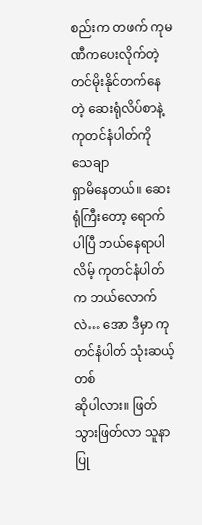စည်းက တဖက် ကုမဏီကပေးလိုက်တဲ့ တင်မိုးနိုင်တက်နေတဲ့ ဆေးရုံလိပ်စာနဲ့ ကုတင်နံပါတ်ကို သေချာ
ရှာမိနေတယ်။ ဆေးရုံကြီးတော့ ရောက်ပါပြီ ဘယ်နေရာပါလိမ့် ကုတင်နံပါတ်က ဘယ်လောက်လဲ… အော ဒီမှာ ကုတင်နံပါတ် သုံးဆယ့်တစ်
ဆိုပါလား။ ဖြတ်သွားဖြတ်လာ သူနာပြု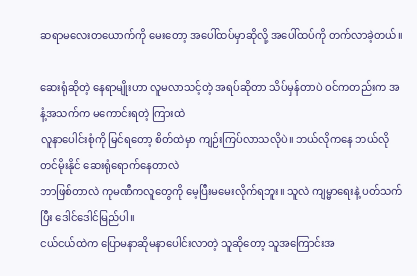ဆရာမလေးတယောက်ကို မေးတော့ အပေါ်ထပ်မှာဆိုလို့ အပေါ်ထပ်ကို တက်လာခဲ့တယ်။

ဆေးရုံဆိုတဲ့ နေရာမျိုးဟာ လူမလာသင့်တဲ့ အရပ်ဆိုတာ သိပ်မှန်တာပဲ ဝင်ကတည်းက အနံ့အသက်က မကောင်းရတဲ့ ကြားထဲ
လူနာပေါင်းစုံကို မြင်ရတော့ စိတ်ထဲမှာ ကျဉ်းကြပ်လာသလိုပဲ။ ဘယ်လိုကနေ ဘယ်လို တင်မိုးနိုင် ဆေးရုံရောက်နေတာလဲ
ဘာဖြစ်တာလဲ ကုမဏီကလူတွေကို မေ့ပြီးမမေးလိုက်ရဘူး။ သူလဲ ကျမ္မာရေးနဲ့ ပတ်သက်ပြီး ဒေါင်ဒေါင်မြည်ပါ။
ငယ်ငယ်ထဲက ပြောမနာဆိုမနာပေါင်းလာတဲ့ သူဆိုတော့ သူအကြောင်းအ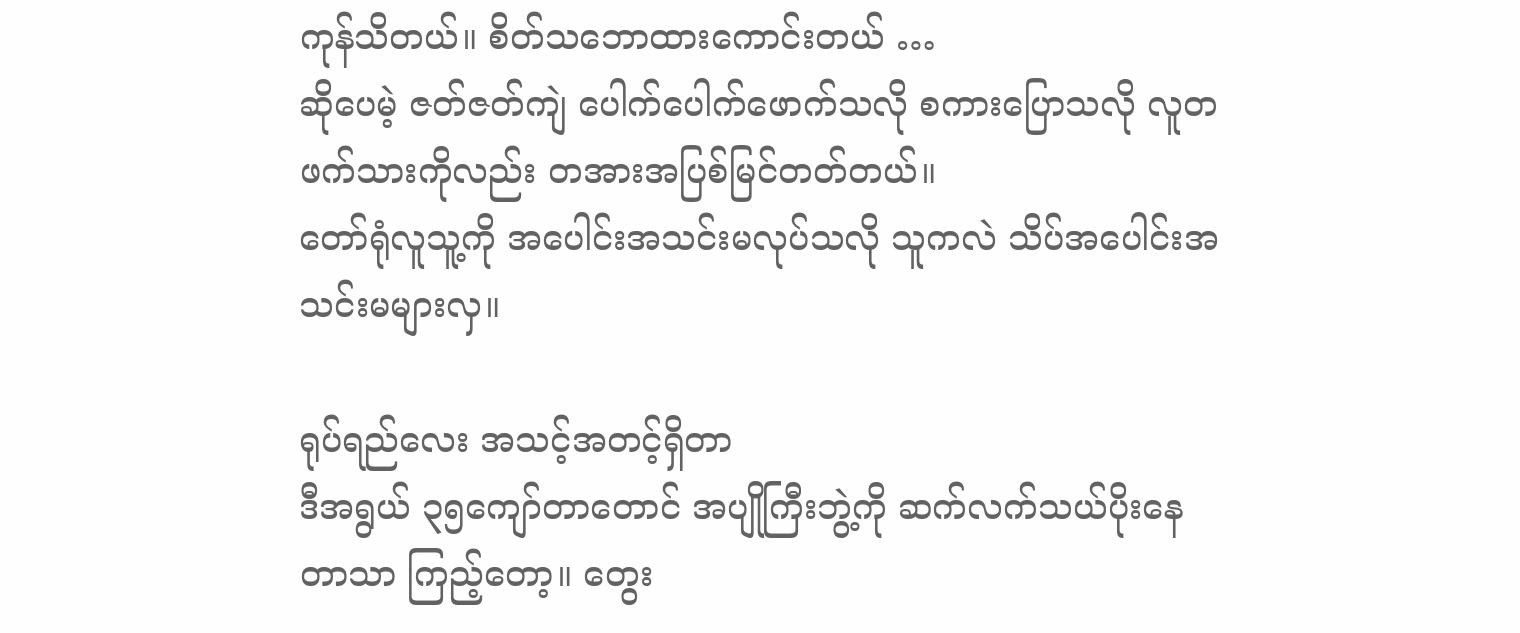ကုန်သိတယ်။ စိတ်သဘောထားကောင်းတယ် …
ဆိုပေမဲ့ ဇတ်ဇတ်ကျဲ ပေါက်ပေါက်ဖောက်သလို စကားပြောသလို လူတဖက်သားကိုလည်း တအားအပြစ်မြင်တတ်တယ်။
တော်ရုံလူသူ့ကို အပေါင်းအသင်းမလုပ်သလို သူကလဲ သိပ်အပေါင်းအသင်းမများလှ။

ရုပ်ရည်လေး အသင့်အတင့်ရှိတာ
ဒီအရွယ် ၃၅ကျော်တာတောင် အပျိုကြီးဘွဲ့ကို ဆက်လက်သယ်ပိုးနေတာသာ ကြည့်တော့။ တွေး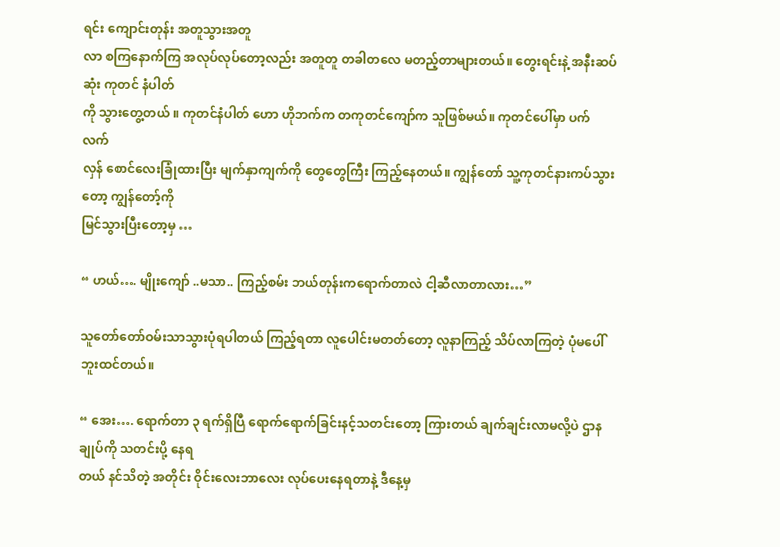ရင်း ကျောင်းတုန်း အတူသွားအတူ
လာ စကြနောက်ကြ အလုပ်လုပ်တော့လည်း အတူတူ တခါတလေ မတည့်တာများတယ်။ တွေးရင်းနဲ့ အနီးဆပ်ဆုံး ကုတင် နံပါတ်
ကို သွားတွေ့တယ် ။ ကုတင်နံပါတ် ဟော ဟိုဘက်က တကုတင်ကျော်က သူဖြစ်မယ်။ ကုတင်ပေါ်မှာ ပက်လက်
လှန် စောင်လေးခြုံထားပြီး မျက်နှာကျက်ကို တွေတွေကြီး ကြည့်နေတယ်။ ကျွန်တော် သူ့ကုတင်နားကပ်သွားတော့ ကျွန်တော့်ကို
မြင်သွားပြီးတော့မှ …

“ ဟယ်…. မျိုးကျော် ..မသာ.. ကြည့်စမ်း ဘယ်တုန်းကရောက်တာလဲ ငါ့ဆီလာတာလား…”

သူတော်တော်ဝမ်းသာသွားပုံရပါတယ် ကြည့်ရတာ လူပေါင်းမတတ်တော့ လူနာကြည့် သိပ်လာကြတဲ့ ပုံမပေါ်ဘူးထင်တယ်။

“ အေး…. ရောက်တာ ၃ ရက်ရှိပြီ ရောက်ရောက်ခြင်းနင့်သတင်းတော့ ကြားတယ် ချက်ချင်းလာမလို့ပဲ ဌာနချုပ်ကို သတင်းပို့ နေရ
တယ် နင်သိတဲ့ အတိုင်း ဝိုင်းလေးဘာလေး လုပ်ပေးနေရတာနဲ့ ဒီနေ့မှ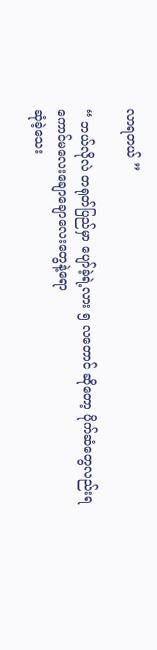လာရတယ် ”

“ ဘယ်လိုလဲ တရုတ်ပြည်မှာ ပျော်ခဲ့ရဲ့လား ၅ လတောင် ဆိုတော့ ပိုက်ဆံတွေလည်းရ ကောင်မလေးချောချောလေးတွေနဲ့ရော
ဆုံခဲ့သေး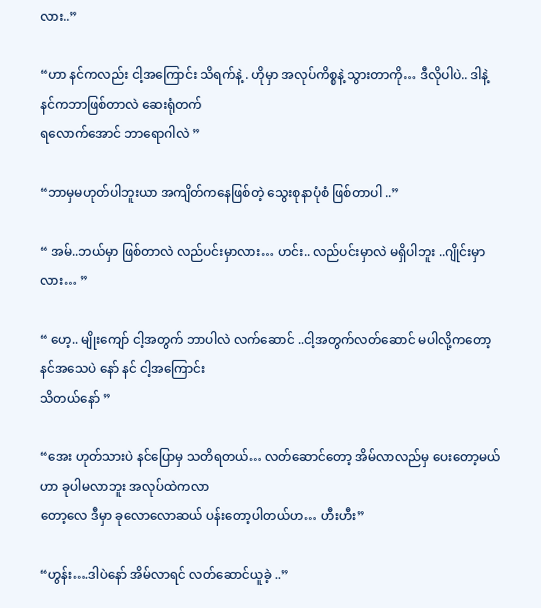လား..”

“ဟာ နင်ကလည်း ငါ့အကြောင်း သိရက်နဲ့ . ဟိုမှာ အလုပ်ကိစ္စနဲ့ သွားတာကို… ဒီလိုပါပဲ.. ဒါနဲ့ နင်ကဘာဖြစ်တာလဲ ဆေးရုံတက်
ရလောက်အောင် ဘာရောဂါလဲ ”

“ဘာမှမဟုတ်ပါဘူးယာ အကျိတ်ကနေဖြစ်တဲ့ သွေးစုနာပုံစံ ဖြစ်တာပါ ..”

“ အမ်..ဘယ်မှာ ဖြစ်တာလဲ လည်ပင်းမှာလား… ဟင်း.. လည်ပင်းမှာလဲ မရှိပါဘူး ..ဂျိုင်းမှာလား… ”

“ ဟေ့.. မျိုးကျော် ငါ့အတွက် ဘာပါလဲ လက်ဆောင် ..ငါ့အတွက်လတ်ဆောင် မပါလို့ကတော့ နင်အသေပဲ နော် နင် ငါ့အကြောင်း
သိတယ်နော် ”

“အေး ဟုတ်သားပဲ နင်ပြောမှ သတိရတယ်… လတ်ဆောင်တော့ အိမ်လာလည်မှ ပေးတော့မယ်ဟာ ခုပါမလာဘူး အလုပ်ထဲကလာ
တော့လေ ဒီမှာ ခုလောလောဆယ် ပန်းတော့ပါတယ်ဟ… ဟီးဟီး”

“ဟွန်း….ဒါပဲနော် အိမ်လာရင် လတ်ဆောင်ယူခဲ့ ..”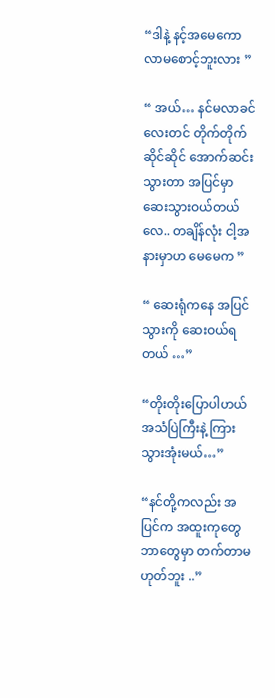“ဒါနဲ့ နင့်အမေကော လာမစောင့်ဘူးလား ”

“ အယ်… နင်မလာခင်လေးတင် တိုက်တိုက်ဆိုင်ဆိုင် အောက်ဆင်းသွားတာ အပြင်မှာ ဆေးသွားဝယ်တယ်လေ.. တချိန်လုံး ငါ့အ
နားမှာဟ မေမေက ”

“ ဆေးရုံကနေ အပြင်သွားကို ဆေးဝယ်ရတယ် …”

“တိုးတိုးပြောပါဟယ် အသံပြဲကြီးနဲ့ ကြားသွားအုံးမယ်…”

“နင်တို့ကလည်း အပြင်က အထူးကုတွေဘာတွေမှာ တက်တာမဟုတ်ဘူး ..”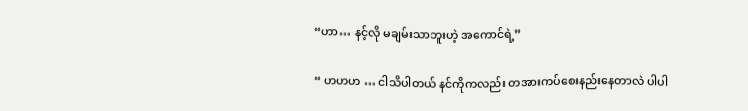“ဟာ… နင့်လို မချမ်းသာဘူးဟဲ့ အကောင်ရဲ့”

“ ဟဟဟ … ငါသိပါတယ် နင်ကိုကလည်း တအားကပ်စေးနည်းနေတာလဲ ပါပါ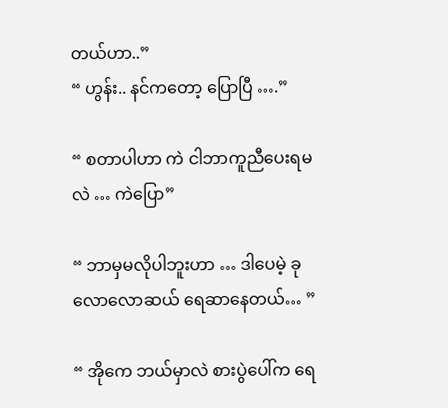တယ်ဟာ..”
“ ဟွန်း.. နင်ကတော့ ပြောပြီ ….”

“ စတာပါဟာ ကဲ ငါဘာကူညီပေးရမလဲ … ကဲပြော”

“ ဘာမှမလိုပါဘူးဟာ … ဒါပေမဲ့ ခုလောလောဆယ် ရေဆာနေတယ်… ”

“ အိုကေ ဘယ်မှာလဲ စားပွဲပေါ်က ရေ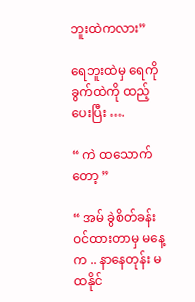ဘူးထဲကလား”

ရေဘူးထဲမှ ရေကို ခွက်ထဲကို ထည့်ပေးပြီး ….

“ ကဲ ထသောက်တော့ ”

“ အမ် ခွဲစိတ်ခန်းဝင်ထားတာမှ မနေ့က .. နာနေတုန်း မထနိုင်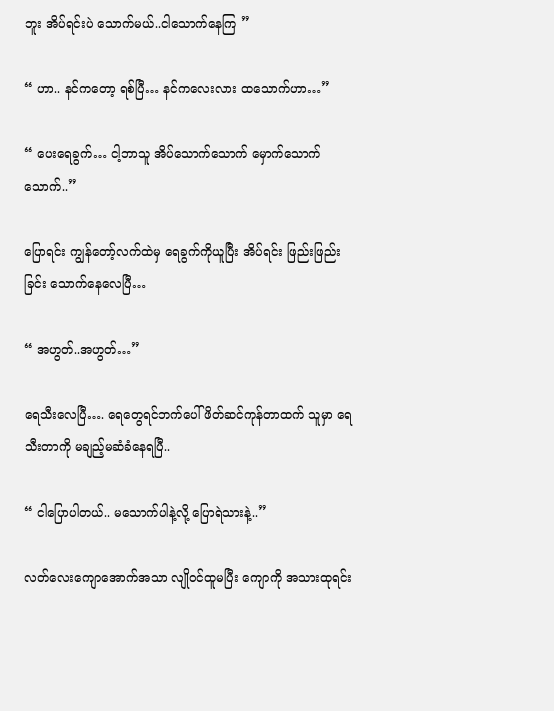ဘူး အိပ်ရင်းပဲ သောက်မယ်..ငါသောက်နေကြ ”

“ ဟာ.. နင်ကတော့ ရစ်ပြီ… နင်ကလေးလား ထသောက်ဟာ…”

“ ပေးရေခွက်… ငါ့ဘာသူ အိပ်သောက်သောက် မှောက်သောက်သောက်..”

ပြောရင်း ကျွန်တော့်လက်ထဲမှ ရေခွက်ကိုယူပြီး အိပ်ရင်း ဖြည်းဖြည်းခြင်း သောက်နေလေပြီ…

“ အဟွတ်..အဟွတ်…”

ရေသီးလေပြီ…. ရေတွေရင်ဘက်ပေါ်ဖိတ်ဆင်ကုန်တာထက် သူမှာ ရေသီးတာကို မချည့်မဆံခံနေရပြီ..

“ ငါပြောပါတယ်.. မသောက်ပါနဲ့လို့ ပြောရဲသားနဲ့..”

လတ်လေးကျောအောက်အသာ လျိုဝင်ထူမပြီး ကျောကို အသားထုရင်း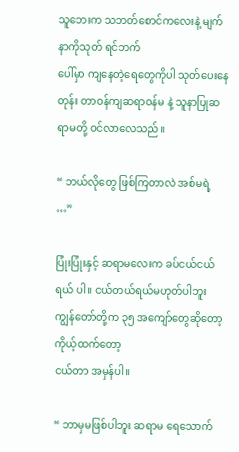သူဘေးက သဘတ်စောင်ကလေးနဲ့ မျက်နာကိုသုတ် ရင်ဘက်
ပေါ်မှာ ကျနေတဲ့ရေတွေကိုပါ သုတ်ပေးနေတုန်း တာဝန်ကျဆရာဝန်မ နဲ့ သူနာပြုဆရာမတို့ ဝင်လာလေသည်။

“ ဘယ်လိုတွေ ဖြစ်ကြတာလဲ အစ်မရဲ့ …”

ပြုံးပြုံးနှင့် ဆရာမလေးက ခပ်ငယ်ငယ်ရယ် ပါ။ ငယ်တယ်ရယ်မဟုတ်ပါဘူး ကျွန်တော်တို့က ၃၅ အကျော်တွေဆိုတော့ ကိုယ့်ထက်တော့
ငယ်တာ အမှန်ပါ။

“ ဘာမှမဖြစ်ပါဘူး ဆရာမ ရေသောက်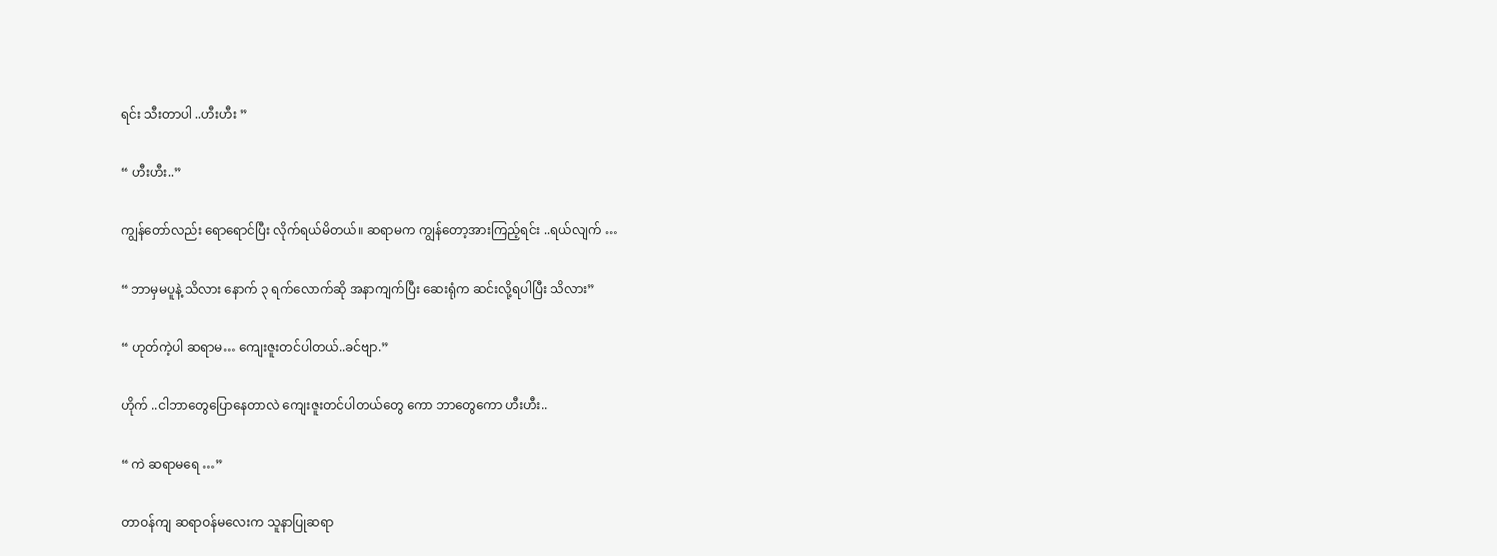ရင်း သီးတာပါ ..ဟီးဟီး ”

“ ဟီးဟီး..”

ကျွန်တော်လည်း ရောရောင်ပြီး လိုက်ရယ်မိတယ်။ ဆရာမက ကျွန်တော့အားကြည့်ရင်း ..ရယ်လျက် …

“ ဘာမှမပူနဲ့ သိလား နောက် ၃ ရက်လောက်ဆို အနာကျက်ပြီး ဆေးရုံက ဆင်းလို့ရပါပြီး သိလား”

“ ဟုတ်ကဲ့ပါ ဆရာမ… ကျေးဇူးတင်ပါတယ်..ခင်ဗျာ.”

ဟိုက် ..ငါဘာတွေပြောနေတာလဲ ကျေးဇူးတင်ပါတယ်တွေ ကော ဘာတွေကော ဟီးဟီး..

“ ကဲ ဆရာမရေ …”

တာဝန်ကျ ဆရာဝန်မလေးက သူနာပြုဆရာ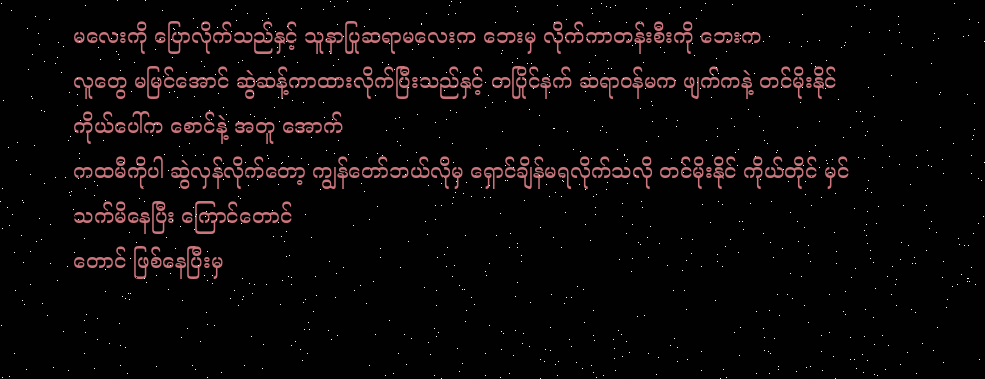မလေးကို ပြောလိုက်သည်နှင့် သူနာပြုဆရာမလေးက ဘေးမှ လိုက်ကာတန်းစီးကို ဘေးက
လူတွေ မမြင်အောင် ဆွဲဆန့်ကာထားလိုက်ပြီးသည်နှင့် တပြိုင်နက် ဆရာဝန်မက ဖျက်ကနဲ့ တင်မိုးနိုင် ကိုယ်ပေါ်က စောင်နဲ့ အတူ အောက်
ကထမီကိုပါ ဆွဲလှန်လိုက်တော့ ကျွန်တော်ဘယ်လိုမှ ရှောင်ချိန်မရလိုက်သလို တင်မိုးနိုင် ကိုယ်တိုင် မှင်သက်မိနေပြီး ကြောင်တောင်
တောင် ဖြစ်နေပြီးမှ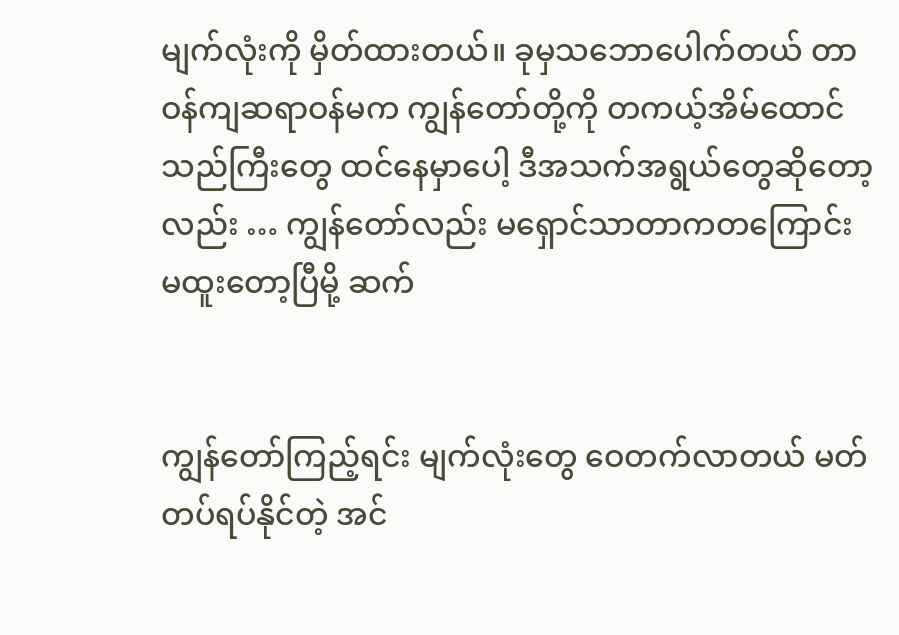မျက်လုံးကို မှိတ်ထားတယ်။ ခုမှသဘောပေါက်တယ် တာဝန်ကျဆရာဝန်မက ကျွန်တော်တို့ကို တကယ့်အိမ်ထောင်
သည်ကြီးတွေ ထင်နေမှာပေါ့ ဒီအသက်အရွယ်တွေဆိုတော့လည်း … ကျွန်တော်လည်း မရှောင်သာတာကတကြောင်း မထူးတော့ပြီမို့ ဆက်


ကျွန်တော်ကြည့်ရင်း မျက်လုံးတွေ ဝေတက်လာတယ် မတ်တပ်ရပ်နိုင်တဲ့ အင်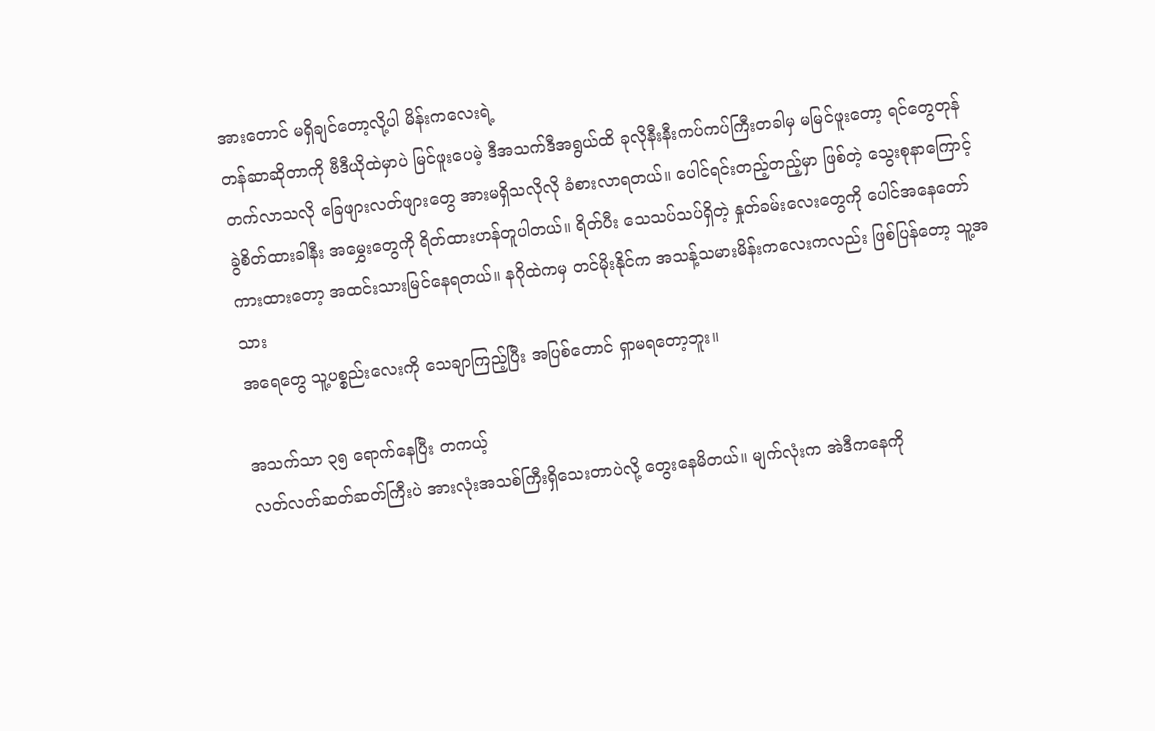အားတောင် မရှိချင်တော့လို့ပါ မိန်းကလေးရဲ့
တန်ဆာဆိုတာကို ဗီဒီယိုထဲမှာပဲ မြင်ဖူးပေမဲ့ ဒီအသက်ဒီအရွယ်ထိ ခုလိုနီးနီးကပ်ကပ်ကြီးတခါမှ မမြင်ဖူးတော့ ရင်တွေတုန်
တက်လာသလို ခြေဖျားလတ်ဖျားတွေ အားမရှိသလိုလို ခံစားလာရတယ်။ ပေါင်ရင်းတည့်တည့်မှာ ဖြစ်တဲ့ သွေးစုနာကြောင့်
ခွဲစိတ်ထားခါနီး အမွှေးတွေကို ရိတ်ထားဟန်တူပါတယ်။ ရိတ်ပီး သေသပ်သပ်ရှိတဲ့ နှုတ်ခမ်းလေးတွေကို ပေါင်အနေတော်
ကားထားတော့ အထင်းသားမြင်နေရတယ်။ နဂိုထဲကမှ တင်မိုးနိုင်က အသန့်သမားမိန်းကလေးကလည်း ဖြစ်ပြန်တော့ သူ့အသား
အရေတွေ သူ့ပစ္စည်းလေးကို သေချာကြည့်ပြီး အပြစ်တောင် ရှာမရတော့ဘူး။

အသက်သာ ၃၅ ရောက်နေပြီး တကယ့်
လတ်လတ်ဆတ်ဆတ်ကြီးပဲ အားလုံးအသစ်ကြီးရှိသေးတာပဲလို့ တွေးနေမိတယ်။ မျက်လုံးက အဲဒီကနေကို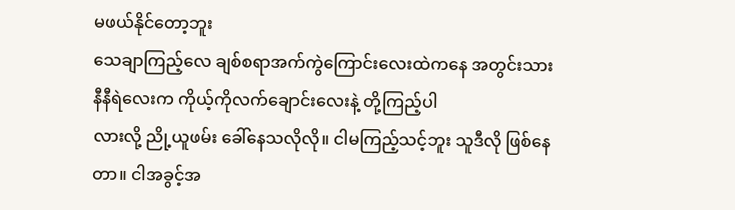မဖယ်နိုင်တော့ဘူး
သေချာကြည့်လေ ချစ်စရာအက်ကွဲကြောင်းလေးထဲကနေ အတွင်းသားနီနီရဲလေးက ကိုယ့်ကိုလက်ချောင်းလေးနဲ့ တို့ကြည့်ပါ
လားလို့ ညို့ယူဖမ်း ခေါ်နေသလိုလို။ ငါမကြည့်သင့်ဘူး သူဒီလို ဖြစ်နေတာ။ ငါအခွင့်အ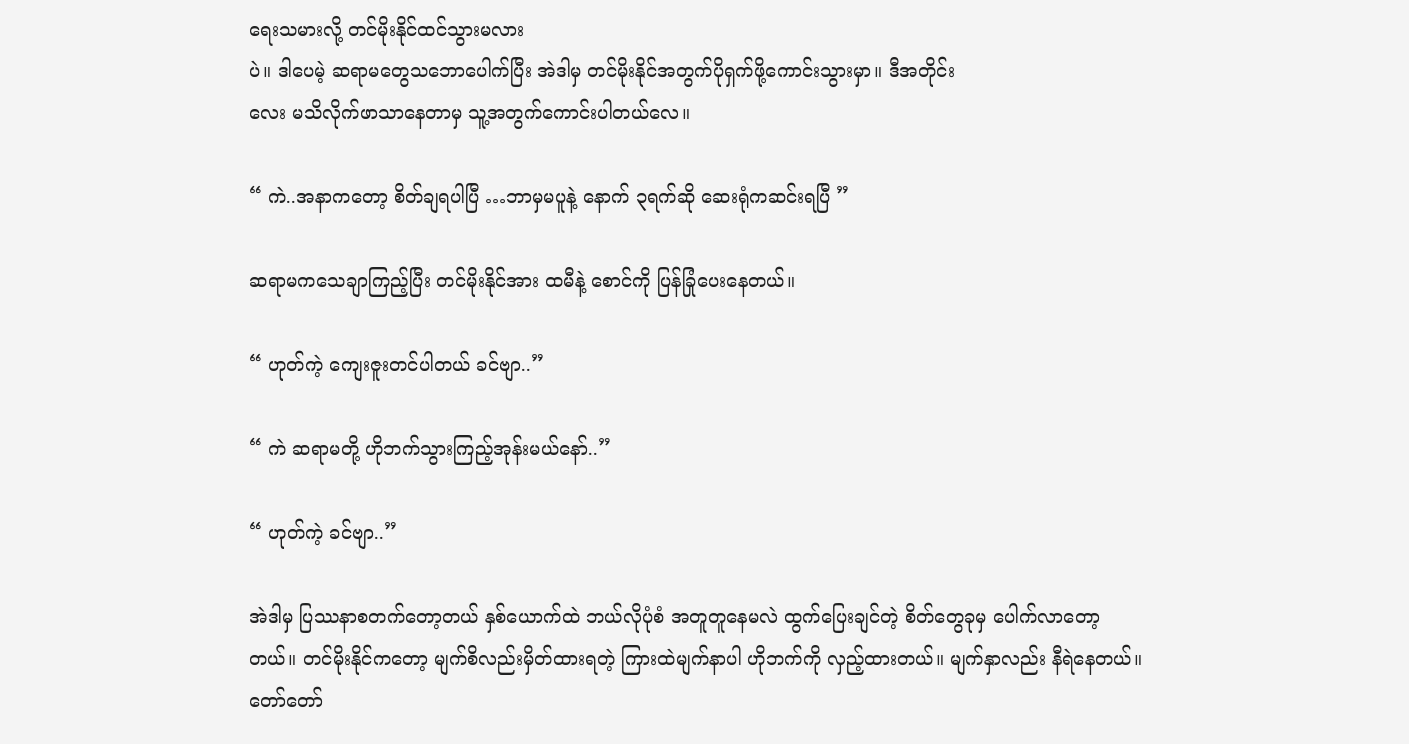ရေးသမားလို့ တင်မိုးနိုင်ထင်သွားမလား
ပဲ။ ဒါပေမဲ့ ဆရာမတွေသဘောပေါက်ပြီး အဲဒါမှ တင်မိုးနိုင်အတွက်ပိုရှက်ဖို့ကောင်းသွားမှာ။ ဒီအတိုင်း
လေး မသိလိုက်ဖာသာနေတာမှ သူ့အတွက်ကောင်းပါတယ်လေ။

“ ကဲ..အနာကတော့ စိတ်ချရပါပြီ …ဘာမှမပူနဲ့ နောက် ၃ရက်ဆို ဆေးရုံကဆင်းရပြီ ”

ဆရာမကသေချာကြည့်ပြီး တင်မိုးနိုင်အား ထမီနဲ့ စောင်ကို ပြန်ခြုံပေးနေတယ်။

“ ဟုတ်ကဲ့ ကျေးဇူးတင်ပါတယ် ခင်ဗျာ..”

“ ကဲ ဆရာမတို့ ဟိုဘက်သွားကြည့်အုန်းမယ်နော်..”

“ ဟုတ်ကဲ့ ခင်ဗျာ..”

အဲဒါမှ ပြဿနာစတက်တော့တယ် နှစ်ယောက်ထဲ ဘယ်လိုပုံစံ အတူတူနေမလဲ ထွက်ပြေးချင်တဲ့ စိတ်တွေခုမှ ပေါက်လာတော့
တယ်။ တင်မိုးနိုင်ကတော့ မျက်စိလည်းမှိတ်ထားရတဲ့ ကြားထဲမျက်နာပါ ဟိုဘက်ကို လှည့်ထားတယ်။ မျက်နှာလည်း နီရဲနေတယ်။
တော်တော်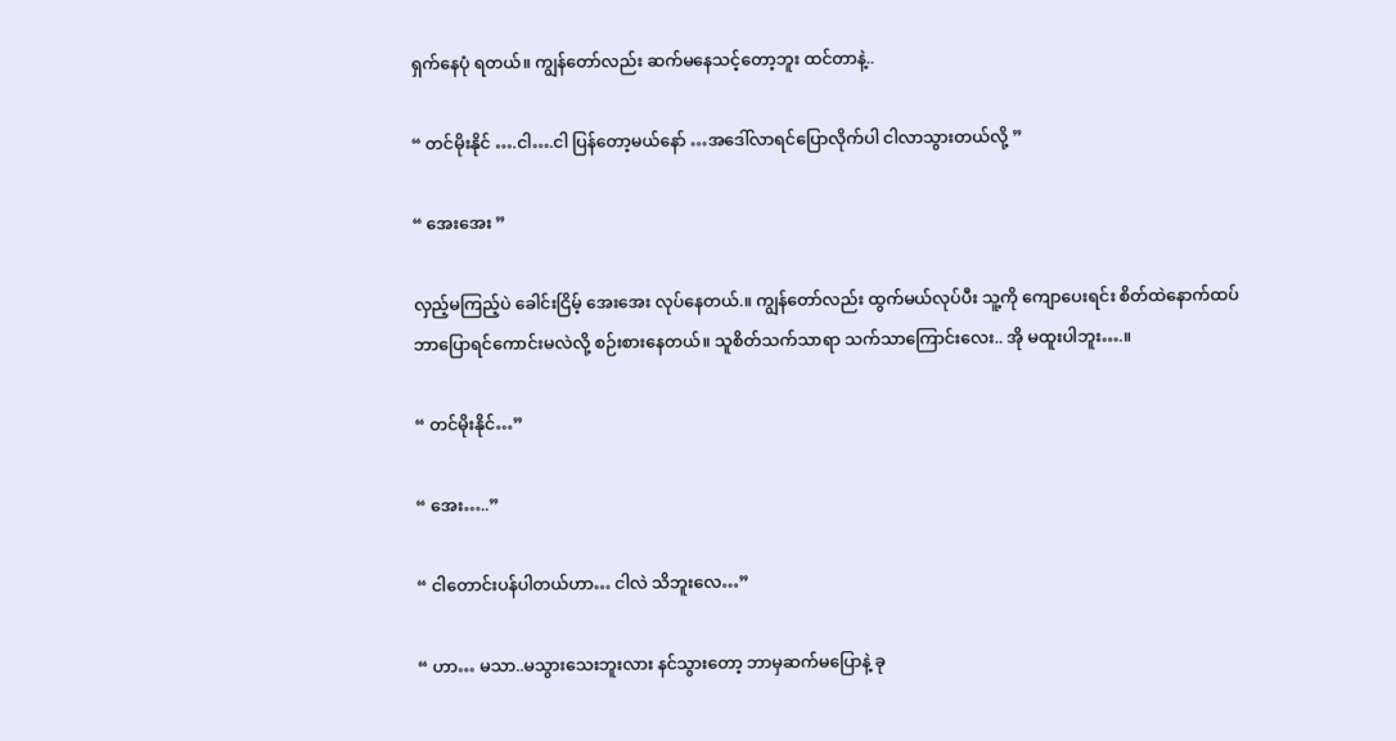ရှက်နေပုံ ရတယ်။ ကျွန်တော်လည်း ဆက်မနေသင့်တော့ဘူး ထင်တာနဲ့..

“ တင်မိုးနိုင် ….ငါ….ငါ ပြန်တော့မယ်နော် …အဒေါ်လာရင်ပြောလိုက်ပါ ငါလာသွားတယ်လို့ ”

“ အေးအေး ”

လှည့်မကြည့်ပဲ ခေါင်းငြိမ့် အေးအေး လုပ်နေတယ်.။ ကျွန်တော်လည်း ထွက်မယ်လုပ်ပီး သူ့ကို ကျောပေးရင်း စိတ်ထဲနောက်ထပ်
ဘာပြောရင်ကောင်းမလဲလို့ စဉ်းစားနေတယ်။ သူစိတ်သက်သာရာ သက်သာကြောင်းလေး.. အို မထူးပါဘူး….။

“ တင်မိုးနိုင်…”

“ အေး…..”

“ ငါတောင်းပန်ပါတယ်ဟာ… ငါလဲ သိဘူးလေ…”

“ ဟာ… မသာ..မသွားသေးဘူးလား နင်သွားတော့ ဘာမှဆက်မပြောနဲ့ ခု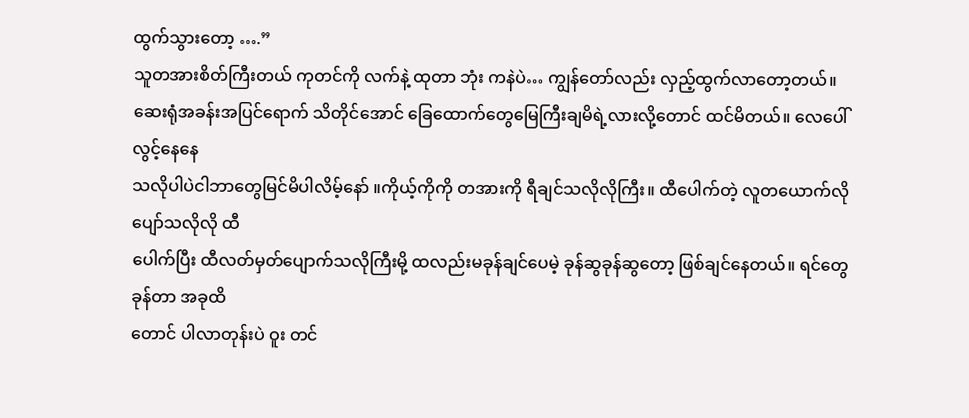ထွက်သွားတော့ ….”
သူတအားစိတ်ကြီးတယ် ကုတင်ကို လက်နဲ့ ထုတာ ဘုံး ကနဲပဲ… ကျွန်တော်လည်း လှည့်ထွက်လာတော့တယ်။
ဆေးရုံအခန်းအပြင်ရောက် သိတိုင်အောင် ခြေထောက်တွေမြေကြီးချမိရဲ့လားလို့တောင် ထင်မိတယ်။ လေပေါ်လွင့်နေနေ
သလိုပါပဲငါဘာတွေမြင်မိပါလိမ့်နော် ။ကိုယ့်ကိုကို တအားကို ရီချင်သလိုလိုကြီး။ ထီပေါက်တဲ့ လူတယောက်လို ပျော်သလိုလို ထီ
ပေါက်ပြီး ထီလတ်မှတ်ပျောက်သလိုကြီးမို့ ထလည်းမခုန်ချင်ပေမဲ့ ခုန်ဆွခုန်ဆွတော့ ဖြစ်ချင်နေတယ်။ ရင်တွေခုန်တာ အခုထိ
တောင် ပါလာတုန်းပဲ ဝူး တင်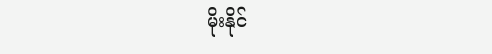မိုးနိုင်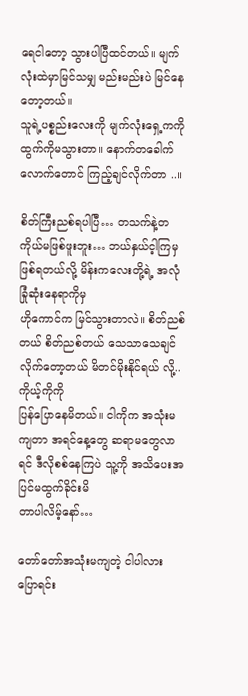ရေငါတော့ သွားပါပြီထင်တယ်။ မျက်လုံးထဲမှာမြင်သမျှ မည်းမည်းပဲ မြင်နေတော့တယ်။
သူရဲ့ပစ္စည်းလေးကို မျက်လုံးရှေ့ကကို ထွက်ကိုမသွားတာ။ နောက်တခေါက်လောက်တောင် ကြည့်ချင်လိုက်တာ ..။

စိတ်ကြီးညစ်ရပါပြီ… တသက်နဲ့တကိုယ်မဖြစ်ဖူးဘူး… ဘယ်နှယ်င့ါကြမှဖြစ်ရတယ်လို့ မိန်းကလေးတို့ရဲ့ အလုံခြုံဆုံးနေရာကိုမှ
ဟိုကောင်က မြင်သွားတာလဲ။ စိတ်ညစ်တယ် စိတ်ညစ်တယ် သေသာသေချင်လိုက်တော့တယ် မိတင်မိုးနိုင်ရယ် လို့..ကိုယ့်ကိုကို
ပြန်ပြောနေမိတယ်။ ငါကိုက အသုံးမကျတာ အရင်နေ့တွေ ဆရာမတွေလာရင် ဒီလိုစစ်နေကြပဲ သူ့ကို အသိပေးအပြင်မထွက်ခိုင်းမိ
တာပါလိမ့်နော်…

တော်တော်အသုံးမကျတဲ့ ငါပါလား ပြောရင်း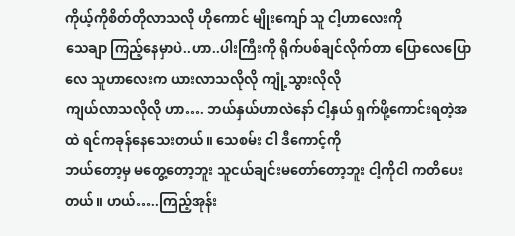ကိုယ့်ကိုစိတ်တိုလာသလို ဟိုကောင် မျိုးကျော် သူ ငါ့ဟာလေးကို
သေချာ ကြည့်နေမှာပဲ..ဟာ..ပါးကြီးကို ရိုက်ပစ်ချင်လိုက်တာ ပြောလေပြောလေ သူဟာလေးက ယားလာသလိုလို ကျုံ့သွားလိုလို
ကျယ်လာသလိုလို ဟာ…. ဘယ်နှယ်ဟာလဲနော် ငါ့နှယ် ရှက်ဖို့ကောင်းရတဲ့အထဲ ရင်ကခုန်နေသေးတယ်။ သေစမ်း ငါ ဒီကောင့်ကို
ဘယ်တော့မှ မတွေ့တော့ဘူး သူငယ်ချင်းမတော်တော့ဘူး ငါ့ကိုငါ ကတိပေးတယ်။ ဟယ်…..ကြည့်အုန်း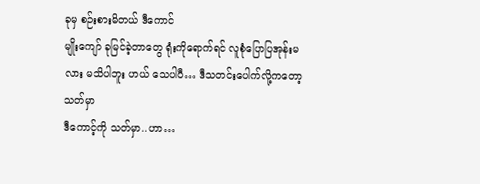ခုမှ စဉ်းစားမိတယ် ဒီကောင်
မျိုးကျော် ခုမြင်ခဲ့တာတွေ ရုံးကိုရောက်ရင် လူစုံပြောပြအုန်းမလား မသိပါဘူး ဟယ် သေပါပီ… ဒီသတင်းပေါက်လို့ကတော့ သတ်မှာ
ဒီကောင့်ကို သတ်မှာ..ဟာ…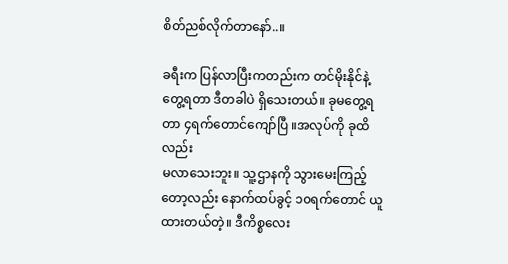စိတ်ညစ်လိုက်တာနော်..။

ခရီးက ပြန်လာပြီးကတည်းက တင်မိုးနိုင်နဲ့ တွေ့ရတာ ဒီတခါပဲ ရှိသေးတယ်။ ခုမတွေ့ရတာ ၄ရက်တောင်ကျော်ပြီ ။အလုပ်ကို ခုထိလည်း
မလာသေးဘူး။ သူ့ဌာနကို သွားမေးကြည့်တော့လည်း နောက်ထပ်ခွင့် ၁၀ရက်တောင် ယူထားတယ်တဲ့။ ဒီကိစ္စလေး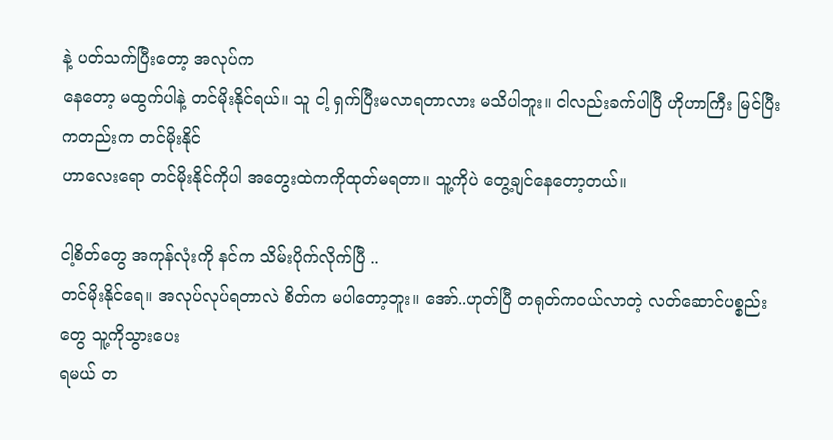နဲ့ ပတ်သက်ပြီးတော့ အလုပ်က
နေတော့ မထွက်ပါနဲ့ တင်မိုးနိုင်ရယ်။ သူ ငါ့ ရှက်ပြီးမလာရတာလား မသိပါဘူး။ ငါလည်းခက်ပါပြီ ဟိုဟာကြီး မြင်ပြီးကတည်းက တင်မိုးနိုင်
ဟာလေးရော တင်မိုးနိုင်ကိုပါ အတွေးထဲကကိုထုတ်မရတာ။ သူ့ကိုပဲ တွေ့ချင်နေတော့တယ်။

ငါ့စိတ်တွေ အကုန်လုံးကို နင်က သိမ်းပိုက်လိုက်ပြီ ..
တင်မိုးနိုင်ရေ။ အလုပ်လုပ်ရတာလဲ စိတ်က မပါတော့ဘူး။ အော်..ဟုတ်ပြီ တရုတ်ကဝယ်လာတဲ့ လတ်ဆောင်ပစ္စည်းတွေ သူ့ကိုသွားပေး
ရမယ် တ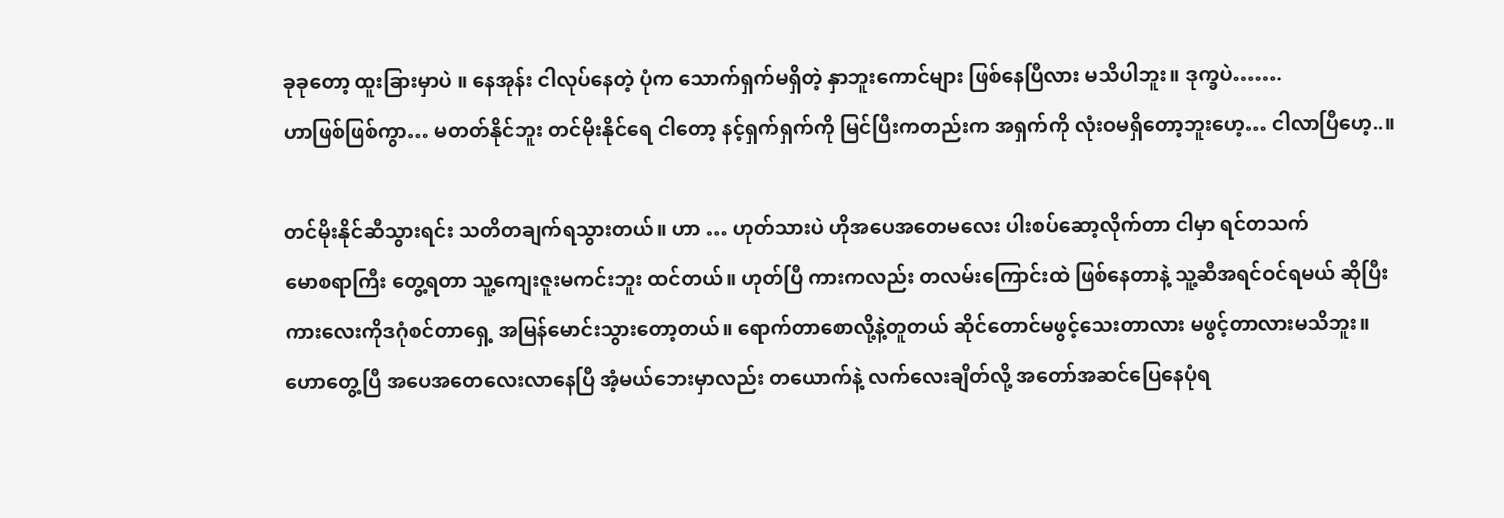ခုခုတော့ ထူးခြားမှာပဲ ။ နေအုန်း ငါလုပ်နေတဲ့ ပုံက သောက်ရှက်မရှိတဲ့ နှာဘူးကောင်များ ဖြစ်နေပြီလား မသိပါဘူး။ ဒုက္ခပဲ…….
ဟာဖြစ်ဖြစ်ကွာ… မတတ်နိုင်ဘူး တင်မိုးနိုင်ရေ ငါတော့ နင့်ရှက်ရှက်ကို မြင်ပြီးကတည်းက အရှက်ကို လုံးဝမရှိတော့ဘူးဟေ့… ငါလာပြီဟေ့..။

တင်မိုးနိုင်ဆီသွားရင်း သတိတချက်ရသွားတယ်။ ဟာ … ဟုတ်သားပဲ ဟိုအပေအတေမလေး ပါးစပ်ဆော့လိုက်တာ ငါမှာ ရင်တသက်
မောစရာကြီး တွေ့ရတာ သူ့ကျေးဇူးမကင်းဘူး ထင်တယ်။ ဟုတ်ပြီ ကားကလည်း တလမ်းကြောင်းထဲ ဖြစ်နေတာနဲ့ သူ့ဆီအရင်ဝင်ရမယ် ဆိုပြီး
ကားလေးကိုဒဂုံစင်တာရှေ့ အမြန်မောင်းသွားတော့တယ်။ ရောက်တာစောလို့နဲ့တူတယ် ဆိုင်တောင်မဖွင့်သေးတာလား မဖွင့်တာလားမသိဘူး။
ဟောတွေ့ပြီ အပေအတေလေးလာနေပြီ အံ့မယ်ဘေးမှာလည်း တယောက်နဲ့ လက်လေးချိတ်လို့ အတော်အဆင်ပြေနေပုံရ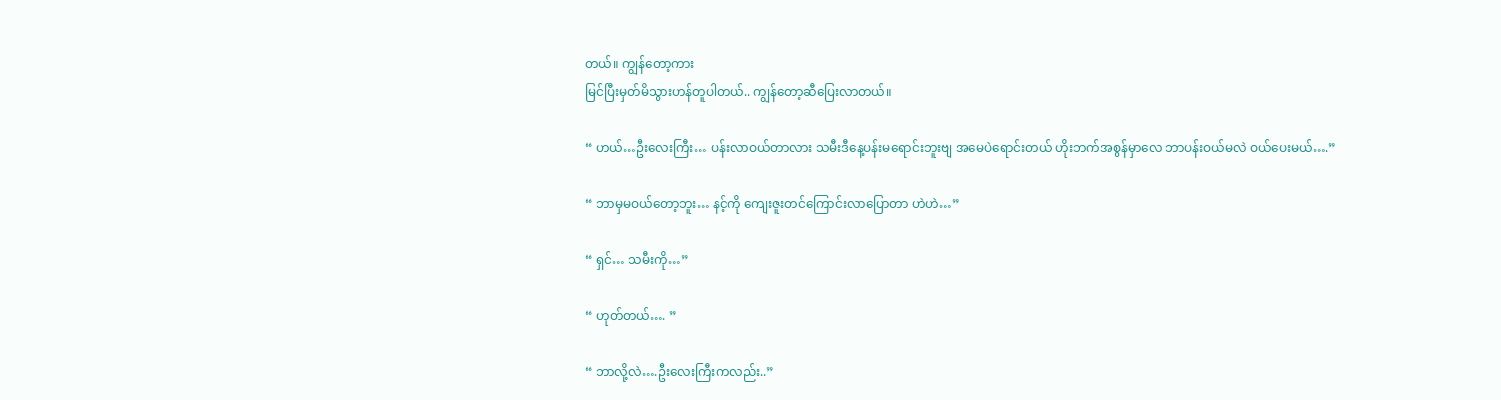တယ်။ ကျွန်တော့ကား
မြင်ပြီးမှတ်မိသွားဟန်တူပါတယ်.. ကျွန်တော့ဆီပြေးလာတယ်။

“ ဟယ်…ဦးလေးကြီး… ပန်းလာဝယ်တာလား သမီးဒီနေ့ပန်းမရောင်းဘူးဗျ အမေပဲရောင်းတယ် ဟိုးဘက်အစွန်မှာလေ ဘာပန်းဝယ်မလဲ ဝယ်ပေးမယ်….”

“ ဘာမှမဝယ်တော့ဘူး… နင့်ကို ကျေးဇူးတင်ကြောင်းလာပြောတာ ဟဲဟဲ…”

“ ရှင်… သမီးကို…”

“ ဟုတ်တယ်…. ”

“ ဘာလို့လဲ….ဦးလေးကြီးကလည်း..”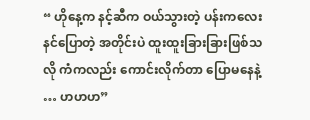“ ဟိုနေ့က နင့်ဆီက ဝယ်သွားတဲ့ ပန်းကလေး နင်ပြောတဲ့ အတိုင်းပဲ ထူးထူးခြားခြားဖြစ်သလို ကံကလည်း ကောင်းလိုက်တာ ပြောမနေနဲ့ … ဟဟဟ”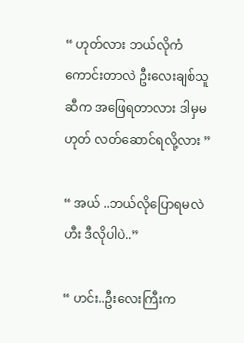“ ဟုတ်လား ဘယ်လိုကံကောင်းတာလဲ ဦးလေးချစ်သူဆီက အဖြေရတာလား ဒါမှမဟုတ် လတ်ဆောင်ရလို့လား ”

“ အယ် ..ဘယ်လိုပြောရမလဲ ဟီး ဒီလိုပါပဲ..”

“ ဟင်း..ဦးလေးကြီးက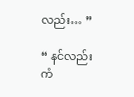လည်း… ”

“ နင်လည်းကံ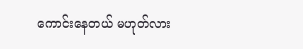ကောင်းနေတယ် မဟုတ်လား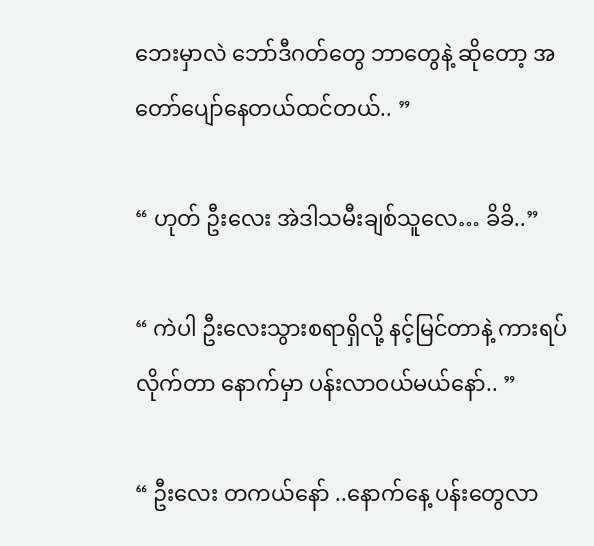ဘေးမှာလဲ ဘော်ဒီဂတ်တွေ ဘာတွေနဲ့ ဆိုတော့ အတော်ပျော်နေတယ်ထင်တယ်.. ”

“ ဟုတ် ဦးလေး အဲဒါသမီးချစ်သူလေ… ခိခိ..”

“ ကဲပါ ဦးလေးသွားစရာရှိလို့ နင့်မြင်တာနဲ့ ကားရပ်လိုက်တာ နောက်မှာ ပန်းလာဝယ်မယ်နော်.. ”

“ ဦးလေး တကယ်နော် ..နောက်နေ့ ပန်းတွေလာ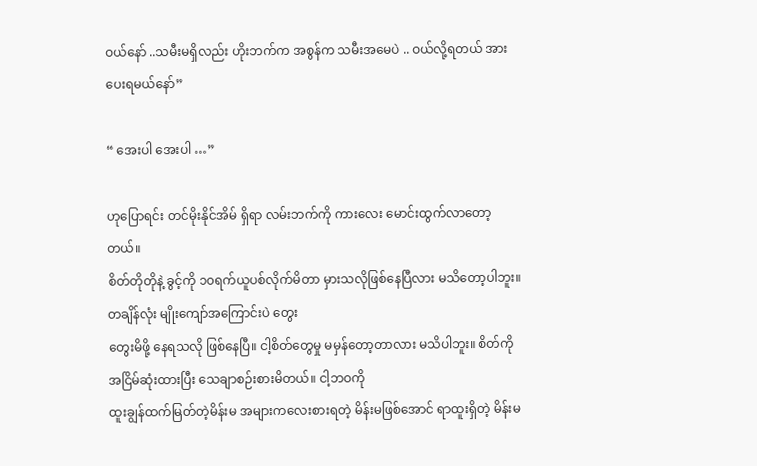ဝယ်နော် ..သမီးမရှိလည်း ဟိုးဘက်က အစွန်က သမီးအမေပဲ .. ဝယ်လို့ရတယ် အားပေးရမယ်နော်”

“ အေးပါ အေးပါ …”

ဟုပြောရင်း တင်မိုးနိုင်အိမ် ရှိရာ လမ်းဘက်ကို ကားလေး မောင်းထွက်လာတော့တယ်။
စိတ်တိုတိုနဲ့ ခွင့်ကို ၁၀ရက်ယူပစ်လိုက်မိတာ မှားသလိုဖြစ်နေပြီလား မသိတော့ပါဘူး။တချိန်လုံး မျိုးကျော်အကြောင်းပဲ တွေး
တွေးမိဖို့ နေရသလို ဖြစ်နေပြီ။ ငါ့စိတ်တွေမှု မမှန်တော့တာလား မသိပါဘူး။ စိတ်ကို အငြိမ်ဆုံးထားပြီး သေချာစဉ်းစားမိတယ်။ ငါ့ဘဝကို
ထူးချွန်ထက်မြတ်တဲ့မိန်းမ အများကလေးစားရတဲ့ မိန်းမဖြစ်အောင် ရာထူးရှိတဲ့ မိန်းမ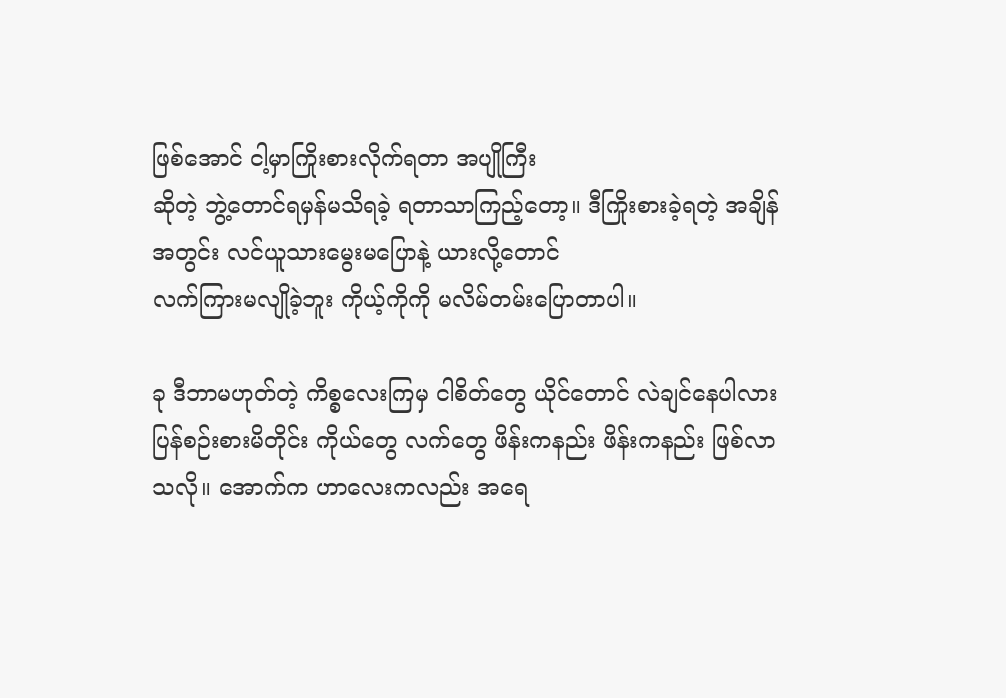ဖြစ်အောင် ငါ့မှာကြိုးစားလိုက်ရတာ အပျိုကြီး
ဆိုတဲ့ ဘွဲ့တောင်ရမှန်မသိရခဲ့ ရတာသာကြည့်တော့။ ဒီကြိုးစားခဲ့ရတဲ့ အချိန်အတွင်း လင်ယူသားမွေးမပြောနဲ့ ယားလို့တောင်
လက်ကြားမလျိုခဲ့ဘူး ကိုယ့်ကိုကို မလိမ်တမ်းပြောတာပါ။

ခု ဒီဘာမဟုတ်တဲ့ ကိစ္စလေးကြမှ ငါစိတ်တွေ ယိုင်တောင် လဲချင်နေပါလား
ပြန်စဉ်းစားမိတိုင်း ကိုယ်တွေ လက်တွေ ဖိန်းကနည်း ဖိန်းကနည်း ဖြစ်လာသလို။ အောက်က ဟာလေးကလည်း အရေ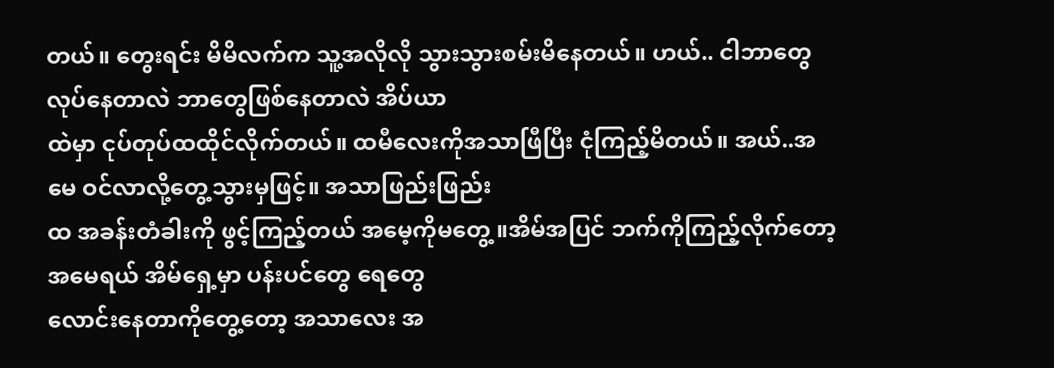တယ်။ တွေးရင်း မိမိလက်က သူ့အလိုလို သွားသွားစမ်းမိနေတယ်။ ဟယ်.. ငါဘာတွေလုပ်နေတာလဲ ဘာတွေဖြစ်နေတာလဲ အိပ်ယာ
ထဲမှာ ငုပ်တုပ်ထထိုင်လိုက်တယ်။ ထမီလေးကိုအသာဖြီပြီး ငုံကြည့်မိတယ်။ အယ်..အမေ ဝင်လာလို့တွေ့သွားမှဖြင့်။ အသာဖြည်းဖြည်း
ထ အခန်းတံခါးကို ဖွင့်ကြည့်တယ် အမေ့ကိုမတွေ့ ။အိမ်အပြင် ဘက်ကိုကြည့်လိုက်တော့ အမေရယ် အိမ်ရှေ့မှာ ပန်းပင်တွေ ရေတွေ
လောင်းနေတာကိုတွေ့တော့ အသာလေး အ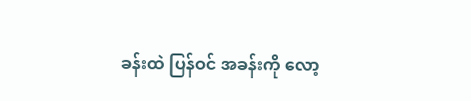ခန်းထဲ ပြန်ဝင် အခန်းကို လော့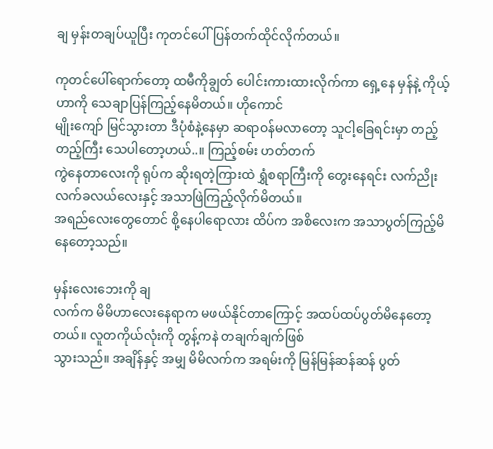ချ မှန်းတချပ်ယူပြီး ကုတင်ပေါ် ပြန်တက်ထိုင်လိုက်တယ်။

ကုတင်ပေါ်ရောက်တော့ ထမီကိုချွတ် ပေါင်းကားထားလိုက်ကာ ရှေ့နေ မှန်နဲ့ ကိုယ့်ဟာကို သေချာပြန်ကြည့်နေမိတယ်။ ဟိုကောင်
မျိုးကျော် မြင်သွားတာ ဒီပုံစံနဲ့နေမှာ ဆရာဝန်မလာတော့ သူငါ့ခြေရင်းမှာ တည့်တည့်ကြီး သေပါတော့ဟယ်..။ ကြည့်စမ်း ဟတ်တက်
ကွဲနေတာလေးကို ရုပ်က ဆိုးရတဲ့ကြားထဲ ရွှံစရာကြီးကို တွေးနေရင်း လက်ညိုး လက်ခလယ်လေးနှင့် အသာဖြဲကြည့်လိုက်မိတယ်။
အရည်လေးတွေတောင် စို့နေပါရောလား ထိပ်က အစိလေးက အသာပွတ်ကြည့်မိနေတော့သည်။

မှန်းလေးဘေးကို ချ
လက်က မိမိဟာလေးနေရာက မဖယ်နိုင်တာကြောင့် အထပ်ထပ်ပွတ်မိနေတော့တယ်။ လူတကိုယ်လုံးကို တွန့်ကနဲ တချက်ချက်ဖြစ်
သွားသည်။ အချိန်နှင့် အမျှ မိမိလက်က အရမ်းကို မြန်မြန်ဆန်ဆန် ပွတ်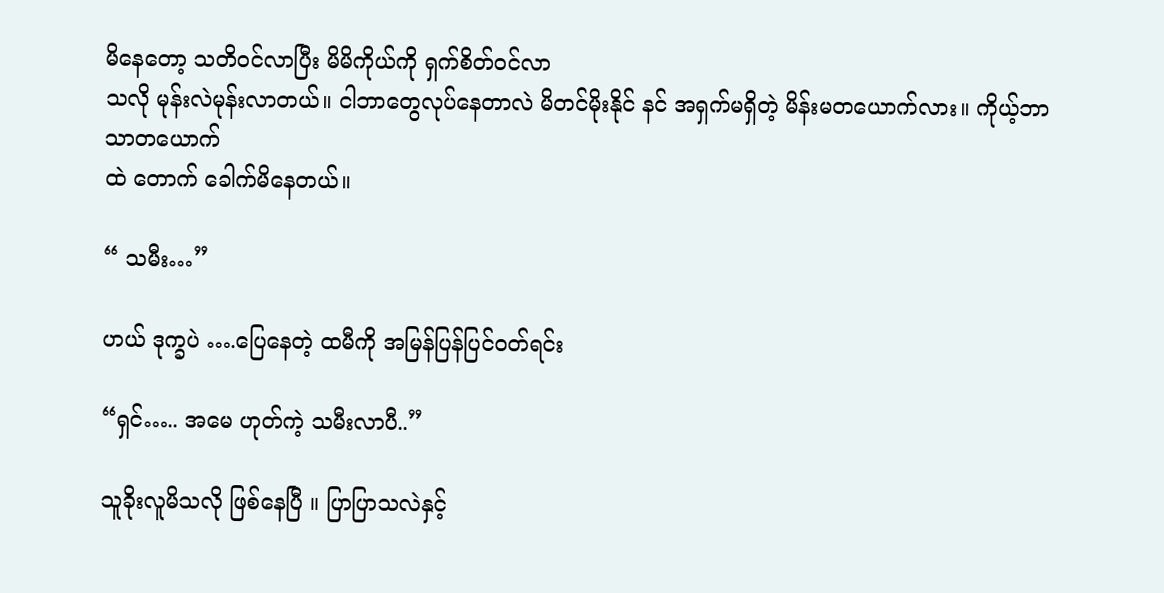မိနေတော့ သတိဝင်လာပြီး မိမိကိုယ်ကို ရှက်စိတ်ဝင်လာ
သလို မုန်းလဲမုန်းလာတယ်။ ငါဘာတွေလုပ်နေတာလဲ မိတင်မိုးနိုင် နင် အရှက်မရှိတဲ့ မိန်းမတယောက်လား။ ကိုယ့်ဘာသာတယောက်
ထဲ တောက် ခေါက်မိနေတယ်။

“ သမီး…”

ဟယ် ဒုက္ခပဲ ….ပြေနေတဲ့ ထမီကို အမြန်ပြန်ပြင်ဝတ်ရင်း

“ရှင်….. အမေ ဟုတ်ကဲ့ သမီးလာပီ..”

သူခိုးလူမိသလို ဖြစ်နေပြီ ။ ပြာပြာသလဲနှင့်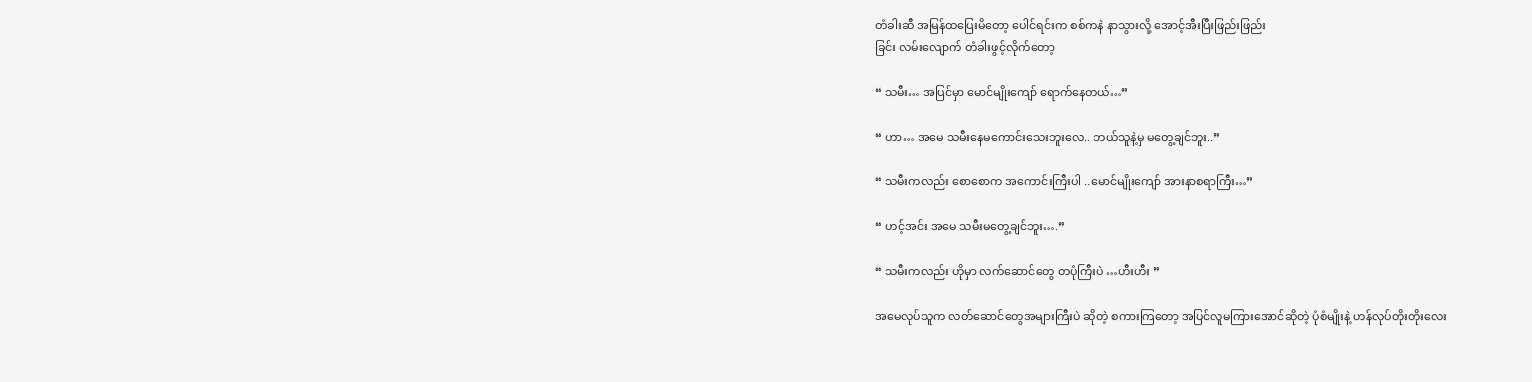တံခါးဆီ အမြန်ထပြေးမိတော့ ပေါင်ရင်းက စစ်ကနဲ နာသွားလို့ အောင့်အီးပြီးဖြည်းဖြည်း
ခြင်း လမ်းလျောက် တံခါးဖွင့်လိုက်တော့

“ သမီး… အပြင်မှာ မောင်မျိုးကျော် ရောက်နေတယ်…”

“ ဟာ… အမေ သမီးနေမကောင်းသေးဘူးလေ.. ဘယ်သူနဲ့မှ မတွေ့ချင်ဘူး..”

“ သမီးကလည်း စောစောက အကောင်းကြီးပါ ..မောင်မျိုးကျော် အားနာစရာကြီး…”

“ ဟင့်အင်း အမေ သမီးမတွေ့ချင်ဘူး….”

“ သမီးကလည်း ဟိုမှာ လက်ဆောင်တွေ တပုံကြီးပဲ …ဟီးဟီး ”

အမေလုပ်သူက လတ်ဆောင်တွေအများကြီးပဲ ဆိုတဲ့ စကားကြတော့ အပြင်လူမကြားအောင်ဆိုတဲ့ ပုံစံမျိုးနဲ့ ဟန်လုပ်တိုးတိုးလေး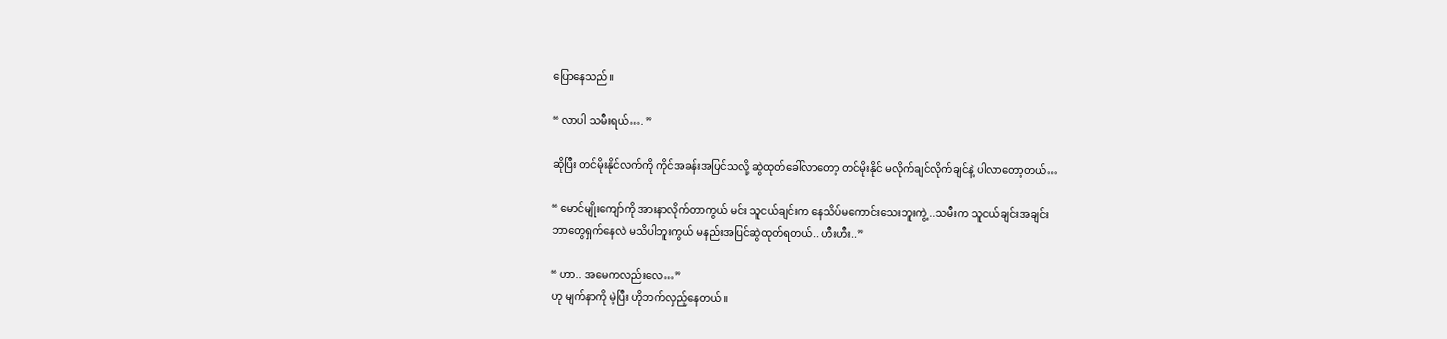ပြောနေသည်။

“ လာပါ သမီးရယ်…. ”

ဆိုပြီး တင်မိုးနိုင်လက်ကို ကိုင်အခန်းအပြင်သလို့ ဆွဲထုတ်ခေါ်လာတော့ တင်မိုးနိုင် မလိုက်ချင်လိုက်ချင်နဲ့ ပါလာတော့တယ်…

“ မောင်မျိုးကျော်ကို အားနာလိုက်တာကွယ် မင်း သူငယ်ချင်းက နေသိပ်မကောင်းသေးဘူးကွဲ့ ..သမီးက သူငယ်ချင်းအချင်း
ဘာတွေရှက်နေလဲ မသိပါဘူးကွယ် မနည်းအပြင်ဆွဲထုတ်ရတယ်.. ဟီးဟီး..”

“ ဟာ.. အမေကလည်းလေ…”
ဟု မျက်နာကို မဲ့ပြီး ဟိုဘက်လှည့်နေတယ်။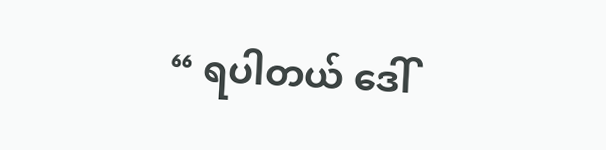“ ရပါတယ် ဒေါ်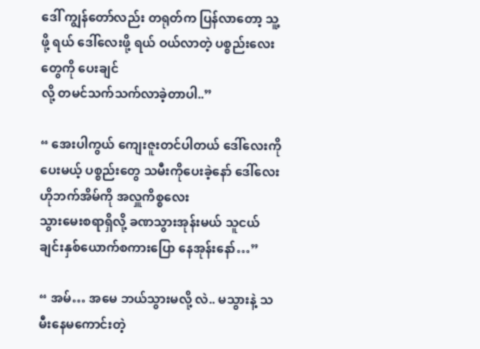ဒေါ် ကျွန်တော်လည်း တရုတ်က ပြန်လာတော့ သူ့ဖို့ ရယ် ဒေါ်လေးဖို့ ရယ် ဝယ်လာတဲ့ ပစ္စည်းလေးတွေကို ပေးချင်
လို့ တမင်သက်သက်လာခဲ့တာပါ..”

“ အေးပါကွယ် ကျေးဇူးတင်ပါတယ် ဒေါ်လေးကို ပေးမယ့် ပစ္စည်းတွေ သမီးကိုပေးခဲ့နော် ဒေါ်လေး ဟိုဘက်အိမ်ကို အလှူကိစ္စလေး
သွားမေးစရာရှိလို့ ခဏသွားအုန်းမယ် သူငယ်ချင်းနှစ်ယောက်စကားပြော နေအုန်းနော်…”

“ အမ်… အမေ ဘယ်သွားမလို့ လဲ.. မသွားနဲ့ သမီးနေမကောင်းတဲ့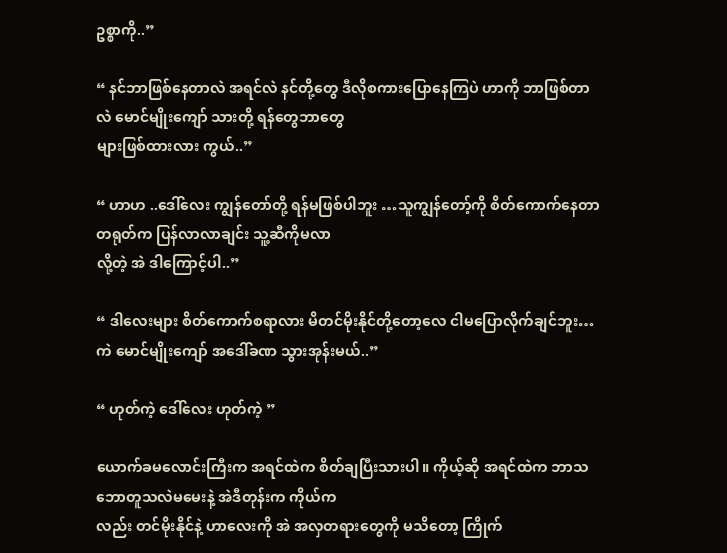ဥစ္စာကို..”

“ နင်ဘာဖြစ်နေတာလဲ အရင်လဲ နင်တို့တွေ ဒီလိုစကားပြောနေကြပဲ ဟာကို ဘာဖြစ်တာလဲ မောင်မျိုးကျော် သားတို့ ရန်တွေဘာတွေ
များဖြစ်ထားလား ကွယ်..”

“ ဟာဟ ..ဒေါ်လေး ကျွန်တော်တို့ ရန်မဖြစ်ပါဘူး …သူကျွန်တော့်ကို စိတ်ကောက်နေတာ တရုတ်က ပြန်လာလာချင်း သူ့ဆီကိုမလာ
လို့တဲ့ အဲ ဒါကြောင့်ပါ..”

“ ဒါလေးများ စိတ်ကောက်စရာလား မိတင်မိုးနိုင်တို့တော့လေ ငါမပြောလိုက်ချင်ဘူး… ကဲ မောင်မျိုးကျော် အဒေါ်ခဏ သွားအုန်းမယ်..”

“ ဟုတ်ကဲ့ ဒေါ်လေး ဟုတ်ကဲ့ ”

ယောက်ခမလောင်းကြီးက အရင်ထဲက စိတ်ချပြီးသားပါ။ ကိုယ့်ဆို အရင်ထဲက ဘာသဘောတူသလဲမမေးနဲ့ အဲဒီတုန်းက ကိုယ်က
လည်း တင်မိုးနိုင်နဲ့ ဟာလေးကို အဲ အလှတရားတွေကို မသိတော့ ကြိုက်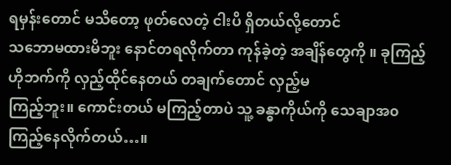ရမှန်းတောင် မသိတော့ ဖုတ်လေတဲ့ ငါးပိ ရှိတယ်လို့တောင်
သဘောမထားမိဘူး နောင်တရလိုက်တာ ကုန်ခဲ့တဲ့ အချိန်တွေကို ။ ခုကြည့် ဟိုဘက်ကို လှည့်ထိုင်နေတယ် တချက်တောင် လှည့်မ
ကြည့်ဘူး။ ကောင်းတယ် မကြည့်တာပဲ သူ့ ခန္ဓာကိုယ်ကို သေချာအ၀ ကြည့်နေလိုက်တယ်…။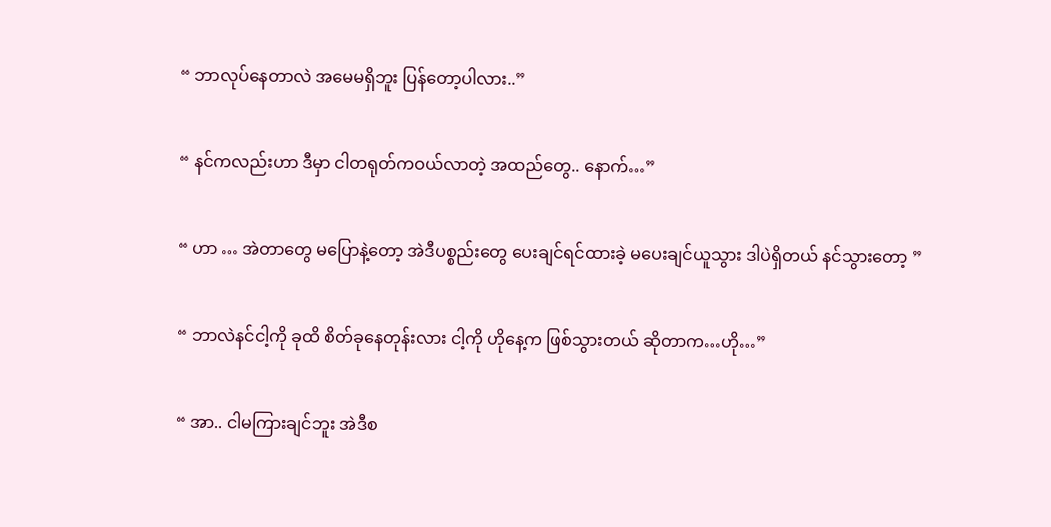“ ဘာလုပ်နေတာလဲ အမေမရှိဘူး ပြန်တော့ပါလား..”

“ နင်ကလည်းဟာ ဒီမှာ ငါတရုတ်ကဝယ်လာတဲ့ အထည်တွေ.. နောက်…”

“ ဟာ … အဲတာတွေ မပြောနဲ့တော့ အဲဒီပစ္စည်းတွေ ပေးချင်ရင်ထားခဲ့ မပေးချင်ယူသွား ဒါပဲရှိတယ် နင်သွားတော့ ”

“ ဘာလဲနင်ငါ့ကို ခုထိ စိတ်ခုနေတုန်းလား ငါ့ကို ဟိုနေ့က ဖြစ်သွားတယ် ဆိုတာက…ဟို…”

“ အာ.. ငါမကြားချင်ဘူး အဲဒီစ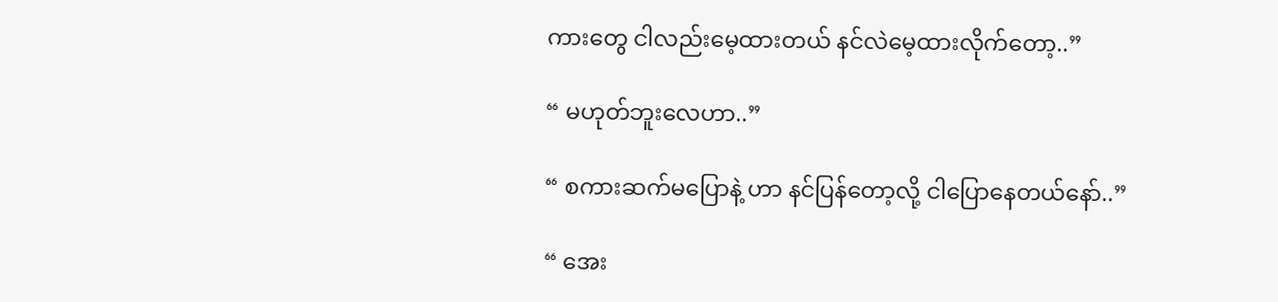ကားတွေ ငါလည်းမေ့ထားတယ် နင်လဲမေ့ထားလိုက်တော့..”

“ မဟုတ်ဘူးလေဟာ..”

“ စကားဆက်မပြောနဲ့ ဟာ နင်ပြန်တော့လို့ ငါပြောနေတယ်နော်..”

“ အေး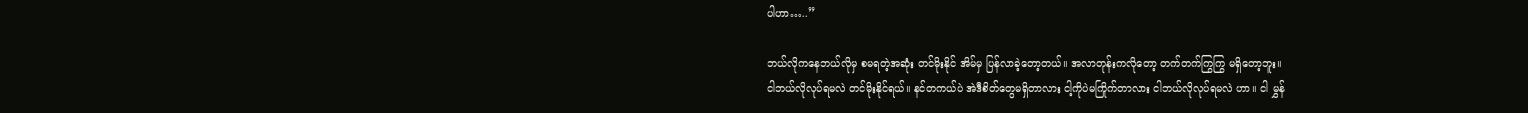ပါဟာ…..”

ဘယ်လိုကနေဘယ်လိုမှ စမရတဲ့အဆုံး တင်မိုးနိုင် အိမ်မှ ပြန်လာခဲ့တော့တယ်။ အလာတုန်းကလိုတော့ တက်တက်ကြွကြွ မရှိတော့ဘူး။
ငါဘယ်လိုလုပ်ရမလဲ တင်မိုးနိုင်ရယ်။ နင်တကယ်ပဲ အဲဒီစိတ်တွေမရှိတာလား ငါ့ကိုပဲမကြိုက်တာလား ငါဘယ်လိုလုပ်ရမလဲ ဟာ။ ငါ မွှန်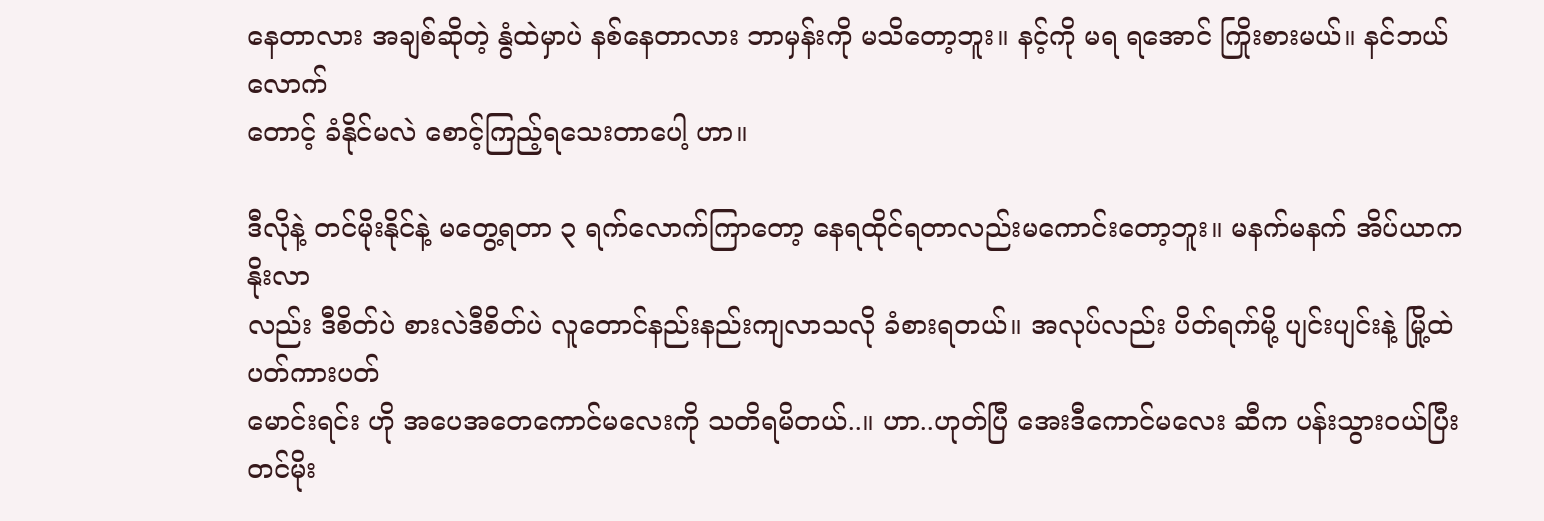နေတာလား အချစ်ဆိုတဲ့ နွံထဲမှာပဲ နစ်နေတာလား ဘာမှန်းကို မသိတော့ဘူး။ နင့်ကို မရ ရအောင် ကြိုးစားမယ်။ နင်ဘယ်လောက်
တောင့် ခံနိုင်မလဲ စောင့်ကြည့်ရသေးတာပေါ့ ဟာ။

ဒီလိုနဲ့ တင်မိုးနိုင်နဲ့ မတွေ့ရတာ ၃ ရက်လောက်ကြာတော့ နေရထိုင်ရတာလည်းမကောင်းတော့ဘူး။ မနက်မနက် အိပ်ယာကနိုးလာ
လည်း ဒီစိတ်ပဲ စားလဲဒီစိတ်ပဲ လူတောင်နည်းနည်းကျလာသလို ခံစားရတယ်။ အလုပ်လည်း ပိတ်ရက်မို့ ပျင်းပျင်းနဲ့ မြို့ထဲပတ်ကားပတ်
မောင်းရင်း ဟို အပေအတေကောင်မလေးကို သတိရမိတယ်..။ ဟာ..ဟုတ်ပြီ အေးဒီကောင်မလေး ဆီက ပန်းသွားဝယ်ပြီး တင်မိုး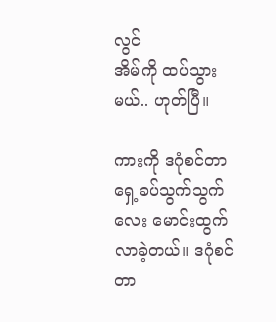လွင်
အိမ်ကို ထပ်သွားမယ်.. ဟုတ်ပြီ။

ကားကို ဒဂုံစင်တာရှေ့ခပ်သွက်သွက်လေး မောင်းထွက်လာခဲ့တယ်။ ဒဂုံစင်တာ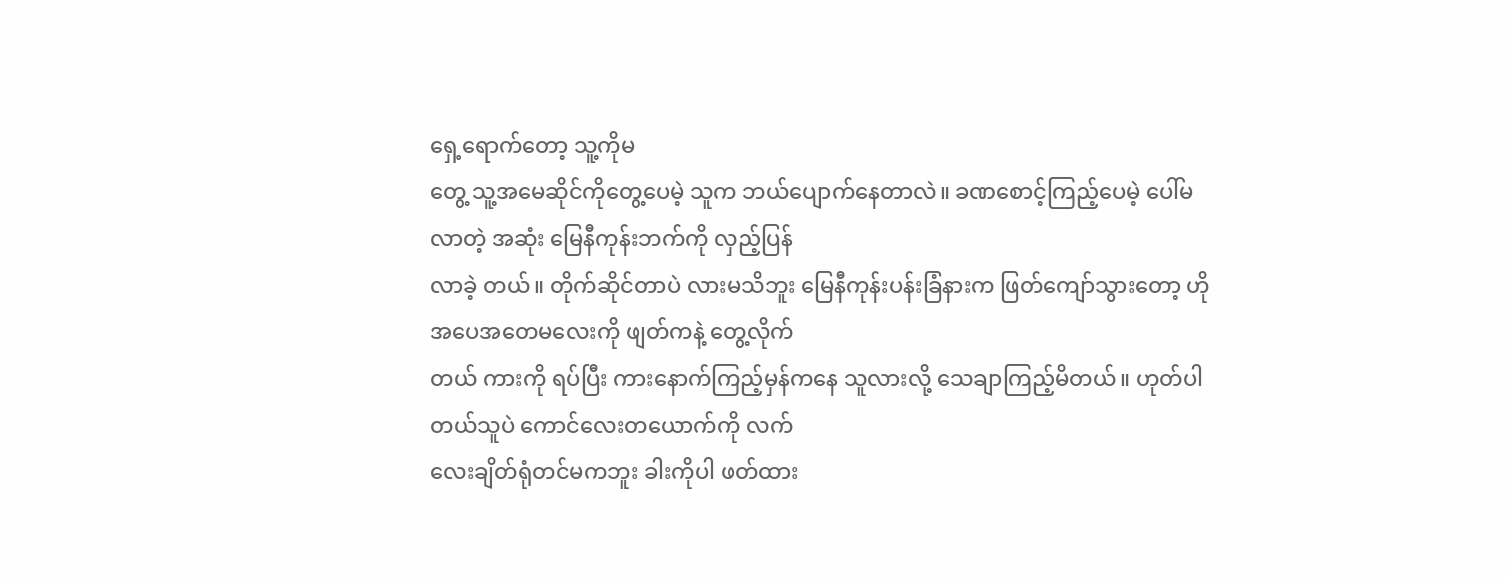ရှေ့ရောက်တော့ သူ့ကိုမ
တွေ့ သူ့အမေဆိုင်ကိုတွေ့ပေမဲ့ သူက ဘယ်ပျောက်နေတာလဲ။ ခဏစောင့်ကြည့်ပေမဲ့ ပေါ်မလာတဲ့ အဆုံး မြေနီကုန်းဘက်ကို လှည့်ပြန်
လာခဲ့ တယ်။ တိုက်ဆိုင်တာပဲ လားမသိဘူး မြေနီကုန်းပန်းခြံနားက ဖြတ်ကျော်သွားတော့ ဟို အပေအတေမလေးကို ဖျတ်ကနဲ့ တွေ့လိုက်
တယ် ကားကို ရပ်ပြီး ကားနောက်ကြည့်မှန်ကနေ သူလားလို့ သေချာကြည့်မိတယ်။ ဟုတ်ပါတယ်သူပဲ ကောင်လေးတယောက်ကို လက်
လေးချိတ်ရုံတင်မကဘူး ခါးကိုပါ ဖတ်ထား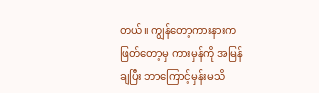တယ်။ ကျွန်တော့ကားနားက ဖြတ်တော့မှ ကားမှန်ကို အမြန်ချပြီး ဘာကြောင့်မှန်းမသိ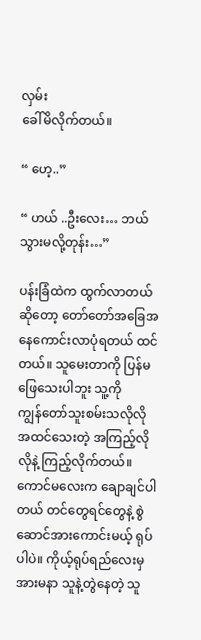လှမ်း
ခေါ်မိလိုက်တယ်။

“ ဟေ့..”

“ ဟယ် ..ဦးလေး… ဘယ်သွားမလို့တုန်း…”

ပန်းခြံထဲက ထွက်လာတယ်ဆိုတော့ တော်တော်အခြေအနေကောင်းလာပုံရတယ် ထင်တယ်။ သူမေးတာကို ပြန်မဖြေသေးပါဘူး သူ့ကို
ကျွန်တော်သူးစမ်းသလိုလို အထင်သေးတဲ့ အကြည့်လိုလိုနဲ့ ကြည့်လိုက်တယ်။ ကောင်မလေးက ချောချင်ပါတယ် တင်တွေရင်တွေနဲ့ စွဲ
ဆောင်အားကောင်းမယ့် ရုပ်ပါပဲ။ ကိုယ့်ရုပ်ရည်လေးမှ အားမနာ သူနဲ့တွဲနေတဲ့ သူ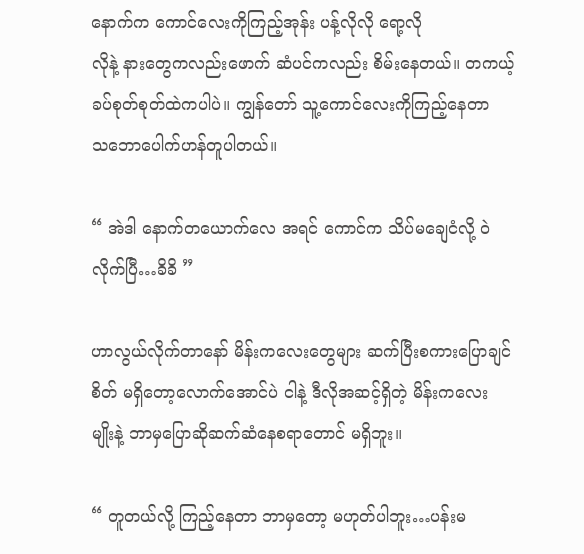နောက်က ကောင်လေးကိုကြည့်အုန်း ပန့်လိုလို ရော့လို
လိုနဲ့ နားတွေကလည်းဖောက် ဆံပင်ကလည်း စိမ်းနေတယ်။ တကယ့် ခပ်စုတ်စုတ်ထဲကပါပဲ။ ကျွန်တော် သူ့ကောင်လေးကိုကြည့်နေတာ
သဘောပေါက်ဟန်တူပါတယ်။

“ အဲဒါ နောက်တယောက်လေ အရင် ကောင်က သိပ်မချေငံလို့ ဝဲလိုက်ပြီ…ခိခိ ”

ဟာလွယ်လိုက်တာနော် မိန်းကလေးတွေများ ဆက်ပြီးစကားပြောချင်စိတ် မရှိတော့လောက်အောင်ပဲ ငါနဲ့ ဒီလိုအဆင့်ရှိတဲ့ မိန်းကလေး
မျိုးနဲ့ ဘာမှပြောဆိုဆက်ဆံနေစရာတောင် မရှိဘူး။

“ တူတယ်လို့ ကြည့်နေတာ ဘာမှတော့ မဟုတ်ပါဘူး…ပန်းမ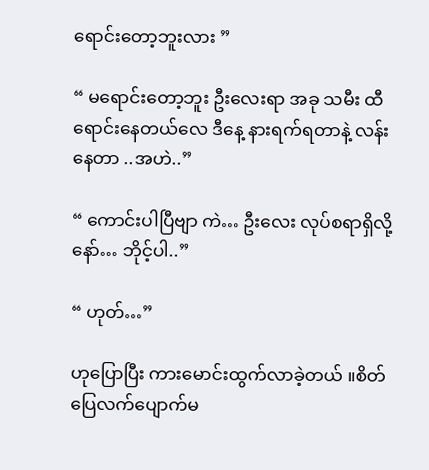ရောင်းတော့ဘူးလား ”

“ မရောင်းတော့ဘူး ဦးလေးရာ အခု သမီး ထီရောင်းနေတယ်လေ ဒီနေ့ နားရက်ရတာနဲ့ လန်းနေတာ ..အဟဲ..”

“ ကောင်းပါပြီဗျာ ကဲ… ဦးလေး လုပ်စရာရှိလို့နော်… ဘိုင့်ပါ..”

“ ဟုတ်…”

ဟုပြောပြီး ကားမောင်းထွက်လာခဲ့တယ် ။စိတ်ပြေလက်ပျောက်မ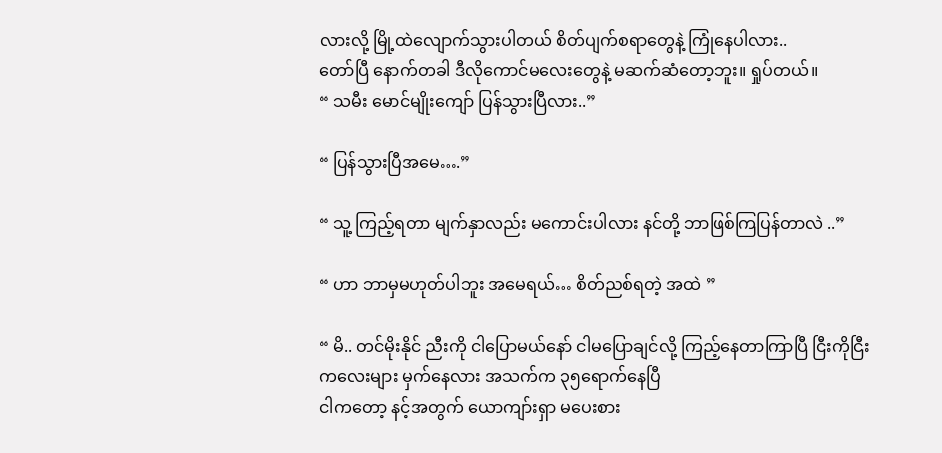လားလို့ မြို့ထဲလျောက်သွားပါတယ် စိတ်ပျက်စရာတွေနဲ့ ကြုံနေပါလား..
တော်ပြီ နောက်တခါ ဒီလိုကောင်မလေးတွေနဲ့ မဆက်ဆံတော့ဘူး။ ရှုပ်တယ်။
“ သမီး မောင်မျိုးကျော် ပြန်သွားပြီလား..”

“ ပြန်သွားပြီအမေ….”

“ သူ့ ကြည့်ရတာ မျက်နှာလည်း မကောင်းပါလား နင်တို့ ဘာဖြစ်ကြပြန်တာလဲ ..”

“ ဟာ ဘာမှမဟုတ်ပါဘူး အမေရယ်… စိတ်ညစ်ရတဲ့ အထဲ ”

“ မိ.. တင်မိုးနိုင် ညီးကို ငါပြောမယ်နော် ငါမပြောချင်လို့ ကြည့်နေတာကြာပြီ ငြီးကိုငြီးကလေးများ မှက်နေလား အသက်က ၃၅ရောက်နေပြီ
ငါကတော့ နင့်အတွက် ယောကျာ်းရှာ မပေးစား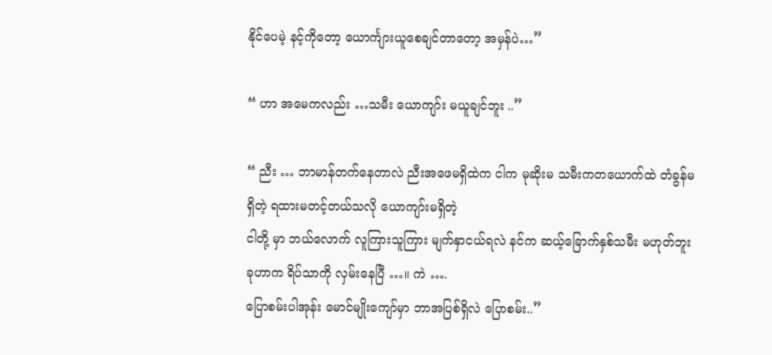နိုင်ပေမဲ့ နင့်ကိုတော့ ယောင်္ကျားယူစေချင်တာတော့ အမှန်ပဲ…”

“ ဟာ အမေကလည်း …သမီး ယောကျာ်း မယူချင်ဘူး ..”

“ ညီး … ဘာမာန်တက်နေတာလဲ ညီးအဖေမရှိထဲက ငါက မုဆိုးမ သမီးကတယောက်ထဲ တံခွန်မရှိတဲ့ ရထားမတင့်တယ်သလို ယောကျာ်းမရှိတဲ့
ငါတို့ မှာ ဘယ်လောက် လူကြားသူကြား မျက်နှာငယ်ရလဲ နင်က ဆယ့်ခြောက်နှစ်သမီး မဟုတ်ဘူး ခုဟာက ရိပ်သာကို လှမ်းနေပြီ …။ ကဲ ….
ပြောစမ်းပါအုန်း မောင်မျိုးကျော်မှာ ဘာအပြစ်ရှိလဲ ပြောစမ်း..”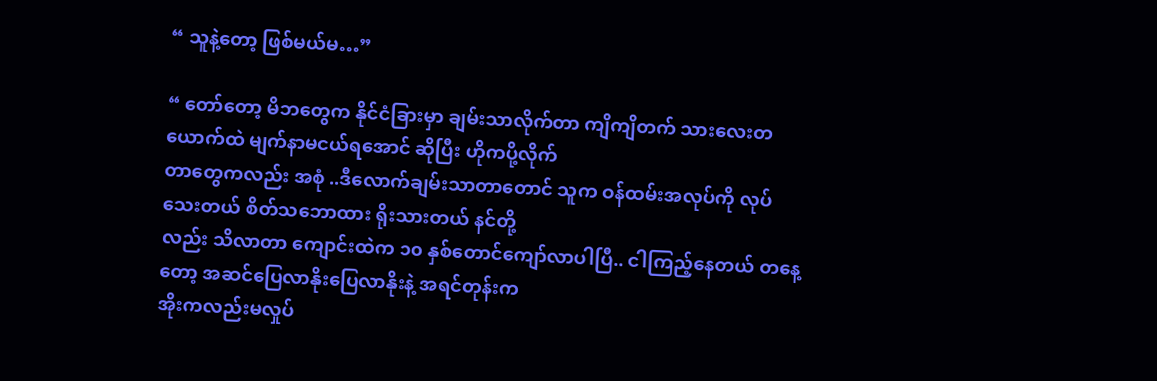“ သူနဲ့တော့ ဖြစ်မယ်မ…”

“ တော်တော့ မိဘတွေက နိုင်ငံခြားမှာ ချမ်းသာလိုက်တာ ကျိကျိတက် သားလေးတယောက်ထဲ မျက်နာမငယ်ရအောင် ဆိုပြီး ဟိုကပို့လိုက်
တာတွေကလည်း အစုံ ..ဒီလောက်ချမ်းသာတာတောင် သူက ဝန်ထမ်းအလုပ်ကို လုပ်သေးတယ် စိတ်သဘောထား ရိုးသားတယ် နင်တို့
လည်း သိလာတာ ကျောင်းထဲက ၁၀ နှစ်တောင်ကျော်လာပါပြီ.. ငါကြည့်နေတယ် တနေ့တော့ အဆင်ပြေလာနိုးပြေလာနိုးနဲ့ အရင်တုန်းက
အိုးကလည်းမလှုပ်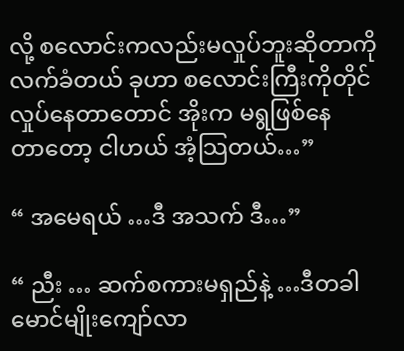လို့ စလောင်းကလည်းမလှုပ်ဘူးဆိုတာကို လက်ခံတယ် ခုဟာ စလောင်းကြီးကိုတိုင်လှုပ်နေတာတောင် အိုးက မရွဖြစ်နေ
တာတော့ ငါဟယ် အံ့သြတယ်…”

“ အမေရယ် …ဒီ အသက် ဒီ…”

“ ညီး … ဆက်စကားမရှည်နဲ့ …ဒီတခါ မောင်မျိုးကျော်လာ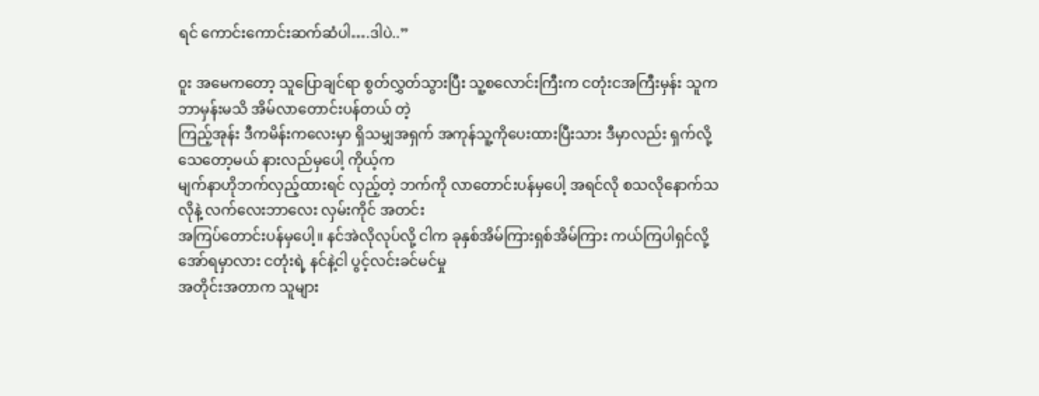ရင် ကောင်းကောင်းဆက်ဆံပါ….ဒါပဲ..”

ဝူး အမေကတော့ သူပြောချင်ရာ စွတ်လွှတ်သွားပြီး သူ့စလောင်းကြီးက ငတုံးငအကြီးမှန်း သူက ဘာမှန်းမသိ အိမ်လာတောင်းပန်တယ် တဲ့
ကြည့်အုန်း ဒီကမိန်းကလေးမှာ ရှိသမျှအရှက် အကုန်သူ့ကိုပေးထားပြီးသား ဒီမှာလည်း ရှက်လို့သေတော့မယ် နားလည်မှပေါ့ ကိုယ့်က
မျက်နာဟိုဘက်လှည့်ထားရင် လှည့်တဲ့ ဘက်ကို လာတောင်းပန်မှပေါ့ အရင်လို စသလိုနောက်သလိုနဲ့ လက်လေးဘာလေး လှမ်းကိုင် အတင်း
အကြပ်တောင်းပန်မှပေါ့။ နင်အဲလိုလုပ်လို့ ငါက ခုနှစ်အိမ်ကြားရှစ်အိမ်ကြား ကယ်ကြပါရှင်လို့ အော်ရမှာလား ငတုံးရဲ့ နင်နဲ့ငါ ပွင့်လင်းခင်မင်မှု
အတိုင်းအတာက သူများ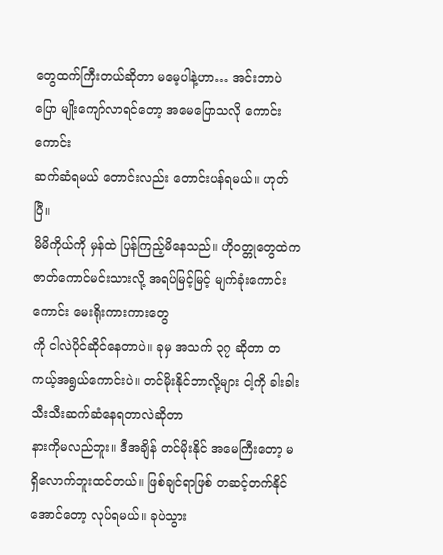တွေထက်ကြီးတယ်ဆိုတာ မမေ့ပါနဲ့ဟာ… အင်းဘာပဲ ပြော မျိုးကျော်လာရင်တော့ အမေပြောသလို ကောင်းကောင်း
ဆက်ဆံရမယ် တောင်းလည်း တောင်းပန်ရမယ်။ ဟုတ်ပြီ။
မိမိကိုယ်ကို မှန်ထဲ ပြန်ကြည့်မိနေသည်။ ဟိုဝတ္တုတွေထဲက ဇာတ်ကောင်မင်းသားလို့ အရပ်မြင့်မြင့် မျက်ခုံးကောင်းကောင်း မေးရိုးကားကားတွေ
ကို ငါလဲပိုင်ဆိုင်နေတာပဲ။ ခုမှ အသက် ၃၇ ဆိုတာ တကယ့်အရွယ်ကောင်းပဲ။ တင်မိုးနိုင်ဘာလို့များ ငါ့ကို ခါးခါးသီးသီးဆက်ဆံနေရတာလဲဆိုတာ
နားကိုမလည်ဘူး။ ဒီအချိန် တင်မိုးနိုင် အမေကြီးတော့ မရှိလောက်ဘူးထင်တယ်။ ဖြစ်ချင်ရာဖြစ် တဆင့်တက်နိုင်အောင်တော့ လုပ်ရမယ်။ ခုပဲသွား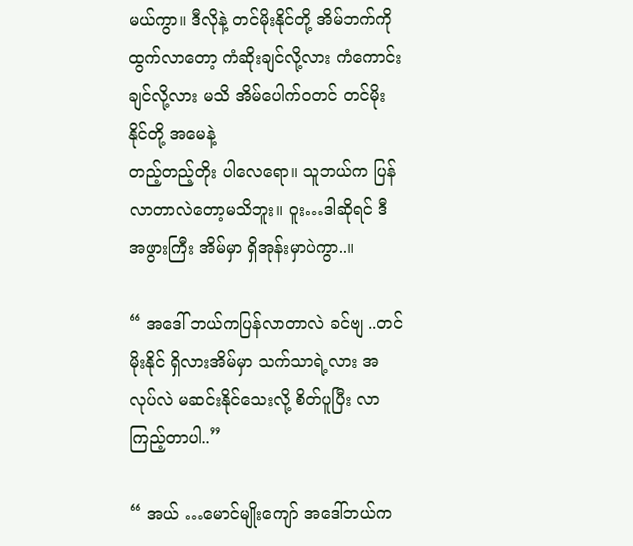မယ်ကွာ။ ဒီလိုနဲ့ တင်မိုးနိုင်တို့ အိမ်ဘက်ကို ထွက်လာတော့ ကံဆိုးချင်လို့လား ကံကောင်းချင်လို့လား မသိ အိမ်ပေါက်ဝတင် တင်မိုးနိုင်တို့ အမေနဲ့
တည့်တည့်တိုး ပါလေရော။ သူဘယ်က ပြန်လာတာလဲတော့မသိဘူး။ ဝူး…ဒါဆိုရင် ဒီအဖွားကြီး အိမ်မှာ ရှိအုန်းမှာပဲကွာ..။

“ အဒေါ် ဘယ်ကပြန်လာတာလဲ ခင်ဗျ ..တင်မိုးနိုင် ရှိလားအိမ်မှာ သက်သာရဲ့လား အလုပ်လဲ မဆင်းနိုင်သေးလို့ စိတ်ပူပြီး လာကြည့်တာပါ..”

“ အယ် …မောင်မျိုးကျော် အဒေါ်ဘယ်က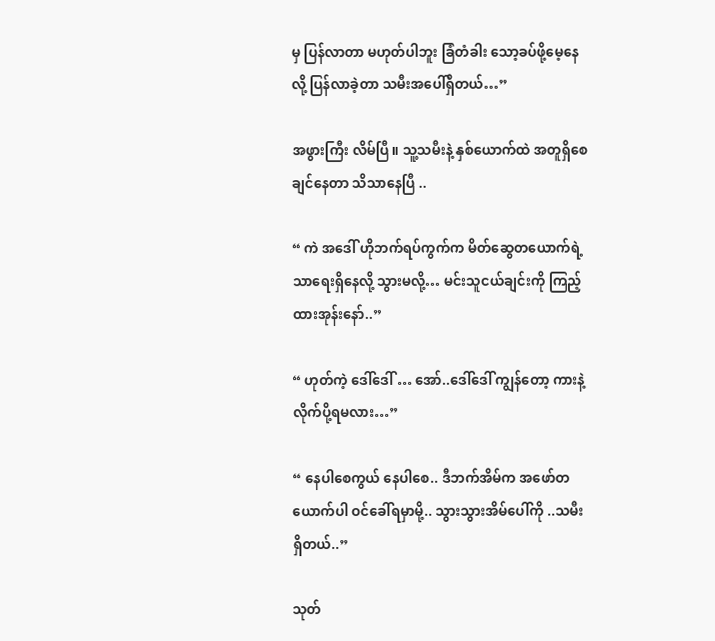မှ ပြန်လာတာ မဟုတ်ပါဘူး ခြံတံခါး သော့ခပ်ဖို့မေ့နေလို့ ပြန်လာခဲ့တာ သမီးအပေါ်ရှိတယ်…”

အဖွားကြီး လိမ်ပြီ။ သူ့သမီးနဲ့ နှစ်ယောက်ထဲ အတူရှိစေချင်နေတာ သိသာနေပြီ ..

“ ကဲ အဒေါ် ဟိုဘက်ရပ်ကွက်က မိတ်ဆွေတယောက်ရဲ့ သာရေးရှိနေလို့ သွားမလို့… မင်းသူငယ်ချင်းကို ကြည့်ထားအုန်းနော်..”

“ ဟုတ်ကဲ့ ဒေါ်ဒေါ် … အော်..ဒေါ်ဒေါ် ကျွန်တော့ ကားနဲ့ လိုက်ပို့ရမလား…”

“ နေပါစေကွယ် နေပါစေ.. ဒီဘက်အိမ်က အဖော်တယောက်ပါ ဝင်ခေါ်ရမှာမို့.. သွားသွားအိမ်ပေါ်ကို ..သမီးရှိတယ်..”

သုတ်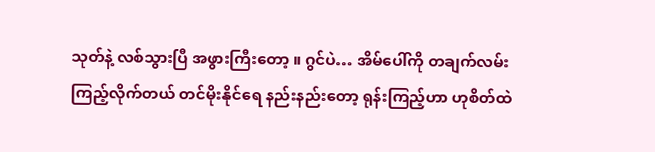သုတ်နဲ့ လစ်သွားပြီ အဖွားကြီးတော့ ။ ဂွင်ပဲ… အိမ်ပေါ်ကို တချက်လမ်းကြည့်လိုက်တယ် တင်မိုးနိုင်ရေ နည်းနည်းတော့ ရုန်းကြည့်ဟာ ဟုစိတ်ထဲ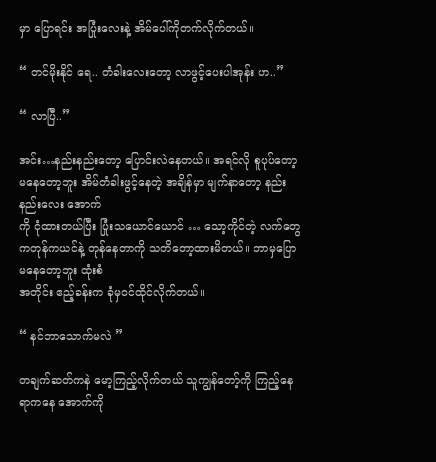မှာ ပြောရင်း အပြုံးလေးနဲ့ အိမ်ပေါ်ကိုတက်လိုက်တယ်။

“ တင်မိုးနိုင် ရေ.. တံခါးလေးတော့ လာဖွင့်ပေးပါအုန်း ဟ..”

“ လာပြီ..”

အင်း…နည်းနည်းတော့ ပြောင်းလဲနေတယ်။ အရင်လို စူပုပ်တော့မနေတော့ဘူး အိမ်တံခါးဖွင့်နေတဲ့ အချိန်မှာ မျက်နာတော့ နည်းနည်းလေး အောက်
ကို ငုံထားတယ်ပြီး ပြုံးသယောင်ယောင် … သော့ကိုင်တဲ့ လက်တွေ ကတုန်ကယင်နဲ့ တုန်နေတာကို သတိတော့ထားမိတယ်။ ဘာမှပြောမနေတော့ဘူး ထုံးစံ
အတိုင်း ဧည့်ခန်းက ခုံမှဝင်ထိုင်လိုက်တယ်။

“ နင်ဘာသောက်မလဲ ”

တချက်ဆတ်ကနဲ မော့ကြည့်လိုက်တယ် သူကျွန်တော့်ကို ကြည့်နေရာကနေ အောက်ကို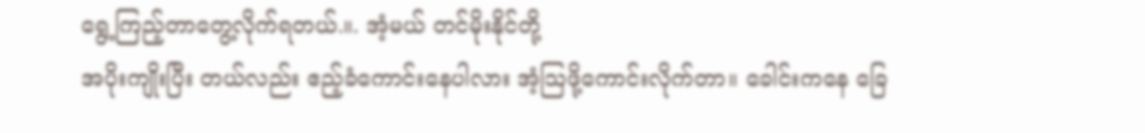ရွေ့ကြည့်တာတွေ့လိုက်ရတယ်.။. အံ့မယ် တင်မိုးနိုင်တို့
အပိုးကျိုးပြီး တယ်လည်း ဧည့်ခံကောင်းနေပါလား အံ့သြဖို့ကောင်းလိုက်တာ။ ခေါင်းကနေ ခြေ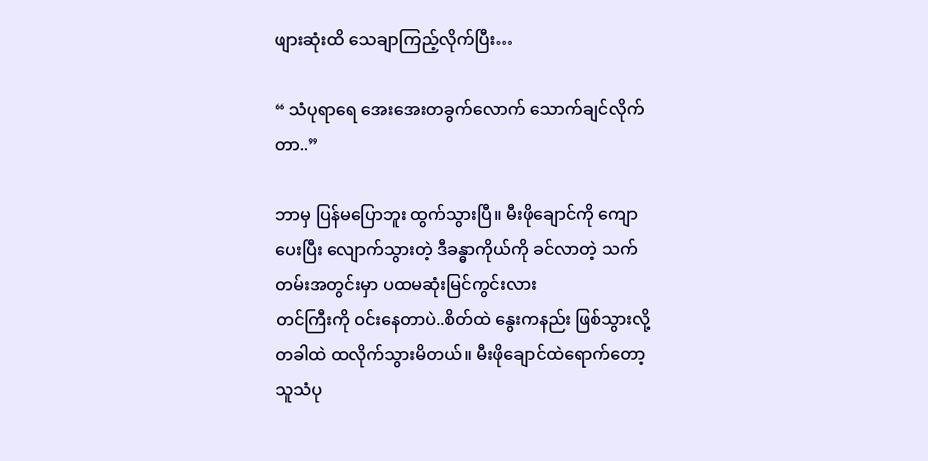ဖျားဆုံးထိ သေချာကြည့်လိုက်ပြီး…

“ သံပုရာရေ အေးအေးတခွက်လောက် သောက်ချင်လိုက်တာ..”

ဘာမှ ပြန်မပြောဘူး ထွက်သွားပြီ။ မီးဖိုချောင်ကို ကျောပေးပြီး လျောက်သွားတဲ့ ဒီခန္ဓာကိုယ်ကို ခင်လာတဲ့ သက်တမ်းအတွင်းမှာ ပထမဆုံးမြင်ကွင်းလား
တင်ကြီးကို ဝင်းနေတာပဲ..စိတ်ထဲ နွေးကနည်း ဖြစ်သွားလို့ တခါထဲ ထလိုက်သွားမိတယ်။ မီးဖိုချောင်ထဲရောက်တော့ သူသံပု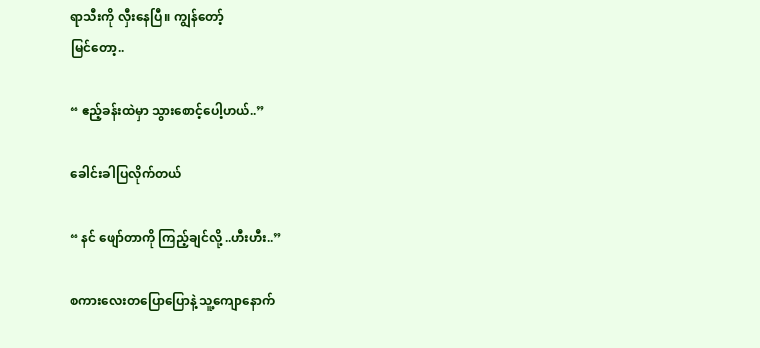ရာသီးကို လှီးနေပြီ။ ကျွန်တော့်
မြင်တော့..

“ ဧည့်ခန်းထဲမှာ သွားစောင့်ပေါ့ဟယ်..”

ခေါင်းခါပြလိုက်တယ်

“ နင် ဖျော်တာကို ကြည့်ချင်လို့ ..ဟီးဟီး..”

စကားလေးတပြောပြောနဲ့ သူ့ကျောနောက်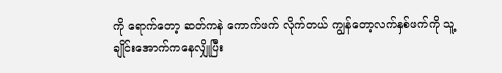ကို ရောက်တော့ ဆတ်ကနဲ ကောက်ဖက် လိုက်တယ် ကျွန်တော့လက်နှစ်ဖက်ကို သူ့ချိုင်းအောက်ကနေလျှိုပြီး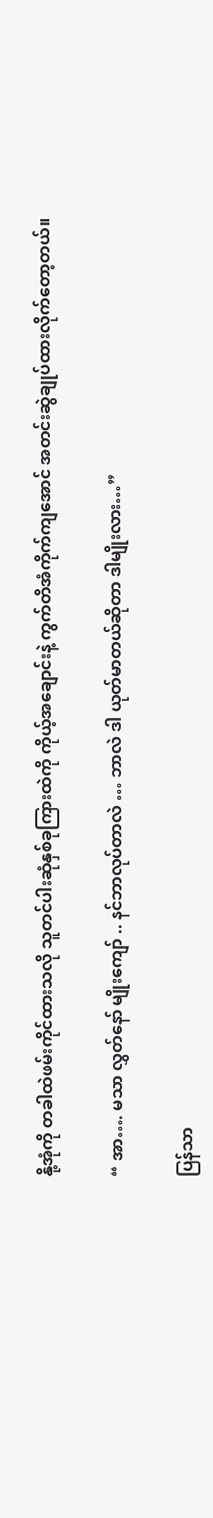နို့အုံကို တခါထဲဖမ်းကိုင်ထားသလို သူတင်ပါးဆုံနှစ်ခုကြားထဲကို ကိုယ့်အချောင်းနဲ့ ကွက်တိအံကိုက်ကျအောင် အတင်းဆွဲချုပ်ထားလိုက်တော့တယ်။

“ အာ…. မသာ လွှတ်နော် မျိုးကျော် .. နင်ဘာလုပ်တာလဲ … ဘာလဲ ဒါ ယုတ်မာတယ်ဆိုတာ ဒါမျိုးလား…”

ပြန်သာ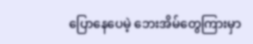ပြောနေပေမဲ့ ဘေးအိမ်တွေကြားမှာ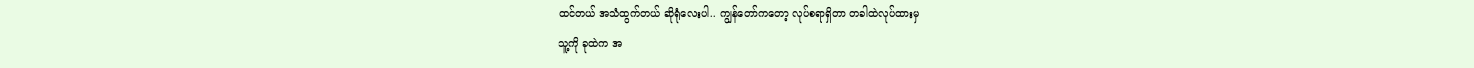ထင်တယ် အသံထွက်တယ် ဆိုရုံလေးပါ.. ကျွန်တော်ကတော့ လုပ်စရာရှိတာ တခါထဲလုပ်ထားမှ
သူ့ကို ခုထဲက အ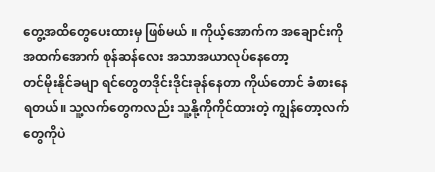တွေ့အထိတွေပေးထားမှ ဖြစ်မယ် ။ ကိုယ့်အောက်က အချောင်းကို အထက်အောက် စုန်ဆန်လေး အသာအယာလုပ်နေတော့
တင်မိုးနိုင်ခမျာ ရင်တွေတဒိုင်းဒိုင်းခုန်နေတာ ကိုယ်တောင် ခံစားနေရတယ်။ သူ့လက်တွေကလည်း သူ့နို့ကိုကိုင်ထားတဲ့ ကျွန်တော့လက်တွေကိုပဲ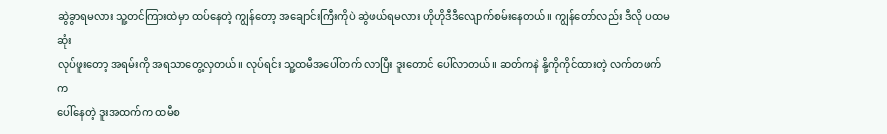ဆွဲခွာရမလား သူ့တင်ကြားထဲမှာ ထပ်နေတဲ့ ကျွန်တော့ အချောင်းကြီးကိုပဲ ဆွဲဖယ်ရမလား ဟိုဟိုဒီဒီလျောက်စမ်းနေတယ်။ ကျွန်တော်လည်း ဒီလို ပထမဆုံး
လုပ်ဖူးတော့ အရမ်းကို အရသာတွေ့လှတယ်။ လုပ်ရင်း သူ့ထမီအပေါ်တက် လာပြီး ဒူးတောင် ပေါ်လာတယ်။ ဆတ်ကနဲ နို့ကိုကိုင်ထားတဲ့ လက်တဖက်က
ပေါ်နေတဲ့ ဒူးအထက်က ထမီစ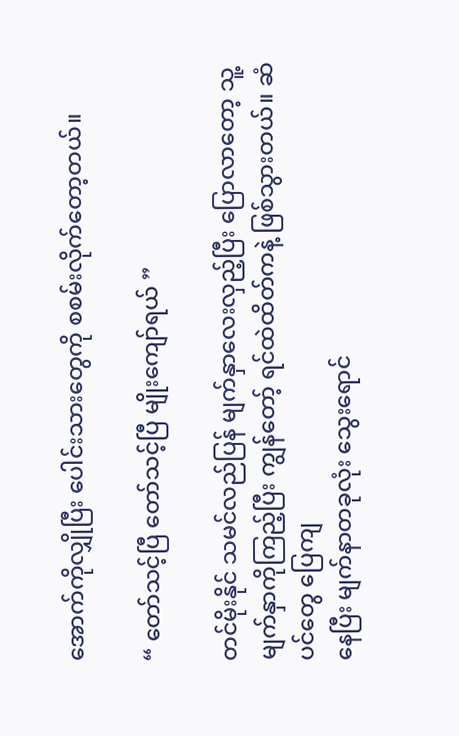အောက်ကိုလျှိုပြီး ပေါင်းသားတွေကို စစမ်းလိုက်တော့တယ်။

“ တော်သင့်ပြီ တော်သင့်ပြီ မျိုးကျော်ရယ် ”

တင်မိုးနိုင် သမင်လည်ပြန် မျက်နှာလေးလှည့်ပြီး ပြောလာတော့ သူ့မျက်နှာကိုကြည့်ပြီး ကျွန်တော့် ရင်ထဲထိတ်ကနဲ့ ဖြစ်သွားတယ်။ ဆံပင်တွေ ပြေကျ
နေပြီး မျက်နာတခုလုံး သွေးရောင်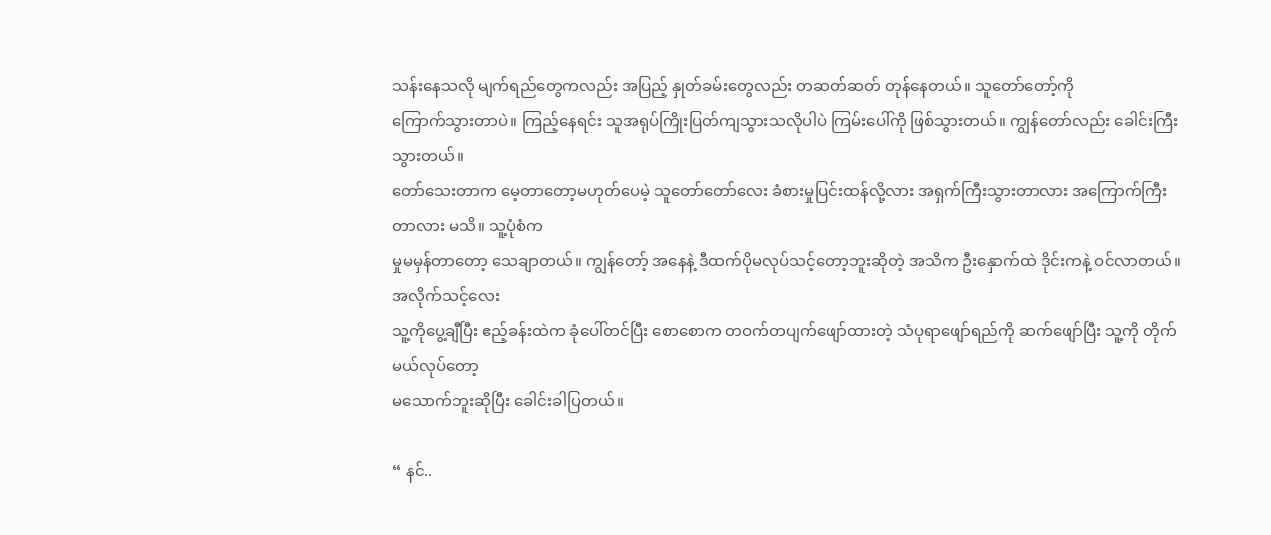သန်းနေသလို မျက်ရည်တွေကလည်း အပြည့် နှုတ်ခမ်းတွေလည်း တဆတ်ဆတ် တုန်နေတယ်။ သူတော်တော့်ကို
ကြောက်သွားတာပဲ။ ကြည့်နေရင်း သူအရုပ်ကြိုးပြတ်ကျသွားသလိုပါပဲ ကြမ်းပေါ်ကို ဖြစ်သွားတယ်။ ကျွန်တော်လည်း ခေါင်းကြီးသွားတယ်။
တော်သေးတာက မေ့တာတော့မဟုတ်ပေမဲ့ သူတော်တော်လေး ခံစားမှုပြင်းထန်လို့လား အရှက်ကြီးသွားတာလား အကြောက်ကြီးတာလား မသိ။ သူ့ပုံစံက
မှုမမှန်တာတော့ သေချာတယ်။ ကျွန်တော့် အနေနဲ့ ဒီထက်ပိုမလုပ်သင့်တော့ဘူးဆိုတဲ့ အသိက ဦးနှောက်ထဲ ဒိုင်းကနဲ့ ဝင်လာတယ်။ အလိုက်သင့်လေး
သူ့ကိုပွေ့ချီပြီး ဧည့်ခန်းထဲက ခုံပေါ်တင်ပြီး စောစောက တဝက်တပျက်ဖျော်ထားတဲ့ သံပုရာဖျော်ရည်ကို ဆက်ဖျော်ပြီး သူ့ကို တိုက်မယ်လုပ်တော့
မသောက်ဘူးဆိုပြီး ခေါင်းခါပြတယ်။

“ နင်..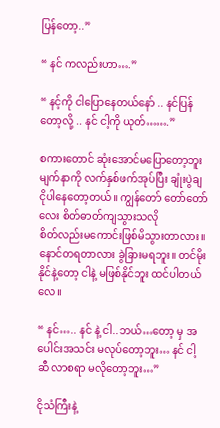ပြန်တော့..”

“ နင် ကလည်းဟာ….”

“ နင့်ကို ငါပြောနေတယ်နော် .. နင်ပြန်တော့လို့ .. နင် ငါ့ကို ယုတ်…….”

စကားတောင် ဆုံးအောင်မပြောတော့ဘူး မျက်နာကို လက်နှစ်ဖက်အုပ်ပြီး ချုံးပွဲချ ငိုပါနေတော့တယ်။ ကျွန်တော် တော်တော်လေး စိတ်ဓာတ်ကျသွားသလို
စိတ်လည်းမကောင်းဖြစ်မိသွားတာလား။ နောင်တရတာလား ခွဲခြားမရဘူး။ တင်မိုးနိုင်နဲ့တော့ ငါနဲ့ မဖြစ်နိုင်ဘူး ထင်ပါတယ်လေ။

“ နင်….. နင် နဲ့ ငါ..ဘယ်…တော့ မှ အပေါင်းအသင်း မလုပ်တော့ဘူး… နင် ငါ့ဆီ လာစရာ မလိုတော့ဘူး…”

ငိုသံကြီးနဲ့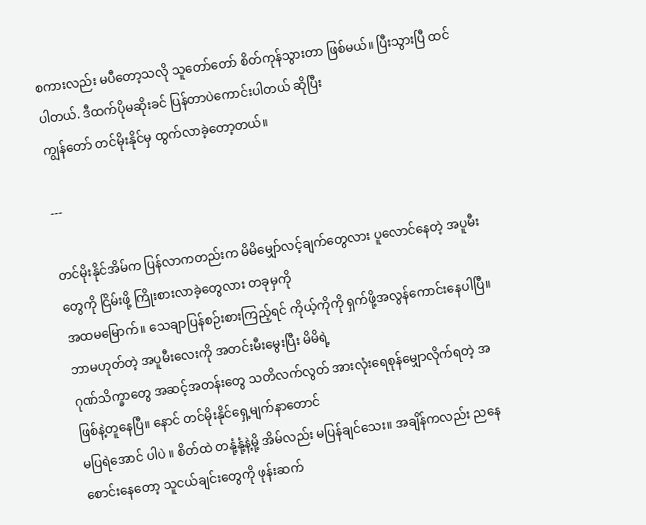စကားလည်း မပီတော့သလို သူတော်တော် စိတ်ကုန်သွားတာ ဖြစ်မယ်။ ပြီးသွားပြီ ထင်ပါတယ်. ဒီထက်ပိုမဆိုးခင် ပြန်တာပဲကောင်းပါတယ် ဆိုပြီး
ကျွန်တော် တင်မိုးနိုင်မှ ထွက်လာခဲ့တော့တယ်။

---

တင်မိုးနိုင်အိမ်က ပြန်လာကတည်းက မိမိမျှော်လင့်ချက်တွေလား ပူလောင်နေတဲ့ အပူမီးတွေကို ငြိမ်းဖို့ ကြိုးစားလာခဲ့တွေလား တခုမှကို
အထမမြောက်။ သေချာပြန်စဉ်းစားကြည့်ရင် ကိုယ့်ကိုကို ရှက်ဖို့အလွန်ကောင်းနေပါပြီ။ ဘာမဟုတ်တဲ့ အပူမီးလေးကို အတင်းမီးမွေးပြီး မိမိရဲ့
ဂုဏ်သိက္ခာတွေ အဆင့်အတန်းတွေ သတိလက်လွတ် အားလုံးရေစုန်မျှောလိုက်ရတဲ့ အဖြစ်နဲ့တူနေပြီ။ နောင် တင်မိုးနိုင်ရှေ့မျက်နာတောင်
မပြရဲအောင် ပါပဲ ။ စိတ်ထဲ တနုံ့နုံ့နဲ့မို့ အိမ်လည်း မပြန်ချင်သေး။ အချိန်ကလည်း ညနေစောင်းနေတော့ သူငယ်ချင်းတွေကို ဖုန်းဆက်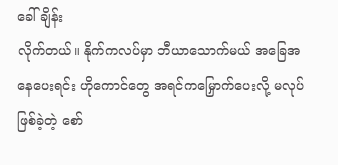ခေါ်ချိန်း
လိုက်တယ်။ နိုက်ကလပ်မှာ ဘီယာသောက်မယ် အခြေအနေပေးရင်း ဟိုကောင်တွေ အရင်ကမြှောက်ပေးလို့ မလုပ်ဖြစ်ခဲ့တဲ့ စော်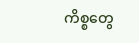ကိစ္စတွေ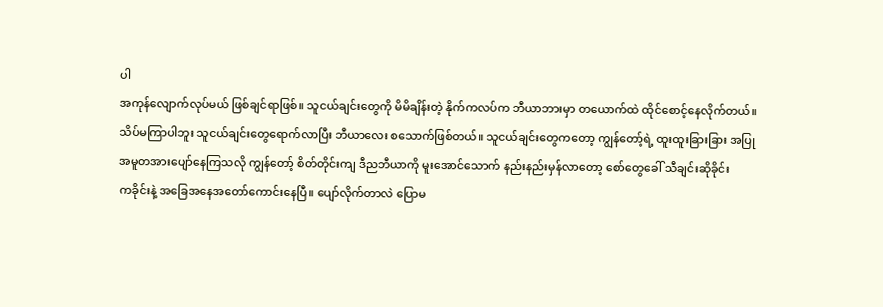ပါ
အကုန်လျောက်လုပ်မယ် ဖြစ်ချင်ရာဖြစ်။ သူငယ်ချင်းတွေကို မိမိချိန်းတဲ့ နိုက်ကလပ်က ဘီယာဘားမှာ တယောက်ထဲ ထိုင်စောင့်နေလိုက်တယ်။
သိပ်မကြာပါဘူး သူငယ်ချင်းတွေရောက်လာပြီး ဘီယာလေး စသောက်ဖြစ်တယ်။ သူငယ်ချင်းတွေကတော့ ကျွန်တော့်ရဲ့ ထူးထူးခြားခြား အပြု
အမူတအားပျော်နေကြသလို ကျွန်တော့် စိတ်တိုင်းကျ ဒီညဘီယာကို မူးအောင်သောက် နည်းနည်းမှန်လာတော့ စော်တွေခေါ် သီချင်းဆိုခိုင်း
ကခိုင်းနဲ့ အခြေအနေအတော်ကောင်းနေပြီ။ ပျော်လိုက်တာလဲ ပြောမ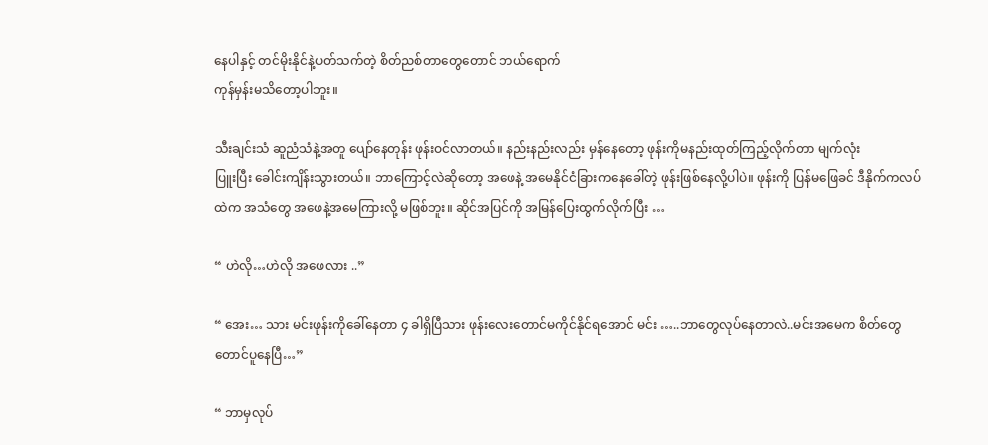နေပါနှင့် တင်မိုးနိုင်နဲ့ပတ်သက်တဲ့ စိတ်ညစ်တာတွေတောင် ဘယ်ရောက်
ကုန်မှန်းမသိတော့ပါဘူး။

သီးချင်းသံ ဆူညံသံနဲ့အတူ ပျော်နေတုန်း ဖုန်းဝင်လာတယ်။ နည်းနည်းလည်း မှန်နေတော့ ဖုန်းကိုမနည်းထုတ်ကြည့်လိုက်တာ မျက်လုံး
ပြူးပြီး ခေါင်းကျိန်းသွားတယ်။ ဘာကြောင့်လဲဆိုတော့ အဖေနဲ့ အမေနိုင်ငံခြားကနေခေါ်တဲ့ ဖုန်းဖြစ်နေလို့ပါပဲ။ ဖုန်းကို ပြန်မဖြေခင် ဒီနိုက်ကလပ်
ထဲက အသံတွေ အဖေနဲ့အမေကြားလို့ မဖြစ်ဘူး။ ဆိုင်အပြင်ကို အမြန်ပြေးထွက်လိုက်ပြီး …

“ ဟဲလို…ဟဲလို အဖေလား ..”

“ အေး… သား မင်းဖုန်းကိုခေါ်နေတာ ၄ ခါရှိပြီသား ဖုန်းလေးတောင်မကိုင်နိုင်ရအောင် မင်း …..ဘာတွေလုပ်နေတာလဲ..မင်းအမေက စိတ်တွေ
တောင်ပူနေပြီ…”

“ ဘာမှလုပ်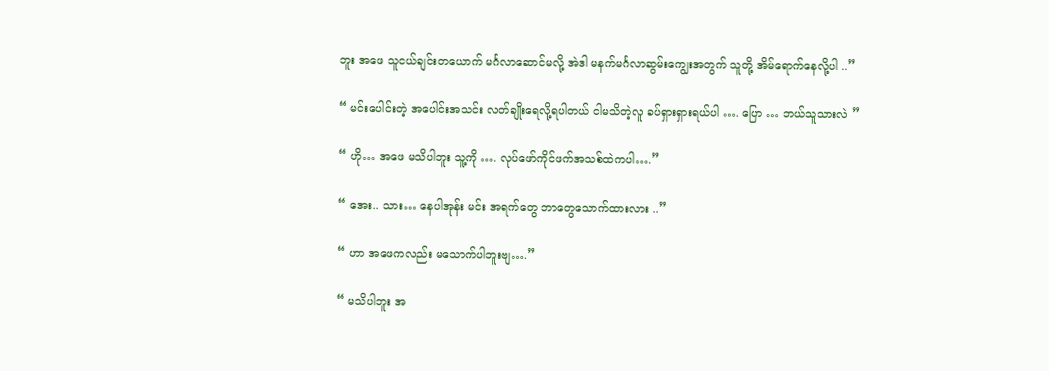ဘူး အဖေ သူငယ်ချင်းတယောက် မင်္ဂလာဆောင်မလို့ အဲဒါ မနက်မင်္ဂလာဆွမ်းကျွေးအတွက် သူတို့ အိမ်ရောက်နေလို့ပါ ..”

“ မင်းပေါင်းတဲ့ အပေါင်းအသင်း လတ်ချိုးရေလို့ရပါတယ် ငါမသိတဲ့လူ ခပ်ရှားရှားရယ်ပါ …. ပြော … ဘယ်သူသားလဲ ”

“ ဟို… အဖေ မသိပါဘူး သူ့ကို …. လုပ်ဖော်ကိုင်ဖက်အသစ်ထဲကပါ….”

“ အေး.. သား… နေပါအုန်း မင်း အရက်တွေ ဘာတွေသောက်ထားလား ..”

“ ဟာ အဖေကလည်း မသောက်ပါဘူးဗျ….”

“ မသိပါဘူး အ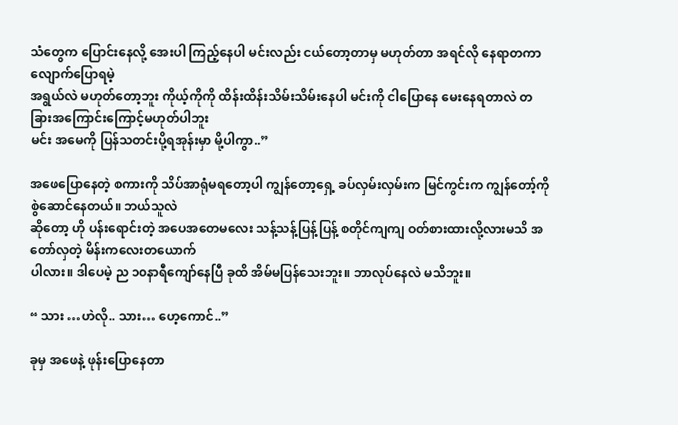သံတွေက ပြောင်းနေလို့ အေးပါ ကြည့်နေပါ မင်းလည်း ငယ်တော့တာမှ မဟုတ်တာ အရင်လို နေရာတကာ လျောက်ပြောရမဲ့
အရွယ်လဲ မဟုတ်တော့ဘူး ကိုယ့်ကိုကို ထိန်းထိန်းသိမ်းသိမ်းနေပါ မင်းကို ငါပြောနေ မေးနေရတာလဲ တခြားအကြောင်းကြောင့်မဟုတ်ပါဘူး
မင်း အမေကို ပြန်သတင်းပို့ရအုန်းမှာ မို့ပါကွာ..”

အဖေပြောနေတဲ့ စကားကို သိပ်အာရုံမရတော့ပါ ကျွန်တော့ရှေ့ ခပ်လှမ်းလှမ်းက မြင်ကွင်းက ကျွန်တော့်ကို စွဲဆောင်နေတယ်။ ဘယ်သူလဲ
ဆိုတော့ ဟို ပန်းရောင်းတဲ့ အပေအတေမလေး သန့်သန့်ပြန့်ပြန့် စတိုင်ကျကျ ဝတ်စားထားလို့လားမသိ အတော်လှတဲ့ မိန်းကလေးတယောက်
ပါလား။ ဒါပေမဲ့ ည ၁၀နာရီကျော်နေပြီ ခုထိ အိမ်မပြန်သေးဘူး။ ဘာလုပ်နေလဲ မသိဘူး။

“ သား …ဟဲလို.. သား… ဟေ့ကောင်..”

ခုမှ အဖေနဲ့ ဖုန်းပြောနေတာ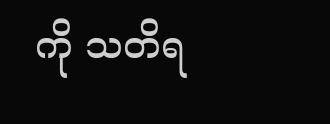ကို သတိရ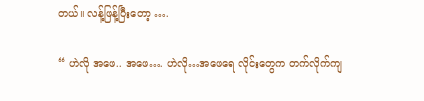တယ်။ လန့်ဖြန့်ပြီးတော့ ….

“ ဟဲလို အဖေ.. အဖေ…. ဟဲလို…အဖေရေ လိုင်းတွေက တက်လိုက်ကျ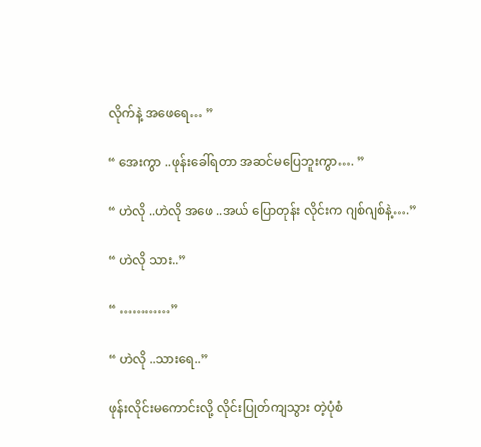လိုက်နဲ့ အဖေရေ… ”

“ အေးကွာ ..ဖုန်းခေါ်ရတာ အဆင်မပြေဘူးကွာ…. ”

“ ဟဲလို ..ဟဲလို အဖေ ..အယ် ပြောတုန်း လိုင်းက ဂျစ်ဂျစ်နဲ့….”

“ ဟဲလို သား..”

“ …………”

“ ဟဲလို ..သားရေ..”

ဖုန်းလိုင်းမကောင်းလို့ လိုင်းပြုတ်ကျသွား တဲ့ပုံစံ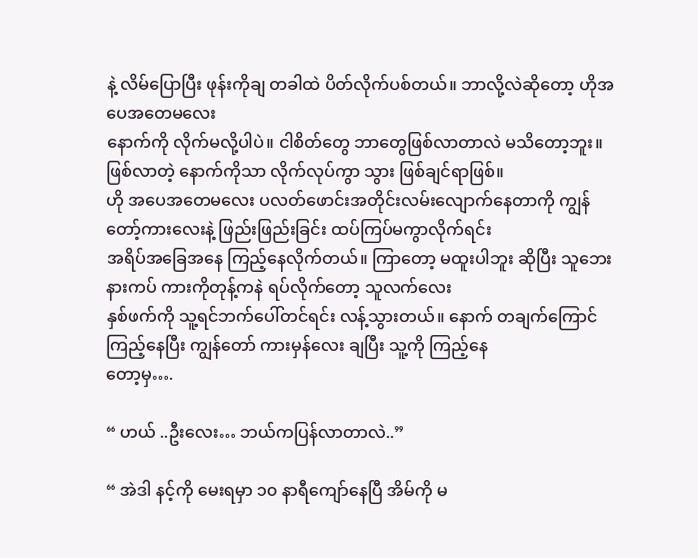နဲ့ လိမ်ပြောပြီး ဖုန်းကိုချ တခါထဲ ပိတ်လိုက်ပစ်တယ်။ ဘာလို့လဲဆိုတော့ ဟိုအပေအတေမလေး
နောက်ကို လိုက်မလို့ပါပဲ။ ငါစိတ်တွေ ဘာတွေဖြစ်လာတာလဲ မသိတော့ဘူး။ ဖြစ်လာတဲ့ နောက်ကိုသာ လိုက်လုပ်ကွာ သွား ဖြစ်ချင်ရာဖြစ်။
ဟို အပေအတေမလေး ပလတ်ဖောင်းအတိုင်းလမ်းလျောက်နေတာကို ကျွန်တော့်ကားလေးနဲ့ ဖြည်းဖြည်းခြင်း ထပ်ကြပ်မကွာလိုက်ရင်း
အရိပ်အခြေအနေ ကြည့်နေလိုက်တယ်။ ကြာတော့ မထူးပါဘူး ဆိုပြီး သူဘေးနားကပ် ကားကိုတုန့်ကနဲ ရပ်လိုက်တော့ သူလက်လေး
နှစ်ဖက်ကို သူ့ရင်ဘက်ပေါ်တင်ရင်း လန့်သွားတယ်။ နောက် တချက်ကြောင်ကြည့်နေပြီး ကျွန်တော် ကားမှန်လေး ချပြီး သူ့ကို ကြည့်နေ
တော့မှ….

“ ဟယ် ..ဦးလေး… ဘယ်ကပြန်လာတာလဲ..”

“ အဲဒါ နင့်ကို မေးရမှာ ၁၀ နာရီကျော်နေပြီ အိမ်ကို မ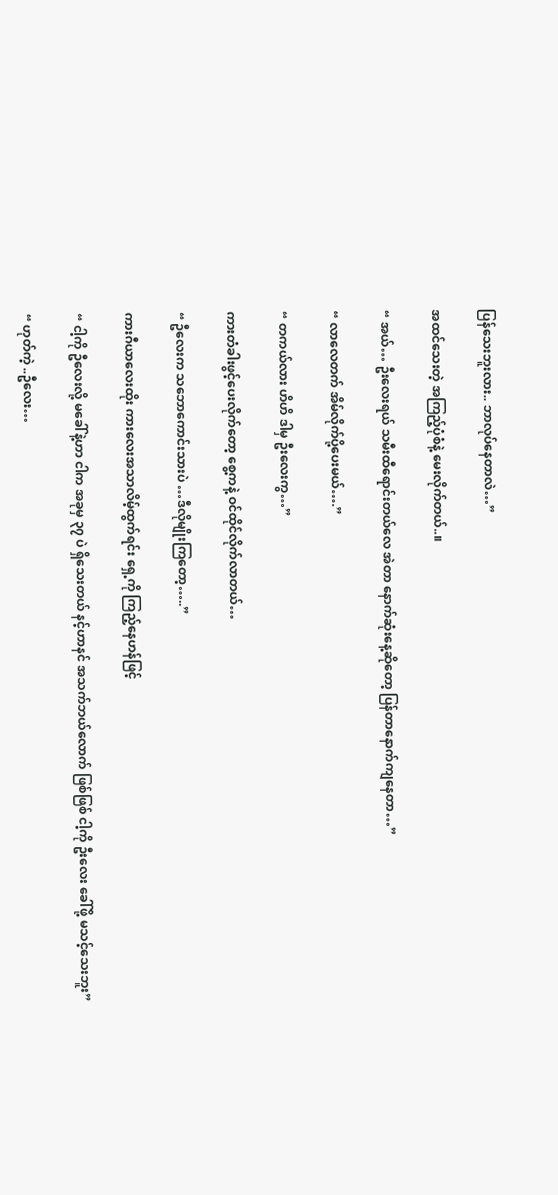ပြန်သေးဘူးလား.. ဘာလုပ်နေတာလဲ…”

အထင်သေးတဲ့ အကြည့်ပုံစံနဲ့ မေးလိုက်တယ်..။

“ အယ်… ဦးလေးရယ် သမီးထီရောင်းတယ်လေ အဲတာ နောက်ဆုံးနေ့ဆိုတော့ ပြန်တာနောက်ကျနေတာ…”

“ လာလေတက် အိမ်လိုက်ပို့ပေးမယ်….”

“ တကယ်လား ဟိဟိ ဒါမှ ဦးလေးကွ…”

ကားတံခါးဖွင့်ပေးလိုက်တော့ စွေ့ကနဲ့ ဝင်ထိုင်လိုက်လာတယ်…

“ ဦလေးက သဘောကောင်းသားပဲ …ဒီလိုမျိုးကြတော့…..”

ကားဂီယာလေးထိုး ကားလေးအသာလိမ့်ထွက်ရင်း ရှေ့ကို ကြည့်နေဟန်ဖြင့်

“ ငါ့ကို ဦလေးလို့ မခေါ်နဲ့ဟာ ငါက အခုမှ ၃၇ ပဲ ရှိသေးတယ် နင့်ဟာနင် အသက်ဘယ်လောက် ဖြစ်ဖြစ် ငါ့ကို ဦးလေး ခေါ်ဖို့ မသင့်သေးဘူး”

“ ဟုတ်ကဲ့ ..ဦလေး…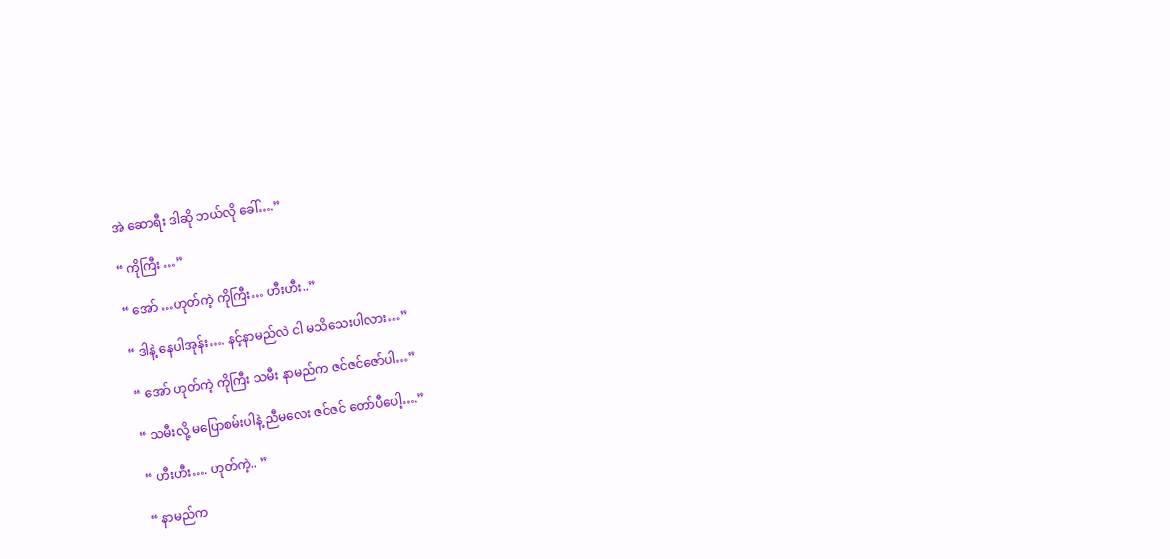အဲ ဆောရီး ဒါဆို ဘယ်လို ခေါ်….”

“ ကိုကြီး …”

“ အော် …ဟုတ်ကဲ့ ကိုကြီး… ဟီးဟီး..”

“ ဒါနဲ့ နေပါအုန်း…. နင့်နာမည်လဲ ငါ မသိသေးပါလား…”

“ အော် ဟုတ်ကဲ့ ကိုကြီး သမီး နာမည်က ဇင်ဇင်ဇော်ပါ…”

“ သမီးလို့ မပြောစမ်းပါနဲ့ ညီမလေး ဇင်ဇင် တော်ပီပေါ့….”

“ ဟီးဟီး…. ဟုတ်ကဲ့.. ”

“ နာမည်က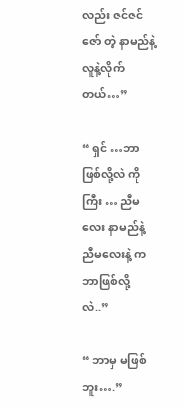လည်း ဇင်ဇင်ဇော် တဲ့ နာမည်နဲ့ လူနဲ့လိုက်တယ်…”

“ ရှင် …ဘာဖြစ်လို့လဲ ကိုကြီး … ညီမလေး နာမည်နဲ့ ညီမလေးနဲ့ က ဘာဖြစ်လို့လဲ..”

“ ဘာမှ မဖြစ်ဘူး….”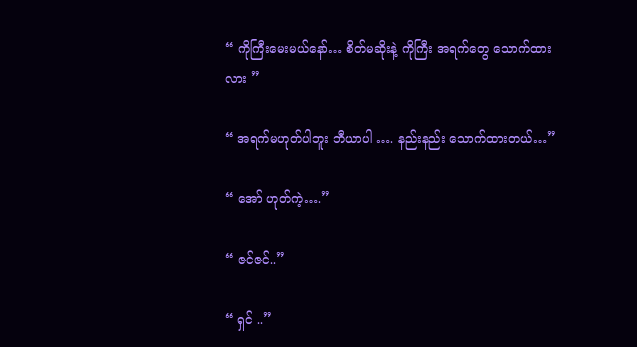“ ကိုကြီးမေးမယ်နော်… စိတ်မဆိုးနဲ့ ကိုကြီး အရက်တွေ သောက်ထားလား ”

“ အရက်မဟုတ်ပါဘူး ဘီယာပါ …. နည်းနည်း သောက်ထားတယ်…”

“ အော် ဟုတ်ကဲ့….”

“ ဇင်ဇင်..”

“ ရှင် ..”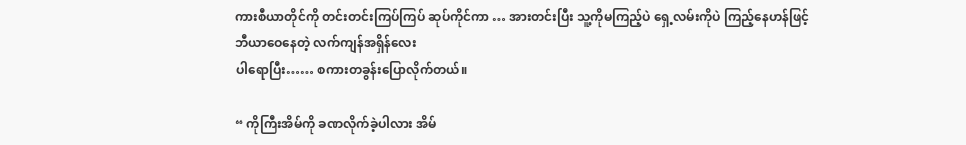ကားစီယာတိုင်ကို တင်းတင်းကြပ်ကြပ် ဆုပ်ကိုင်ကာ … အားတင်းပြီး သူ့ကိုမကြည့်ပဲ ရှေ့လမ်းကိုပဲ ကြည့်နေဟန်ဖြင့် ဘီယာဝေနေတဲ့ လက်ကျန်အရှိန်လေး
ပါရောပြီး…… စကားတခွန်းပြောလိုက်တယ်။

“ ကိုကြီးအိမ်ကို ခဏလိုက်ခဲ့ပါလား အိမ်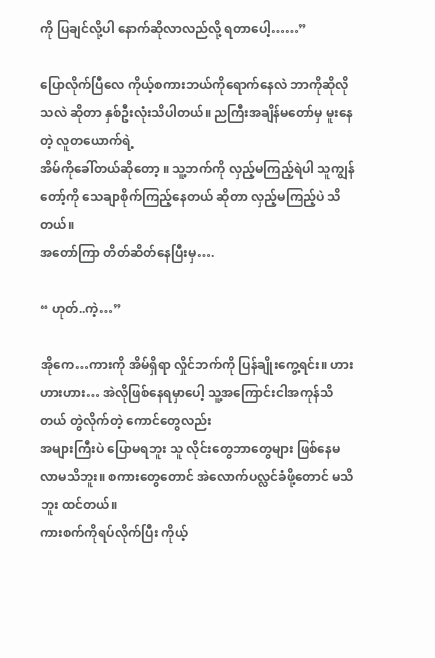ကို ပြချင်လို့ပါ နောက်ဆိုလာလည်လို့ ရတာပေါ့……”

ပြောလိုက်ပြီလေ ကိုယ့်စကားဘယ်ကိုရောက်နေလဲ ဘာကိုဆိုလိုသလဲ ဆိုတာ နှစ်ဦးလုံးသိပါတယ်။ ညကြီးအချိန်မတော်မှ မူးနေတဲ့ လူတယောက်ရဲ့
အိမ်ကိုခေါ်တယ်ဆိုတော့ ။ သူ့ဘက်ကို လှည့်မကြည့်ရဲပါ သူကျွန်တော့်ကို သေချာစိုက်ကြည့်နေတယ် ဆိုတာ လှည့်မကြည့်ပဲ သိတယ်။
အတော်ကြာ တိတ်ဆိတ်နေပြီးမှ….

“ ဟုတ်..ကဲ့…”

အိုကေ…ကားကို အိမ်ရှိရာ လှိုင်ဘက်ကို ပြန်ချိုးကွေ့ရင်း။ ဟားဟားဟား… အဲလိုဖြစ်နေရမှာပေါ့ သူ့အကြောင်းငါအကုန်သိတယ် တွဲလိုက်တဲ့ ကောင်တွေလည်း
အများကြီးပဲ ပြောမရဘူး သူ လိုင်းတွေဘာတွေများ ဖြစ်နေမလာမသိဘူး။ စကားတွေတောင် အဲလောက်ပလ္လင်ခံဖို့တောင် မသိဘူး ထင်တယ်။
ကားစက်ကိုရပ်လိုက်ပြီး ကိုယ့်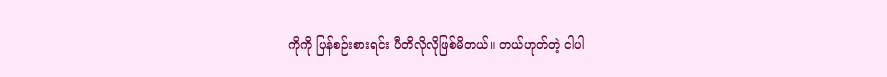ကိုကို ပြန်စဉ်းစားရင်း ပီတိလိုလိုဖြစ်မိတယ်။ တယ်ဟုတ်တဲ့ ငါပါ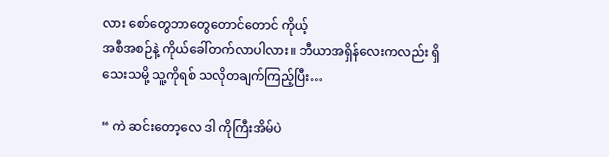လား စော်တွေဘာတွေတောင်တောင် ကိုယ့်
အစီအစဉ်နဲ့ ကိုယ်ခေါ်တက်လာပါလား။ ဘီယာအရှိန်လေးကလည်း ရှိသေးသမို့ သူ့ကိုရစ် သလိုတချက်ကြည့်ပြီး…

“ ကဲ ဆင်းတော့လေ ဒါ ကိုကြီးအိမ်ပဲ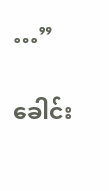…”

ခေါင်း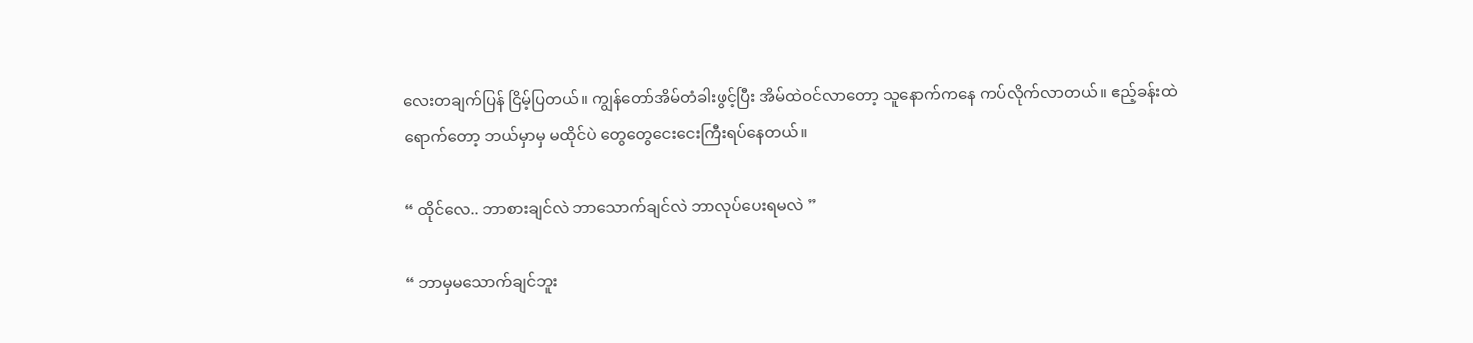လေးတချက်ပြန် ငြိမ့်ပြတယ်။ ကျွန်တော်အိမ်တံခါးဖွင့်ပြီး အိမ်ထဲဝင်လာတော့ သူနောက်ကနေ ကပ်လိုက်လာတယ်။ ဧည့်ခန်းထဲ
ရောက်တော့ ဘယ်မှာမှ မထိုင်ပဲ တွေတွေငေးငေးကြီးရပ်နေတယ်။

“ ထိုင်လေ.. ဘာစားချင်လဲ ဘာသောက်ချင်လဲ ဘာလုပ်ပေးရမလဲ ”

“ ဘာမှမသောက်ချင်ဘူး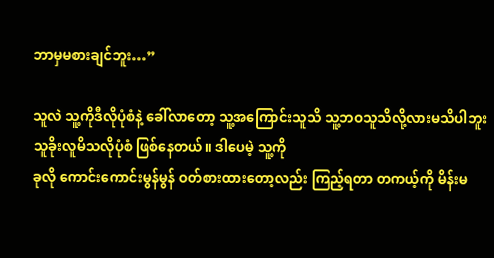ဘာမှမစားချင်ဘူး…”

သူလဲ သူ့ကိုဒီလိုပုံစံနဲ့ ခေါ်လာတော့ သူ့အကြောင်းသူသိ သူ့ဘဝသူသိလို့လားမသိပါဘူး သူခိုးလူမိသလိုပုံစံ ဖြစ်နေတယ်။ ဒါပေမဲ့ သူ့ကို
ခုလို ကောင်းကောင်းမွန်မွန် ဝတ်စားထားတော့လည်း ကြည့်ရတာ တကယ့်ကို မိန်းမ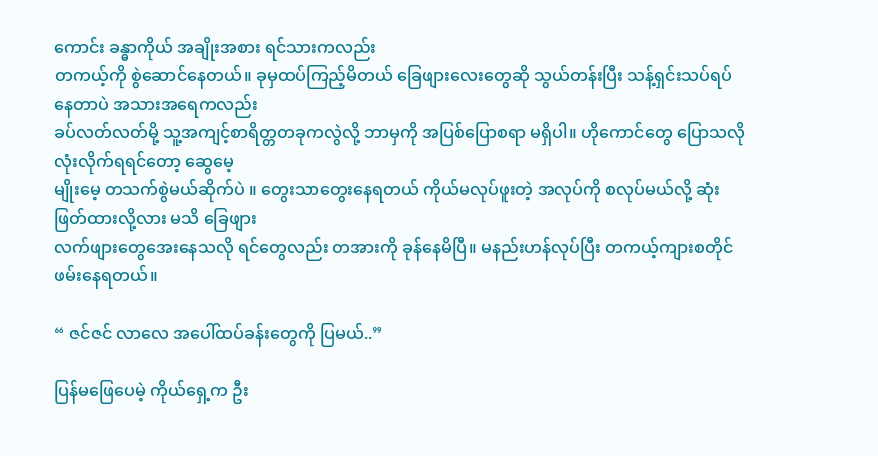ကောင်း ခန္ဓာကိုယ် အချိုးအစား ရင်သားကလည်း
တကယ့်ကို စွဲဆောင်နေတယ်။ ခုမှထပ်ကြည့်မိတယ် ခြေဖျားလေးတွေဆို သွယ်တန်းပြီး သန့်ရှင်းသပ်ရပ်နေတာပဲ အသားအရေကလည်း
ခပ်လတ်လတ်မို့ သူ့အကျင့်စာရိတ္တတခုကလွဲလို့ ဘာမှကို အပြစ်ပြောစရာ မရှိပါ။ ဟိုကောင်တွေ ပြောသလို လုံးလိုက်ရရင်တော့ ဆွေမေ့
မျိုးမေ့ တသက်စွဲမယ်ဆိုက်ပဲ ။ တွေးသာတွေးနေရတယ် ကိုယ်မလုပ်ဖူးတဲ့ အလုပ်ကို စလုပ်မယ်လို့ ဆုံးဖြတ်ထားလို့လား မသိ ခြေဖျား
လက်ဖျားတွေအေးနေသလို ရင်တွေလည်း တအားကို ခုန်နေမိပြီ။ မနည်းဟန်လုပ်ပြီး တကယ့်ကျားစတိုင် ဖမ်းနေရတယ်။

“ ဇင်ဇင် လာလေ အပေါ်ထပ်ခန်းတွေကို ပြမယ်..”

ပြန်မဖြေပေမဲ့ ကိုယ်ရှေ့က ဦး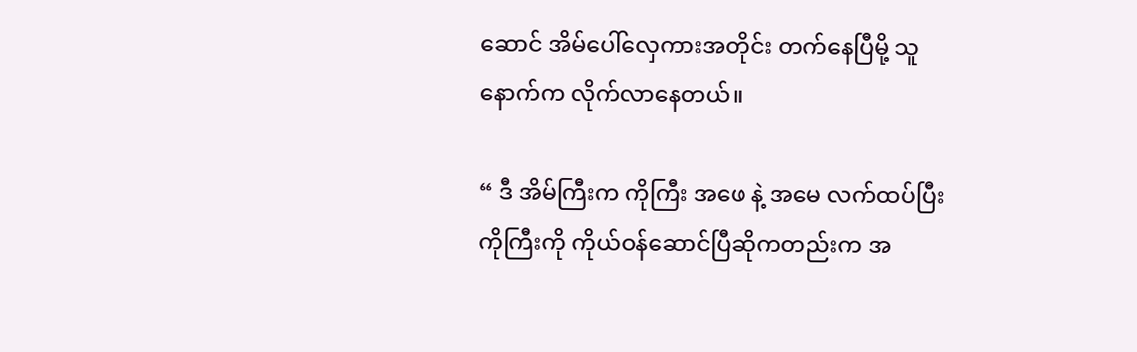ဆောင် အိမ်ပေါ်လှေကားအတိုင်း တက်နေပြီမို့ သူနောက်က လိုက်လာနေတယ်။

“ ဒီ အိမ်ကြီးက ကိုကြီး အဖေ နဲ့ အမေ လက်ထပ်ပြီး ကိုကြီးကို ကိုယ်ဝန်ဆောင်ပြီဆိုကတည်းက အ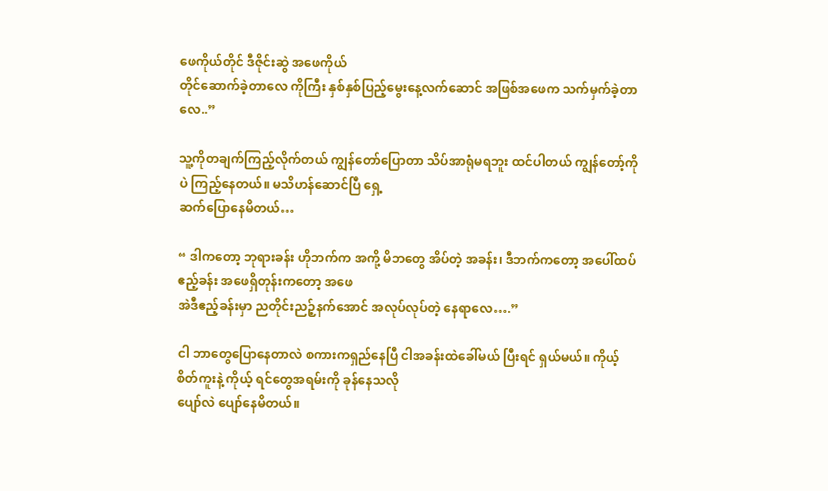ဖေကိုယ်တိုင် ဒီဇိုင်းဆွဲ အဖေကိုယ်
တိုင်ဆောက်ခဲ့တာလေ ကိုကြီး နှစ်နှစ်ပြည့်မွေးနေ့လက်ဆောင် အဖြစ်အဖေက သက်မှက်ခဲ့တာလေ..”

သူ့ကိုတချက်ကြည့်လိုက်တယ် ကျွန်တော်ပြောတာ သိပ်အာရုံမရဘူး ထင်ပါတယ် ကျွန်တော့်ကိုပဲ ကြည့်နေတယ်။ မသိဟန်ဆောင်ပြီ ရှေ့
ဆက်ပြောနေမိတယ်…

“ ဒါကတော့ ဘုရားခန်း ဟိုဘက်က အကို့ မိဘတွေ အိပ်တဲ့ အခန်း၊ ဒီဘက်ကတော့ အပေါ်ထပ်ဧည့်ခန်း အဖေရှိတုန်းကတော့ အဖေ
အဲဒီဧည့်ခန်းမှာ ညတိုင်းညဉ့်နက်အောင် အလုပ်လုပ်တဲ့ နေရာလေ….”

ငါ ဘာတွေပြောနေတာလဲ စကားကရှည်နေပြီ ငါအခန်းထဲခေါ်မယ် ပြီးရင် ရှယ်မယ်။ ကိုယ့်စိတ်ကူးနဲ့ ကိုယ့် ရင်တွေအရမ်းကို ခုန်နေသလို
ပျော်လဲ ပျော်နေမိတယ်။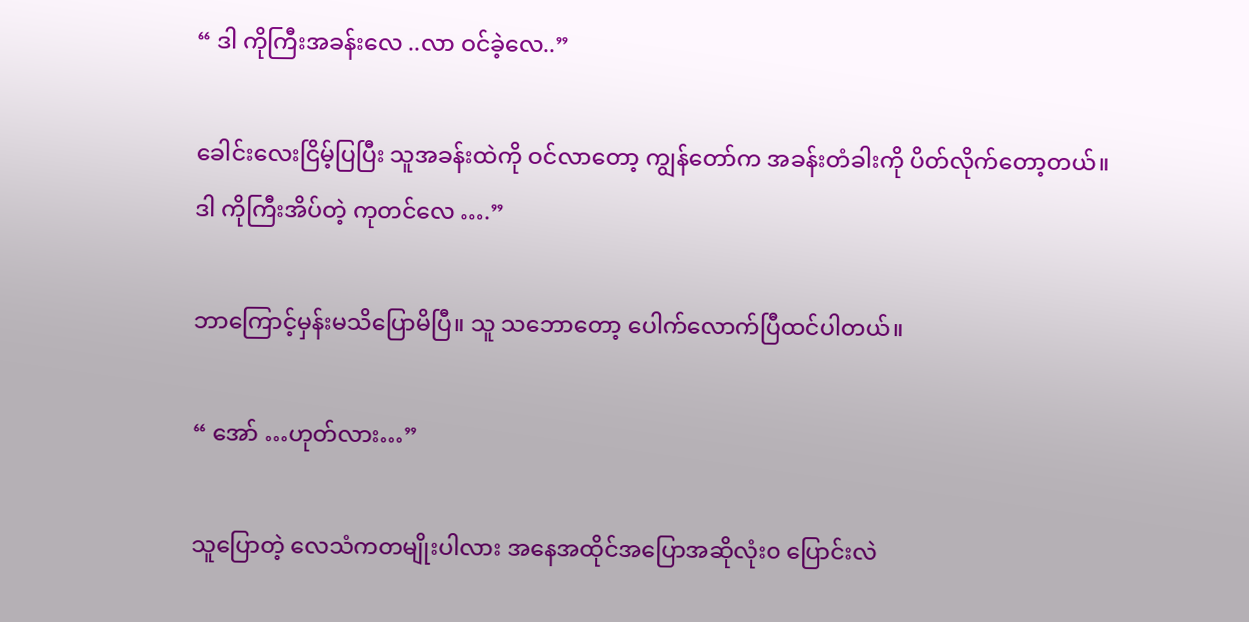“ ဒါ ကိုကြီးအခန်းလေ ..လာ ဝင်ခဲ့လေ..”

ခေါင်းလေးငြိမ့်ပြပြီး သူအခန်းထဲကို ဝင်လာတော့ ကျွန်တော်က အခန်းတံခါးကို ပိတ်လိုက်တော့တယ်။
ဒါ ကိုကြီးအိပ်တဲ့ ကုတင်လေ ….”

ဘာကြောင့်မှန်းမသိပြောမိပြီ။ သူ သဘောတော့ ပေါက်လောက်ပြီထင်ပါတယ်။

“ အော် …ဟုတ်လား…”

သူပြောတဲ့ လေသံကတမျိုးပါလား အနေအထိုင်အပြောအဆိုလုံး၀ ပြောင်းလဲ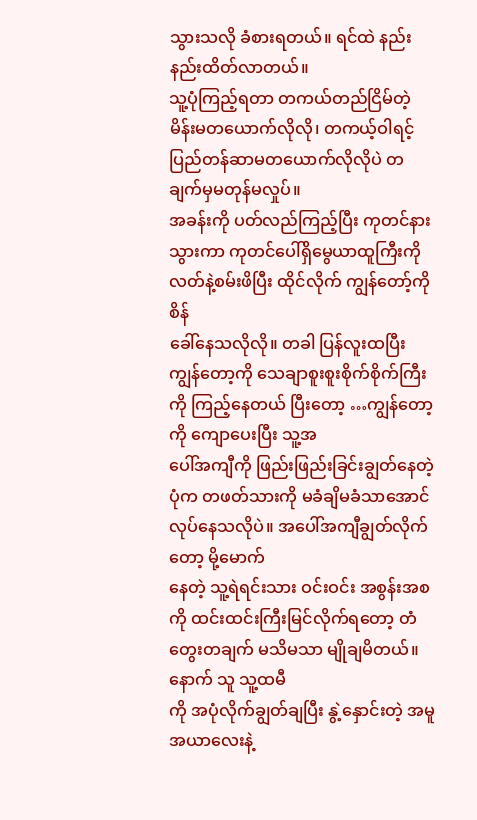သွားသလို ခံစားရတယ်။ ရင်ထဲ နည်းနည်းထိတ်လာတယ်။
သူ့ပုံကြည့်ရတာ တကယ်တည်ငြိမ်တဲ့ မိန်းမတယောက်လိုလို၊ တကယ့်ဝါရင့် ပြည်တန်ဆာမတယောက်လိုလိုပဲ တချက်မှမတုန်မလှုပ်။
အခန်းကို ပတ်လည်ကြည့်ပြီး ကုတင်နားသွားကာ ကုတင်ပေါ်ရှိမွေယာထူကြီးကို လတ်နဲ့စမ်းဖိပြီး ထိုင်လိုက် ကျွန်တော့်ကို စိန်
ခေါ်နေသလိုလို။ တခါ ပြန်လူးထပြီး ကျွန်တော့ကို သေချာစူးစူးစိုက်စိုက်ကြီးကို ကြည့်နေတယ် ပြီးတော့ …ကျွန်တော့ကို ကျောပေးပြီး သူ့အ
ပေါ်အကျီကို ဖြည်းဖြည်းခြင်းချွတ်နေတဲ့ ပုံက တဖတ်သားကို မခံချိမခံသာအောင် လုပ်နေသလိုပဲ။ အပေါ်အကျီချွတ်လိုက်တော့ မို့မောက်
နေတဲ့ သူ့ရဲရင်းသား ဝင်းဝင်း အစွန်းအစကို ထင်းထင်းကြီးမြင်လိုက်ရတော့ တံတွေးတချက် မသိမသာ မျိုချမိတယ်။ နောက် သူ သူ့ထမီ
ကို အပုံလိုက်ချွတ်ချပြီး နွဲ့နှောင်းတဲ့ အမူအယာလေးနဲ့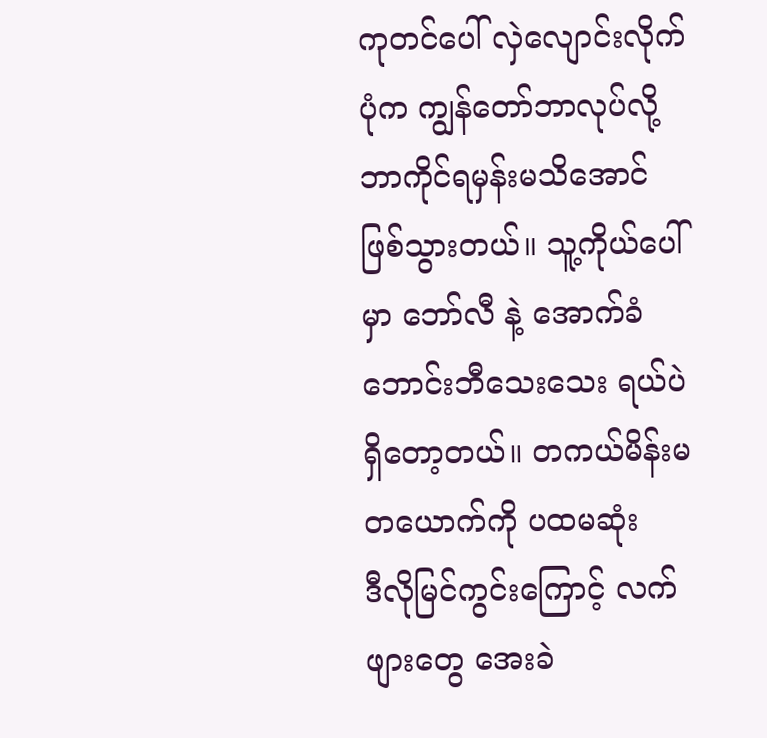ကုတင်ပေါ် လှဲလျောင်းလိုက်ပုံက ကျွန်တော်ဘာလုပ်လို့ ဘာကိုင်ရမှန်းမသိအောင်
ဖြစ်သွားတယ်။ သူ့ကိုယ်ပေါ်မှာ ဘော်လီ နဲ့ အောက်ခံဘောင်းဘီသေးသေး ရယ်ပဲ ရှိတော့တယ်။ တကယ်မိန်းမတယောက်ကို ပထမဆုံး
ဒီလိုမြင်ကွင်းကြောင့် လက်ဖျားတွေ အေးခဲ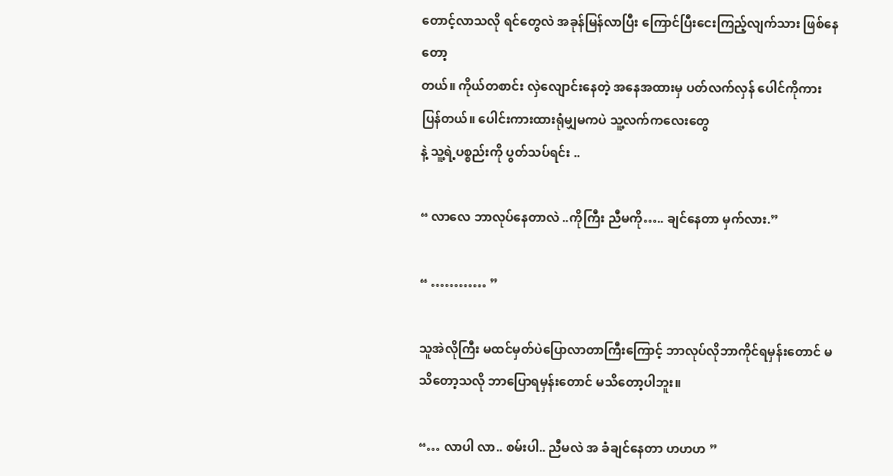တောင့်လာသလို ရင်တွေလဲ အခုန်မြန်လာပြီး ကြောင်ပြီးငေးကြည့်လျက်သား ဖြစ်နေတော့
တယ်။ ကိုယ်တစာင်း လှဲလျောင်းနေတဲ့ အနေအထားမှ ပတ်လက်လှန် ပေါင်ကိုကားပြန်တယ်။ ပေါင်းကားထားရုံမျှမကပဲ သူ့လက်ကလေးတွေ
နဲ့ သူ့ရဲ့ပစ္စည်းကို ပွတ်သပ်ရင်း ..

“ လာလေ ဘာလုပ်နေတာလဲ ..ကိုကြီး ညီမကို….. ချင်နေတာ မှက်လား.”

“ ………… ”

သူအဲလိုကြီး မထင်မှတ်ပဲပြောလာတာကြီးကြောင့် ဘာလုပ်လိုဘာကိုင်ရမှန်းတောင် မသိတော့သလို ဘာပြောရမှန်းတောင် မသိတော့ပါဘူး။

“… လာပါ လာ.. စမ်းပါ.. ညီမလဲ အ ခံချင်နေတာ ဟဟဟ ”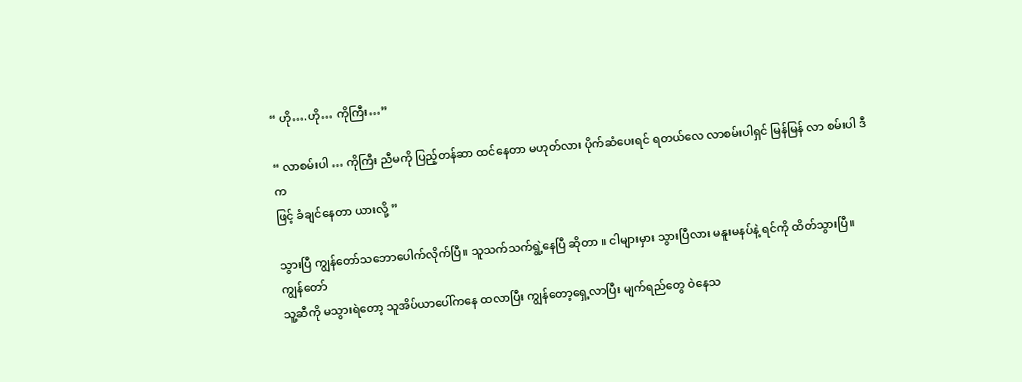“ ဟို….ဟို… ကိုကြီး…”

“ လာစမ်းပါ … ကိုကြီး ညီမကို ပြည့်တန်ဆာ ထင်နေတာ မဟုတ်လား ပိုက်ဆံပေးရင် ရတယ်လေ လာစမ်းပါရှင် မြန်မြန် လာ စမ်းပါ ဒီက
ဖြင့် ခံချင်နေတာ ယားလို့ ”

သွားပြီ ကျွန်တော်သဘောပေါက်လိုက်ပြီ။ သူသက်သက်ရွဲ့နေပြီ ဆိုတာ ။ ငါများမှား သွားပြီလား မနူးမနပ်နဲ့ ရင်ကို ထိတ်သွားပြီ။ ကျွန်တော်
သူ့ဆီကို မသွားရဲတော့ သူအိပ်ယာပေါ်ကနေ ထလာပြီး ကျွန်တော့ရှေ့လာပြီး မျက်ရည်တွေ ဝဲနေသ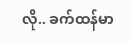လို.. ခက်ထန်မာ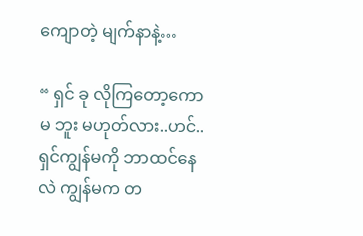ကျောတဲ့ မျက်နာနဲ့…

“ ရှင် ခု လိုကြတော့ကော မ ဘူး မဟုတ်လား..ဟင်.. ရှင်ကျွန်မကို ဘာထင်နေလဲ ကျွန်မက တ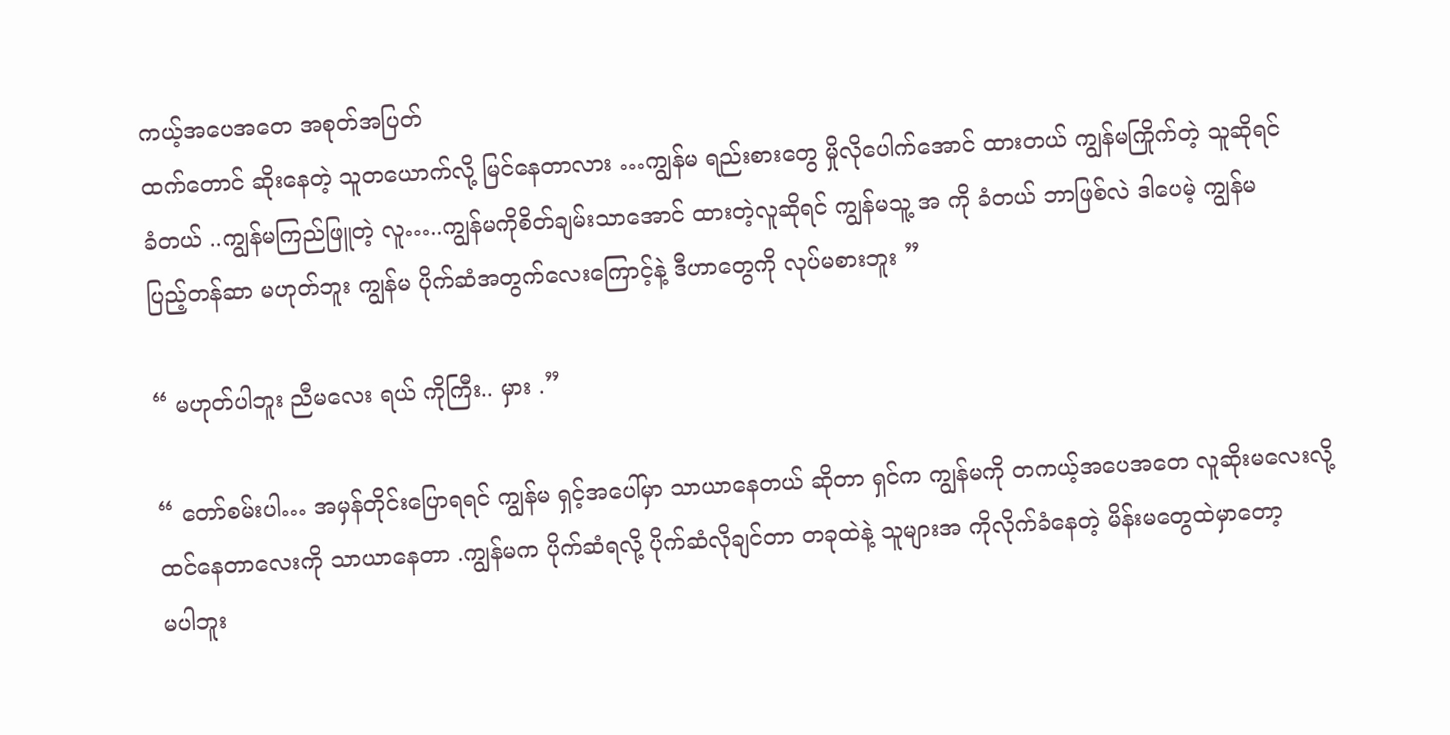ကယ့်အပေအတေ အစုတ်အပြတ်
ထက်တောင် ဆိုးနေတဲ့ သူတယောက်လို့ မြင်နေတာလား …ကျွန်မ ရည်းစားတွေ မှိုလိုပေါက်အောင် ထားတယ် ကျွန်မကြိုက်တဲ့ သူဆိုရင်
ခံတယ် ..ကျွန်မကြည်ဖြူတဲ့ လူ…..ကျွန်မကိုစိတ်ချမ်းသာအောင် ထားတဲ့လူဆိုရင် ကျွန်မသူ့ အ ကို ခံတယ် ဘာဖြစ်လဲ ဒါပေမဲ့ ကျွန်မ
ပြည့်တန်ဆာ မဟုတ်ဘူး ကျွန်မ ပိုက်ဆံအတွက်လေးကြောင့်နဲ့ ဒီဟာတွေကို လုပ်မစားဘူး ”

“ မဟုတ်ပါဘူး ညီမလေး ရယ် ကိုကြီး.. မှား .”

“ တော်စမ်းပါ… အမှန်တိုင်းပြောရရင် ကျွန်မ ရှင့်အပေါ်မှာ သာယာနေတယ် ဆိုတာ ရှင်က ကျွန်မကို တကယ့်အပေအတေ လူဆိုးမလေးလို့
ထင်နေတာလေးကို သာယာနေတာ .ကျွန်မက ပိုက်ဆံရလို့ ပိုက်ဆံလိုချင်တာ တခုထဲနဲ့ သူများအ ကိုလိုက်ခံနေတဲ့ မိန်းမတွေထဲမှာတော့
မပါဘူး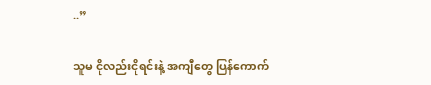..”

သူမ ငိုလည်းငိုရင်းနဲ့ အကျီတွေ ပြန်ကောက်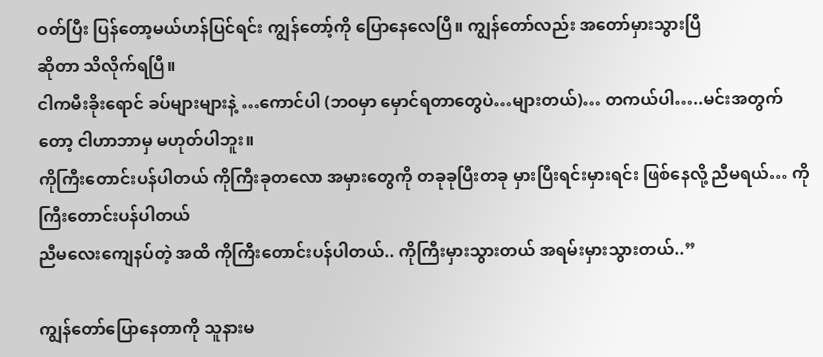ဝတ်ပြီး ပြန်တော့မယ်ဟန်ပြင်ရင်း ကျွန်တော့်ကို ပြောနေလေပြီ။ ကျွန်တော်လည်း အတော်မှားသွားပြီ
ဆိုတာ သိလိုက်ရပြီ။
ငါကမီးခိုးရောင် ခပ်များများနဲ့ …ကောင်ပါ (ဘဝမှာ မှောင်ရတာတွေပဲ…များတယ်)… တကယ်ပါ…..မင်းအတွက်တော့ ငါဟာဘာမှ မဟုတ်ပါဘူး။
ကိုကြီးတောင်းပန်ပါတယ် ကိုကြီးခုတလော အမှားတွေကို တခုခုပြီးတခု မှားပြီးရင်းမှားရင်း ဖြစ်နေလို့ ညီမရယ်… ကိုကြီးတောင်းပန်ပါတယ်
ညီမလေးကျေနပ်တဲ့ အထိ ကိုကြီးတောင်းပန်ပါတယ်.. ကိုကြီးမှားသွားတယ် အရမ်းမှားသွားတယ်..”

ကျွန်တော်ပြောနေတာကို သူနားမ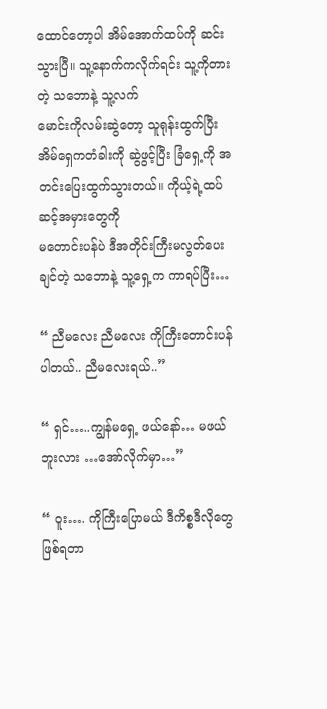ထောင်တော့ပါ အိမ်အောက်ထပ်ကို ဆင်းသွားပြီ။ သူ့နောက်ကလိုက်ရင်း သူ့ကိုတားတဲ့ သဘောနဲ့ သူ့လက်
မောင်းကိုလမ်းဆွဲတော့ သူရုန်းထွက်ပြီး အိမ်ရှေကတံခါးကို ဆွဲဖွင့်ပြီး ခြံရှေ့ကို အတင်းပြေးထွက်သွားတယ်။ ကိုယ့်ရဲ့ထပ်ဆင့်အမှားတွေကို
မတောင်းပန်ပဲ ဒီအတိုင်းကြီးမလွတ်ပေးချင်တဲ့ သဘောနဲ့ သူ့ရှေ့က ကာရပ်ပြီး…

“ ညီမလေး ညီမလေး ကိုကြီးတောင်းပန်ပါတယ်.. ညီမလေးရယ်..”

“ ရှင်…..ကျွန်မရှေ့ ဖယ်နော်… မဖယ်ဘူးလား …အော်လိုက်မှာ…”

“ ဝူး…. ကိုကြီးပြောမယ် ဒီကိစ္စဒီလိုတွေ ဖြစ်ရတာ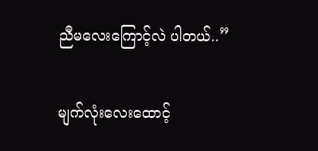ညီမလေးကြောင့်လဲ ပါတယ်..”

မျက်လုံးလေးထောင့်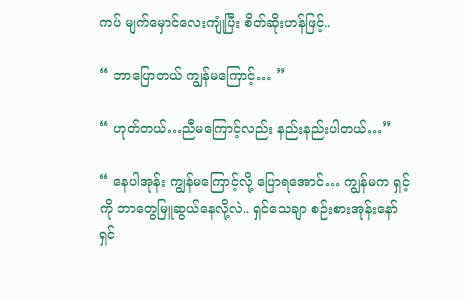ကပ် မျက်မှောင်လေးကျုံပြီး စိတ်ဆိုးဟန်ဖြင့်..

“ ဘာပြောတယ် ကျွန်မကြောင့်… ”

“ ဟုတ်တယ်…ညီမကြောင့်လည်း နည်းနည်းပါတယ်…”

“ နေပါအုန်း ကျွန်မကြောင့်လို့ ပြောရအောင်… ကျွန်မက ရှင့်ကို ဘာတွေမြူဆွယ်နေလို့လဲ.. ရှင်သေချာ စဉ်းစားအုန်းနော် ရှင်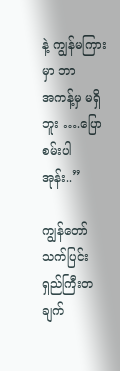နဲ့ ကျွန်မကြားမှာ ဘာ
အကန့်မှ မရှိဘူး ….ပြောစမ်းပါအုန်း..”

ကျွန်တော်သက်ပြင်းရှည်ကြီးတချက်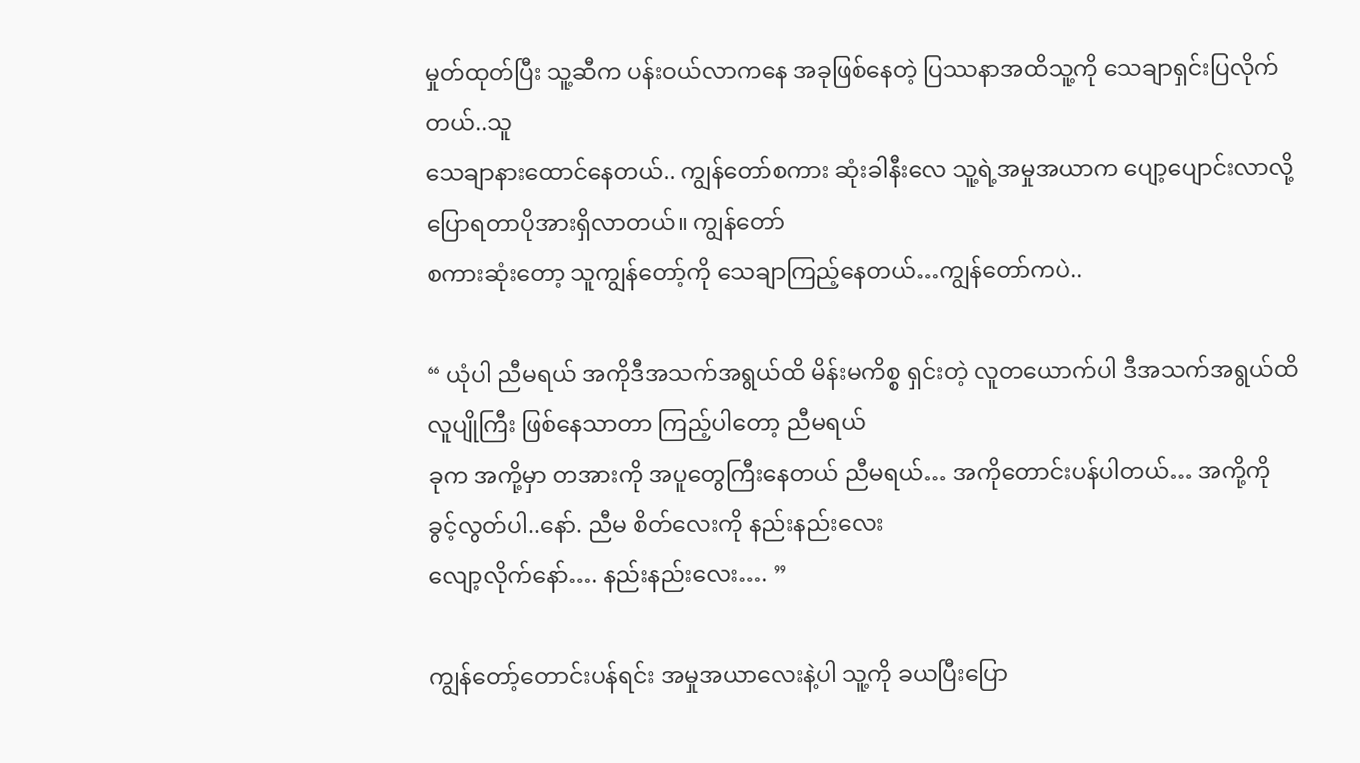မှုတ်ထုတ်ပြီး သူ့ဆီက ပန်းဝယ်လာကနေ အခုဖြစ်နေတဲ့ ပြဿနာအထိသူ့ကို သေချာရှင်းပြလိုက်တယ်..သူ
သေချာနားထောင်နေတယ်.. ကျွန်တော်စကား ဆုံးခါနီးလေ သူ့ရဲ့အမှုအယာက ပျော့ပျောင်းလာလို့ ပြောရတာပိုအားရှိလာတယ်။ ကျွန်တော်
စကားဆုံးတော့ သူကျွန်တော့်ကို သေချာကြည့်နေတယ်…ကျွန်တော်ကပဲ..

“ ယုံပါ ညီမရယ် အကိုဒီအသက်အရွယ်ထိ မိန်းမကိစ္စ ရှင်းတဲ့ လူတယောက်ပါ ဒီအသက်အရွယ်ထိ လူပျိုကြီး ဖြစ်နေသာတာ ကြည့်ပါတော့ ညီမရယ်
ခုက အကို့မှာ တအားကို အပူတွေကြီးနေတယ် ညီမရယ်… အကိုတောင်းပန်ပါတယ်… အကို့ကို ခွင့်လွတ်ပါ..နော်. ညီမ စိတ်လေးကို နည်းနည်းလေး
လျော့လိုက်နော်…. နည်းနည်းလေး…. ”

ကျွန်တော့်တောင်းပန်ရင်း အမှုအယာလေးနဲ့ပါ သူ့ကို ခယပြီးပြော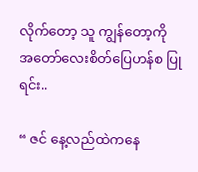လိုက်တော့ သူ ကျွန်တော့ကို အတော်လေးစိတ်ပြေဟန်စ ပြုရင်း..

“ ဇင် နေ့လည်ထဲကနေ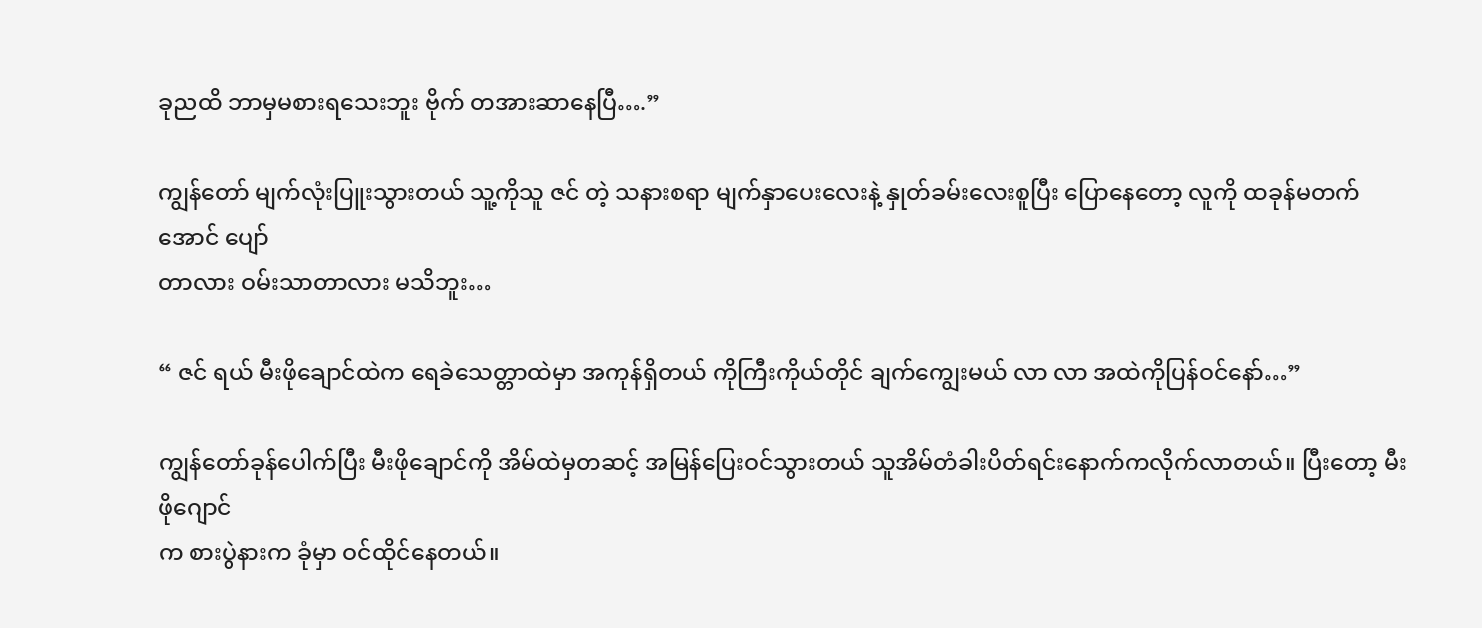ခုညထိ ဘာမှမစားရသေးဘူး ဗိုက် တအားဆာနေပြီ….”

ကျွန်တော် မျက်လုံးပြူးသွားတယ် သူ့ကိုသူ ဇင် တဲ့ သနားစရာ မျက်နှာပေးလေးနဲ့ နှုတ်ခမ်းလေးစူပြီး ပြောနေတော့ လူကို ထခုန်မတက်အောင် ပျော်
တာလား ဝမ်းသာတာလား မသိဘူး…

“ ဇင် ရယ် မီးဖိုချောင်ထဲက ရေခဲသေတ္တာထဲမှာ အကုန်ရှိတယ် ကိုကြီးကိုယ်တိုင် ချက်ကျွေးမယ် လာ လာ အထဲကိုပြန်ဝင်နော်…”

ကျွန်တော်ခုန်ပေါက်ပြီး မီးဖိုချောင်ကို အိမ်ထဲမှတဆင့် အမြန်ပြေးဝင်သွားတယ် သူအိမ်တံခါးပိတ်ရင်းနောက်ကလိုက်လာတယ်။ ပြီးတော့ မီးဖိုဂျောင်
က စားပွဲနားက ခုံမှာ ဝင်ထိုင်နေတယ်။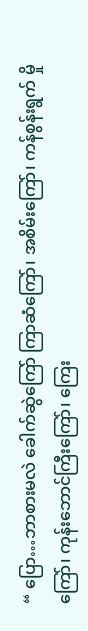“ ပြော…ဘာစားမလဲ ခေါက်ဆွဲကြော် ကြာဆံကြော်၊ အစိမ်းကြော်၊ ကန်စွန်းရွက် မှိုကြော်၊ ကုန်းဘောင်ကြီးကြော်၊ ကြေး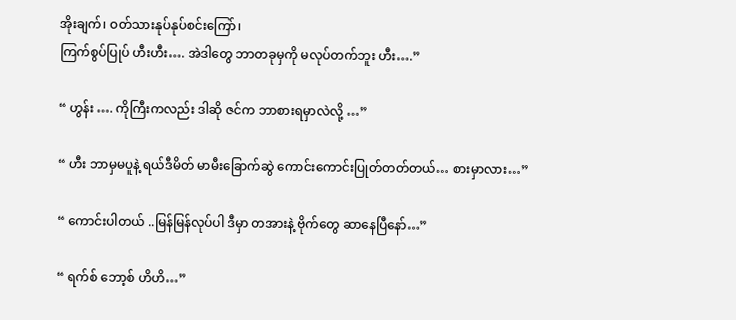အိုးချက်၊ ဝတ်သားနုပ်နုပ်စင်းကြော်၊
ကြက်စွပ်ပြုပ် ဟီးဟီး…. အဲဒါတွေ ဘာတခုမှကို မလုပ်တက်ဘူး ဟီး….”

“ ဟွန်း …. ကိုကြီးကလည်း ဒါဆို ဇင်က ဘာစားရမှာလဲလို့ …”

“ ဟီး ဘာမှမပူနဲ့ ရယ်ဒီမိတ် မာမီးခြောက်ဆွဲ ကောင်းကောင်းပြုတ်တတ်တယ်… စားမှာလား…”

“ ကောင်းပါတယ် ..မြန်မြန်လုပ်ပါ ဒီမှာ တအားနဲ့ ဗိုက်တွေ ဆာနေပြီနော်…”

“ ရက်စ် ဘော့စ် ဟိဟိ…”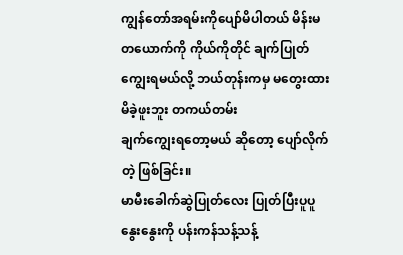ကျွန်တော်အရမ်းကိုပျော်မိပါတယ် မိန်းမတယောက်ကို ကိုယ်ကိုတိုင် ချက်ပြုတ်ကျွေးရမယ်လို့ ဘယ်တုန်းကမှ မတွေးထားမိခဲ့ဖူးဘူး တကယ်တမ်း
ချက်ကျွေးရတော့မယ် ဆိုတော့ ပျော်လိုက်တဲ့ ဖြစ်ခြင်း။
မာမီးခေါက်ဆွဲပြုတ်လေး ပြုတ်ပြီးပူပူနွေးနွေးကို ပန်းကန်သန့်သန့်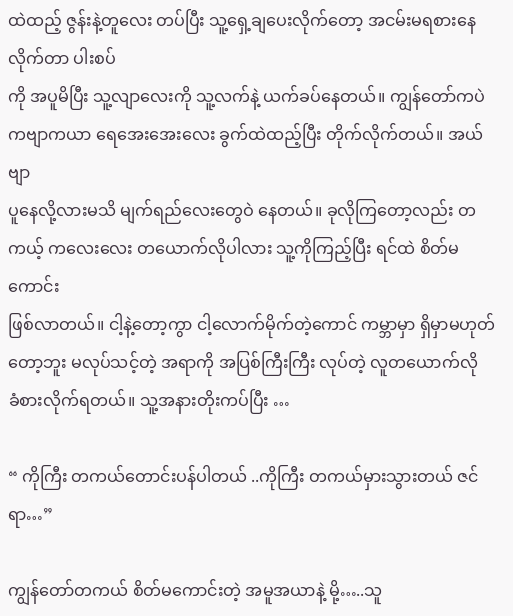ထဲထည့် ဇွန်းနဲ့တူလေး တပ်ပြီး သူ့ရှေ့ချပေးလိုက်တော့ အငမ်းမရစားနေလိုက်တာ ပါးစပ်
ကို အပူမိပြီး သူ့လျာလေးကို သူ့လက်နဲ့ ယက်ခပ်နေတယ်။ ကျွန်တော်ကပဲ ကဗျာကယာ ရေအေးအေးလေး ခွက်ထဲထည့်ပြီး တိုက်လိုက်တယ်။ အယ်ဗျာ
ပူနေလို့လားမသိ မျက်ရည်လေးတွေဝဲ နေတယ်။ ခုလိုကြတော့လည်း တကယ့် ကလေးလေး တယောက်လိုပါလား သူ့ကိုကြည့်ပြီး ရင်ထဲ စိတ်မကောင်း
ဖြစ်လာတယ်။ ငါ့နဲ့တော့ကွာ ငါ့လောက်မိုက်တဲ့ကောင် ကမ္ဘာမှာ ရှိမှာမဟုတ်တော့ဘူး မလုပ်သင့်တဲ့ အရာကို အပြစ်ကြီးကြီး လုပ်တဲ့ လူတယောက်လို
ခံစားလိုက်ရတယ်။ သူ့အနားတိုးကပ်ပြီး …

“ ကိုကြီး တကယ်တောင်းပန်ပါတယ် ..ကိုကြီး တကယ်မှားသွားတယ် ဇင် ရာ…”

ကျွန်တော်တကယ် စိတ်မကောင်းတဲ့ အမူအယာနဲ့ မို့…..သူ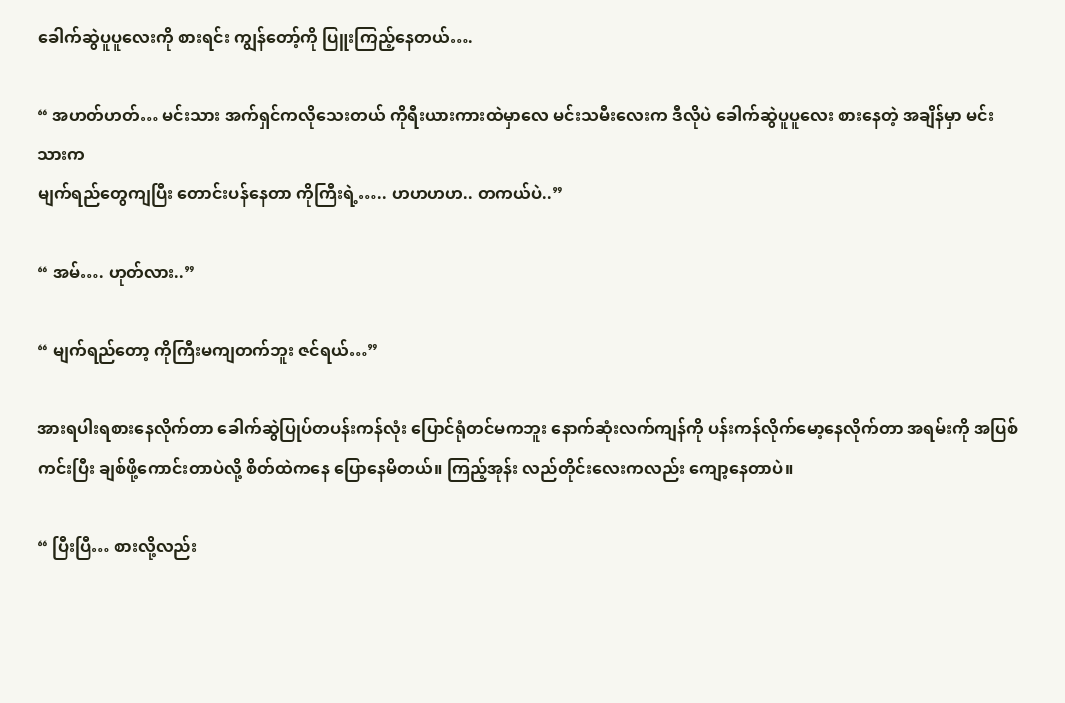ခေါက်ဆွဲပူပူလေးကို စားရင်း ကျွန်တော့်ကို ပြူးကြည့်နေတယ်….

“ အဟတ်ဟတ်… မင်းသား အက်ရှင်ကလိုသေးတယ် ကိုရီးယားကားထဲမှာလေ မင်းသမီးလေးက ဒီလိုပဲ ခေါက်ဆွဲပူပူလေး စားနေတဲ့ အချိန်မှာ မင်းသားက
မျက်ရည်တွေကျပြီး တောင်းပန်နေတာ ကိုကြီးရဲ့….. ဟဟဟဟ.. တကယ်ပဲ..”

“ အမ်…. ဟုတ်လား..”

“ မျက်ရည်တော့ ကိုကြီးမကျတက်ဘူး ဇင်ရယ်…”

အားရပါးရစားနေလိုက်တာ ခေါက်ဆွဲပြုပ်တပန်းကန်လုံး ပြောင်ရုံတင်မကဘူး နောက်ဆုံးလက်ကျန်ကို ပန်းကန်လိုက်မော့နေလိုက်တာ အရမ်းကို အပြစ်
ကင်းပြီး ချစ်ဖို့ကောင်းတာပဲလို့ စိတ်ထဲကနေ ပြောနေမိတယ်။ ကြည့်အုန်း လည်တိုင်းလေးကလည်း ကျော့နေတာပဲ။

“ ပြီးပြီ… စားလို့လည်း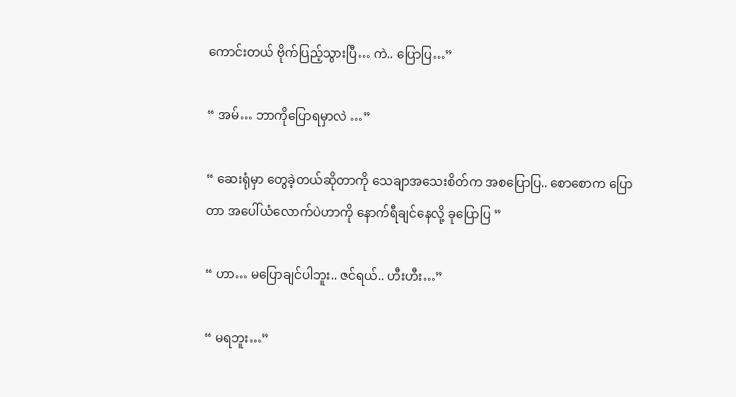ကောင်းတယ် ဗိုက်ပြည့်သွားပြီ… ကဲ.. ပြောပြ…”

“ အမ်… ဘာကိုပြောရမှာလဲ …”

“ ဆေးရုံမှာ တွေခဲ့တယ်ဆိုတာကို သေချာအသေးစိတ်က အစပြောပြ.. စောစောက ပြောတာ အပေါ်ယံလောက်ပဲဟာကို နောက်ရီချင်နေလို့ ခုပြောပြ ”

“ ဟာ… မပြောချင်ပါဘူး.. ဇင်ရယ်.. ဟီးဟီး…”

“ မရဘူး…”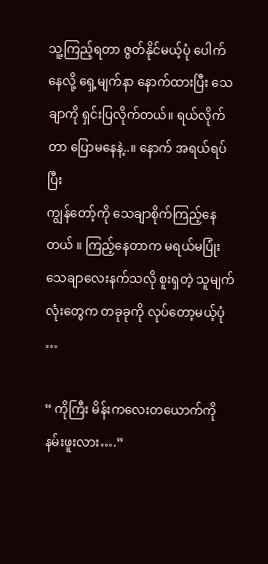သူ့ကြည့်ရတာ ဇွတ်နိုင်မယ့်ပုံ ပေါက်နေလို့ ရှေ့မျက်နာ နောက်ထားပြီး သေချာကို ရှင်းပြလိုက်တယ်။ ရယ်လိုက်တာ ပြောမနေနဲ့..။ နောက် အရယ်ရပ်ပြီး
ကျွန်တော့်ကို သေချာစိုက်ကြည့်နေတယ် ။ ကြည့်နေတာက မရယ်မပြုံး သေချာလေးနက်သလို စူးရှတဲ့ သူမျက်လုံးတွေက တခုခုကို လုပ်တော့မယ့်ပုံ …

“ ကိုကြီး မိန်းကလေးတယောက်ကို နမ်းဖူးလား….”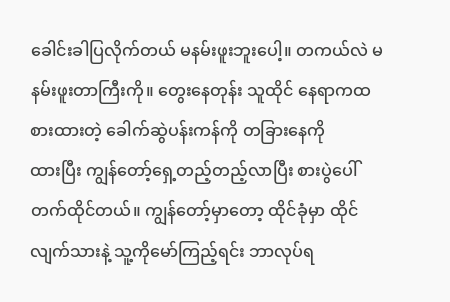ခေါင်းခါပြလိုက်တယ် မနမ်းဖူးဘူးပေါ့။ တကယ်လဲ မနမ်းဖူးတာကြီးကို။ တွေးနေတုန်း သူထိုင် နေရာကထ စားထားတဲ့ ခေါက်ဆွဲပန်းကန်ကို တခြားနေကို
ထားပြီး ကျွန်တော့်ရှေ့တည့်တည့်လာပြီး စားပွဲပေါ်တက်ထိုင်တယ်။ ကျွန်တော့်မှာတော့ ထိုင်ခုံမှာ ထိုင်လျက်သားနဲ့ သူ့ကိုမော်ကြည့်ရင်း ဘာလုပ်ရ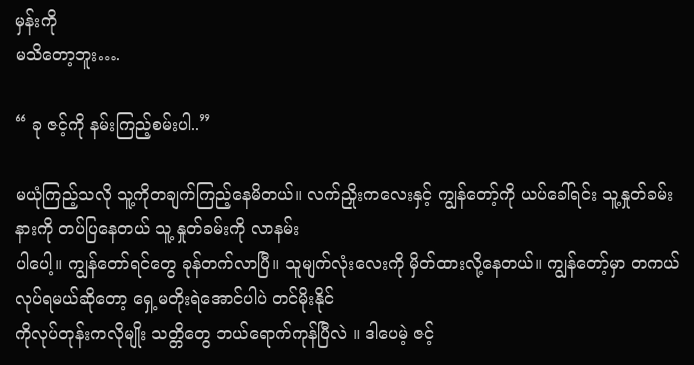မှန်းကို
မသိတော့ဘူး….

“ ခု ဇင့်ကို နမ်းကြည့်စမ်းပါ..”

မယုံကြည့်သလို သူ့ကိုတချက်ကြည့်နေမိတယ်။ လက်ညှိုးကလေးနှင့် ကျွန်တော့်ကို ယပ်ခေါ်ရင်း သူ့နှုတ်ခမ်းနားကို တပ်ပြနေတယ် သူ့ နှုတ်ခမ်းကို လာနမ်း
ပါပေါ့။ ကျွန်တော်ရင်တွေ ခုန်တက်လာပြီ။ သူမျက်လုံးလေးကို မှိတ်ထားလို့နေတယ်။ ကျွန်တော့်မှာ တကယ်လုပ်ရမယ်ဆိုတော့ ရှေ့မတိုးရဲအောင်ပါပဲ တင်မိုးနိုင်
ကိုလုပ်တုန်းကလိုမျိုး သတ္တိတွေ ဘယ်ရောက်ကုန်ပြီလဲ ။ ဒါပေမဲ့ ဇင့်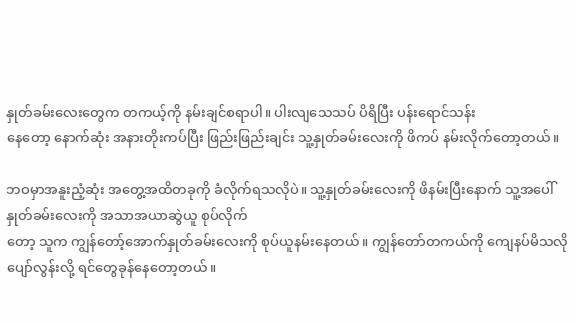နှုတ်ခမ်းလေးတွေက တကယ့်ကို နမ်းချင်စရာပါ။ ပါးလျသေသပ် ပိရိပြီး ပန်းရောင်သန်း
နေတော့ နောက်ဆုံး အနားတိုးကပ်ပြီး ဖြည်းဖြည်းချင်း သူ့နှုတ်ခမ်းလေးကို ဖိကပ် နမ်းလိုက်တော့တယ်။

ဘဝမှာအနူးညံ့ဆုံး အတွေ့အထိတခုကို ခံလိုက်ရသလိုပဲ။ သူ့နှုတ်ခမ်းလေးကို ဖိနမ်းပြီးနောက် သူ့အပေါ်နှုတ်ခမ်းလေးကို အသာအယာဆွဲယူ စုပ်လိုက်
တော့ သူက ကျွန်တော့်အောက်နှုတ်ခမ်းလေးကို စုပ်ယူနမ်းနေတယ်။ ကျွန်တော်တကယ်ကို ကျေနပ်မိသလို ပျော်လွန်းလို့ ရင်တွေခုန်နေတော့တယ်။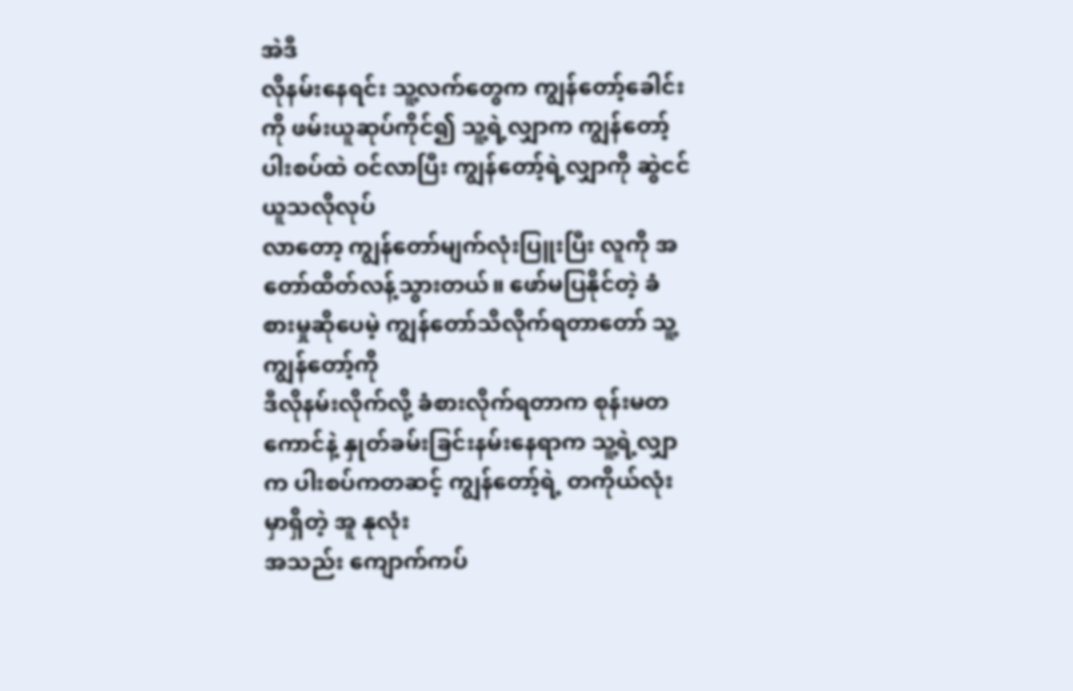အဲဒီ
လိုနမ်းနေရင်း သူ့လက်တွေက ကျွန်တော့်ခေါင်းကို ဖမ်းယူဆုပ်ကိုင်၍ သူ့ရဲ့လျှာက ကျွန်တော့်ပါးစပ်ထဲ ဝင်လာပြီး ကျွန်တော့်ရဲ့လျှာကို ဆွဲငင်ယူသလိုလုပ်
လာတော့ ကျွန်တော်မျက်လုံးပြူးပြီး လူကို အတော်ထိတ်လန့်သွားတယ်။ ဖော်မပြနိုင်တဲ့ ခံစားမှုဆိုပေမဲ့ ကျွန်တော်သိလိုက်ရတာတော် သူ့ကျွန်တော့်ကို
ဒီလိုနမ်းလိုက်လို့ ခံစားလိုက်ရတာက စုန်းမတကောင်နဲ့ နှုတ်ခမ်းခြင်းနမ်းနေရာက သူ့ရဲ့လျှာက ပါးစပ်ကတဆင့် ကျွန်တော့်ရဲ့ တကိုယ်လုံးမှာရှိတဲ့ အူ နုလုံး
အသည်း ကျောက်ကပ်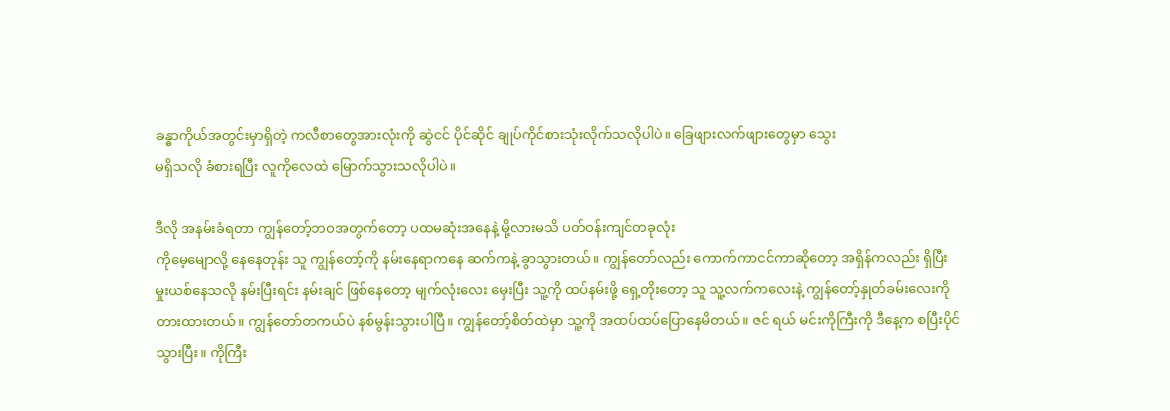ခန္ဓာကိုယ်အတွင်းမှာရှိတဲ့ ကလီစာတွေအားလုံးကို ဆွဲငင် ပိုင်ဆိုင် ချုပ်ကိုင်စားသုံးလိုက်သလိုပါပဲ။ ခြေဖျားလက်ဖျားတွေမှာ သွေး
မရှိသလို ခံစားရပြီး လူကိုလေထဲ မြောက်သွားသလိုပါပဲ။

ဒီလို အနမ်းခံရတာ ကျွန်တော့်ဘဝအတွက်တော့ ပထမဆုံးအနေနဲ့ မို့လားမသိ ပတ်ဝန်းကျင်တခုလုံး
ကိုမေ့မျောလို့ နေနေတုန်း သူ ကျွန်တော့်ကို နမ်းနေရာကနေ ဆက်ကနဲ့ ခွာသွားတယ်။ ကျွန်တော်လည်း ကောက်ကာငင်ကာဆိုတော့ အရှိန်ကလည်း ရှိပြီး
မှုးယစ်နေသလို နမ်းပြီးရင်း နမ်းချင် ဖြစ်နေတော့ မျက်လုံးလေး မှေးပြီး သူ့ကို ထပ်နမ်းဖို့ ရှေ့တိုးတော့ သူ သူ့လက်ကလေးနဲ့ ကျွန်တော့်နှုတ်ခမ်းလေးကို
တားထားတယ်။ ကျွန်တော်တကယ်ပဲ နစ်မွန်းသွားပါပြီ။ ကျွန်တော့်စိတ်ထဲမှာ သူ့ကို အထပ်ထပ်ပြောနေမိတယ်။ ဇင် ရယ် မင်းကိုကြီးကို ဒီနေ့က စပြီးပိုင်
သွားပြီး။ ကိုကြီး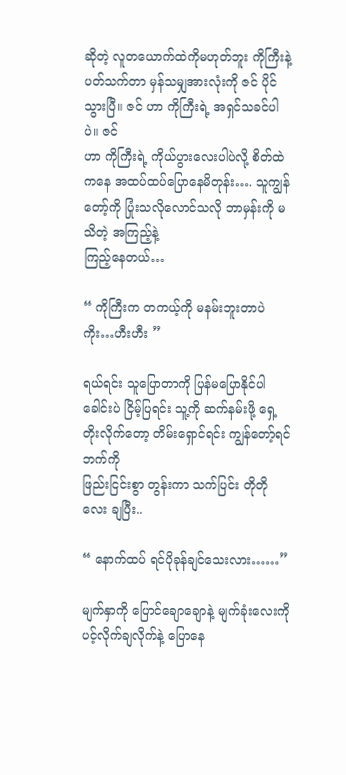ဆိုတဲ့ လူတယောက်ထဲကိုမဟုတ်ဘူး ကိုကြီးနဲ့ပတ်သက်တာ မှန်သမျှအားလုံးကို ဇင် ပိုင်သွားပြီ။ ဇင် ဟာ ကိုကြီးရဲ့ အရှင်သခင်ပါပဲ။ ဇင်
ဟာ ကိုကြီးရဲ့ ကိုယ်ပွားလေးပါပဲလို့ စိတ်ထဲကနေ အထပ်ထပ်ပြောနေမိတုန်း…. သူကျွန်တော့်ကို ပြုံးသလိုလောင်သလို ဘာမှန်းကို မသိတဲ့ အကြည့်နဲ့
ကြည့်နေတယ်…

“ ကိုကြီးက တကယ့်ကို မနမ်းဘူးတာပဲ ကိုး…ဟီးဟီး ”

ရယ်ရင်း သူပြောတာကို ပြန်မပြောနိုင်ပါ ခေါင်းပဲ ငြိမ့်ပြရင်း သူ့ကို ဆက်နမ်းဖို့ ရှေ့တိုးလိုက်တော့ တိမ်းရှောင်ရင်း ကျွန်တော့်ရင်ဘက်ကို
ဖြည်းငြင်းစွာ တွန်းကာ သက်ပြင်း တိုတိုလေး ချပြီး..

“ နောက်ထပ် ရင်ပိုခုန်ချင်သေးလား……”

မျက်နှာကို ပြောင်ချောချောနဲ့ မျက်ခုံးလေးကို ပင့်လိုက်ချလိုက်နဲ့ ပြောနေ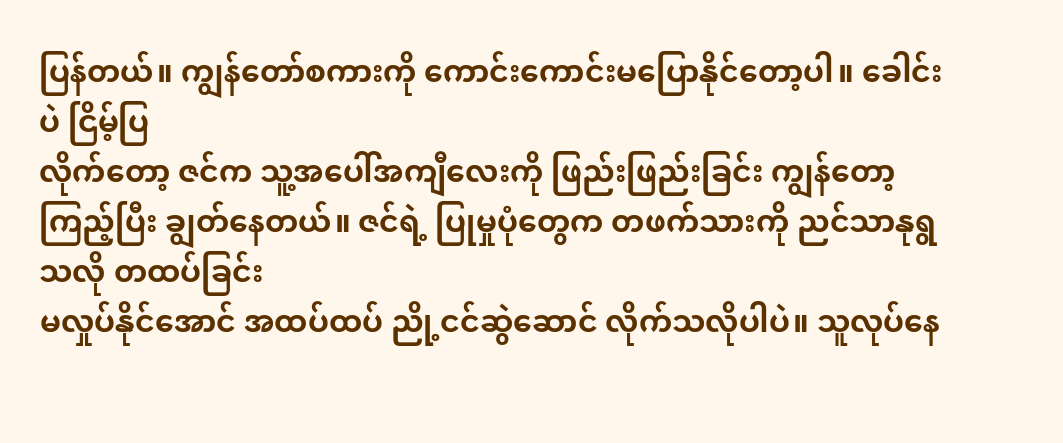ပြန်တယ်။ ကျွန်တော်စကားကို ကောင်းကောင်းမပြောနိုင်တော့ပါ။ ခေါင်းပဲ ငြိမ့်ပြ
လိုက်တော့ ဇင်က သူ့အပေါ်အကျီလေးကို ဖြည်းဖြည်းခြင်း ကျွန်တော့ကြည့်ပြီး ချွတ်နေတယ်။ ဇင်ရဲ့ ပြုမှုပုံတွေက တဖက်သားကို ညင်သာနုရွသလို တထပ်ခြင်း
မလှုပ်နိုင်အောင် အထပ်ထပ် ညို့ငင်ဆွဲဆောင် လိုက်သလိုပါပဲ။ သူလုပ်နေ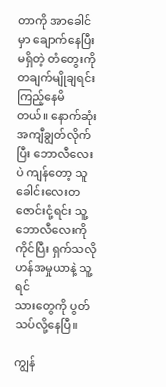တာကို အာခေါင်မှာ ချောက်နေပြီး မရှိတဲ့ တံတွေးကို တချက်မျိုချရင်း ကြည့်နေမိ
တယ်။ နောက်ဆုံး အကျီချွတ်လိုက်ပြီး ဘောလီလေးပဲ ကျန်တော့ သူ ခေါင်းလေးတဇောင်းငုံ့ရင်း သူ့ဘောလီလေးကို ကိုင်ပြီး ရှက်သလို ဟန်အမှုယာနဲ့ သူ့ရင်
သားတွေကို ပွတ်သပ်လို့နေပြီ။

ကျွန်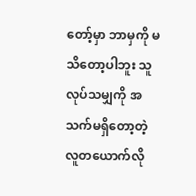တော့်မှာ ဘာမှကို မသိတော့ပါဘူး သူလုပ်သမျှကို အသက်မရှိတော့တဲ့ လူတယောက်လို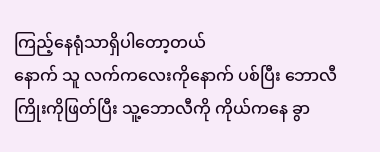ကြည့်နေရုံသာရှိပါတော့တယ်
နောက် သူ လက်ကလေးကိုနောက် ပစ်ပြီး ဘောလီကြိုးကိုဖြတ်ပြီး သူ့ဘောလီကို ကိုယ်ကနေ ခွာ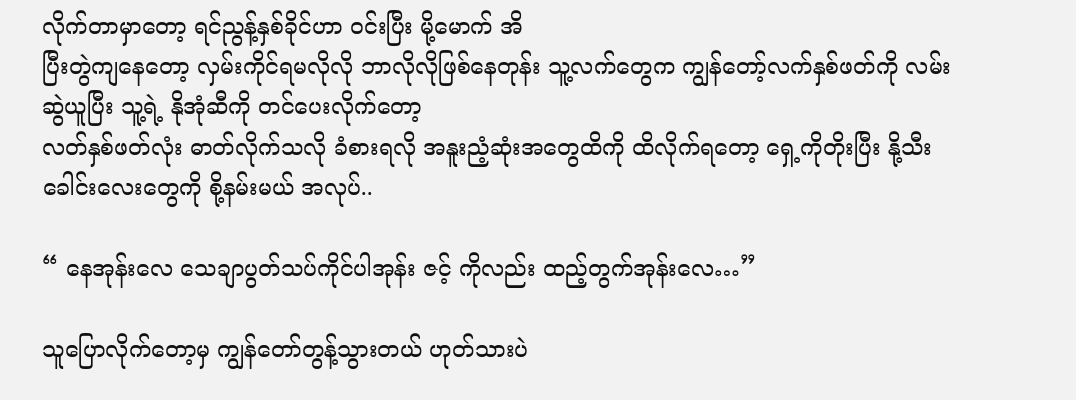လိုက်တာမှာတော့ ရင်ညွန့်နှစ်ခိုင်ဟာ ဝင်းပြီး မို့မောက် အိ
ပြီးတွဲကျနေတော့ လှမ်းကိုင်ရမလိုလို ဘာလိုလိုဖြစ်နေတုန်း သူ့လက်တွေက ကျွန်တော့်လက်နှစ်ဖတ်ကို လမ်းဆွဲယူပြီး သူ့ရဲ့ နိုအုံဆီကို တင်ပေးလိုက်တော့
လတ်နှစ်ဖတ်လုံး ဓာတ်လိုက်သလို ခံစားရလို အနူးညံ့ဆုံးအတွေထိကို ထိလိုက်ရတော့ ရှေ့ကိုတိုးပြီး နို့သီးခေါင်းလေးတွေကို စို့နမ်းမယ် အလုပ်..

“ နေအုန်းလေ သေချာပွတ်သပ်ကိုင်ပါအုန်း ဇင့် ကိုလည်း ထည့်တွက်အုန်းလေ…”

သူပြောလိုက်တော့မှ ကျွန်တော်တွန့်သွားတယ် ဟုတ်သားပဲ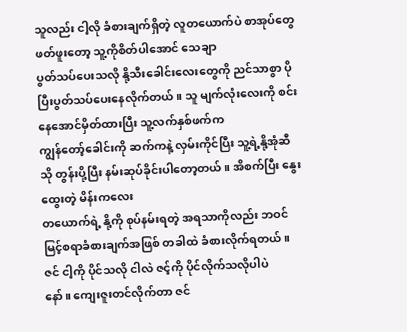သူလည်း ငါ့လို ခံစားချက်ရှိတဲ့ လူတယောက်ပဲ စာအုပ်တွေ ဖတ်ဖူးတော့ သူ့ကိုစိတ်ပါအောင် သေချာ
ပွတ်သပ်ပေးသလို နို့သီးခေါင်းလေးတွေကို ညင်သာစွာ ပိုပြီးပွတ်သပ်ပေးနေလိုက်တယ်။ သူ မျက်လုံးလေးကို စင်းနေအောင်မှိတ်ထားပြီး သူ့လက်နှစ်ဖက်က
ကျွန်တော့်ခေါင်းကို ဆက်ကနဲ့ လှမ်းကိုင်ပြီး သူ့ရဲ့နို့အုံဆီသို တွန်းပို့ပြီး နမ်းဆုပ်ခိုင်းပါတော့တယ်။ အိစက်ပြီး နွေးထွေးတဲ့ မိန်းကလေး
တယောက်ရဲ့ နို့ကို စုပ်နမ်းရတဲ့ အရသာကိုလည်း ဘဝင်မြင့်စရာခံစားချက်အဖြစ် တခါထဲ ခံစားလိုက်ရတယ်။ ဇင် ငါ့ကို ပိုင်သလို ငါလဲ ဇင့်ကို ပိုင်လိုက်သလိုပါပဲ
နော်။ ကျေးဇူးတင်လိုက်တာ ဇင်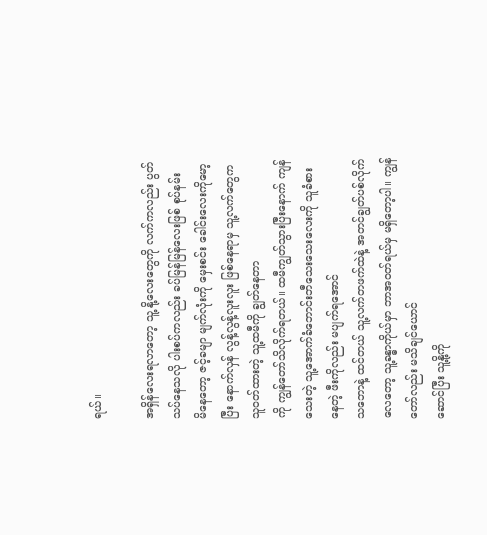ရယ်။

အရှိန်လေးရလာတော့ သူ့ နို့လေးတွေကို လက်ကလည်း ပွတ်သပ်နေသလို ပါးစပ်ကလည်း ခပ်မြန်မြန်လေးဖြစ် စုပ်နမ်း
မိနေတော့ ဇင့်ခမျာ မျက်လုံးကို မှေးစင်း ခေါင်းလေးကိုမော့ပြီး နောက်လှန် လွန့်လွန့်လူးလူး ဖြစ်နေရာမှ သူ့လက်တွေက သူဝတ်ထားတဲ့ သူ့ထမီကို ချွတ်နေတာ
ကို ကျွန်တော်သိလိုက်ရတယ်။ ထမီကျွတ်သွားပြီးနောက် ကျန်သေးတဲ့ သူ့အောက်ခံဘောင်းဘီသေးသေးလေးကို သူခံစားနေတဲ့ ဖီးကိုလည်း မပျက်ရအောင်
သဘောနဲ့ ထင်တယ် သူ့လက်တဖက်ထဲနဲ့ အတင်ချွတ်ပစ်လိုက်လေတော့ သူ့ခန္ဓာကိုယ်မှာ ဘာအဝတ်ရယ်မှ မရှိတော့ပါ။ ကျွန်တော်လည်း မသိချင်ယောင်
ဆောင်ပြီး သူ့နို့ကို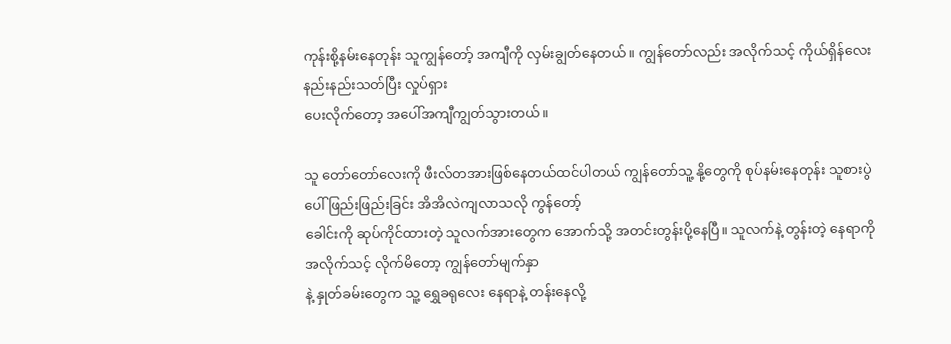ကုန်းစို့နမ်းနေတုန်း သူကျွန်တော့် အကျီကို လှမ်းချွတ်နေတယ်။ ကျွန်တော်လည်း အလိုက်သင့် ကိုယ်ရှိန်လေး နည်းနည်းသတ်ပြီး လှုပ်ရှား
ပေးလိုက်တော့ အပေါ်အကျီကျွတ်သွားတယ်။

သူ တော်တော်လေးကို ဖီးလ်တအားဖြစ်နေတယ်ထင်ပါတယ် ကျွန်တော်သူ့ နို့တွေကို စုပ်နမ်းနေတုန်း သူစားပွဲပေါ် ဖြည်းဖြည်းခြင်း အိအိလဲကျလာသလို ကွန်တော့်
ခေါင်းကို ဆုပ်ကိုင်ထားတဲ့ သူလက်အားတွေက အောက်သို့ အတင်းတွန်းပို့နေပြီ။ သူလက်နဲ့ တွန်းတဲ့ နေရာကို အလိုက်သင့် လိုက်မိတော့ ကျွန်တော်မျက်နှာ
နဲ့ နှုတ်ခမ်းတွေက သူ့ ရွှေခရုလေး နေရာနဲ့ တန်းနေလို့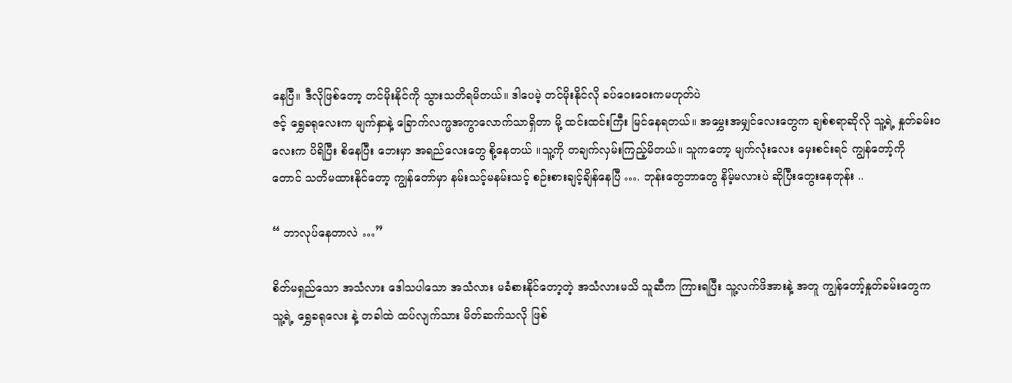နေပြီ။ ဒီလိုဖြစ်တော့ တင်မိုးနိုင်ကို သွားသတိရမိတယ်။ ဒါပေမဲ့ တင်မိုးနိုင်လို ခပ်ဝေးဝေးကမဟုတ်ပဲ
ဇင့် ရွှေခရုလေးက မျက်နှာနဲ့ ခြောက်လက္မအကွာလောက်သာရှိတာ မို့ ထင်းထင်းကြီး မြင်နေရတယ်။ အမွှေးအမျှင်လေးတွေက ချစ်စရာဆိုလို သူ့ရဲ့ နှုတ်ခမ်းဝ
လေးက ပိရိပြီး စိနေပြီး ဘေးမှာ အရည်လေးတွေ စို့နေတယ် ။သူ့ကို တချက်လှမ်းကြည့်မိတယ်။ သူကတော့ မျက်လုံးလေး မှေးစင်းရင် ကျွန်တော့်ကို
တောင် သတိမထားနိုင်တော့ ကျွန်တော်မှာ နမ်းသင့်မနမ်းသင့် စဉ်းစားချင့်ချိန်နေပြီ …. ဘုန်းတွေဘာတွေ နိမ့်မလားပဲ ဆိုပြီးတွေးနေတုန်း ..

“ ဘာလုပ်နေတာလဲ …”

စိတ်မရှည်သော အသံလား ဒေါသပါသော အသံလား မခံစားနိုင်တော့တဲ့ အသံလားမသိ သူဆီက ကြားရပြီး သူ့လက်ဖိအားနဲ့ အတူ ကျွန်တော့်နှုတ်ခမ်းတွေက
သူ့ရဲ့ ရွှေခရုလေး နဲ့ တခါထဲ ထပ်လျက်သား မိတ်ဆက်သလို ဖြစ်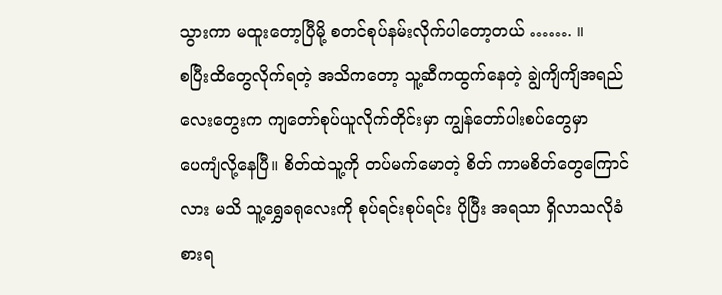သွားကာ မထူးတော့ပြီမို့ စတင်စုပ်နမ်းလိုက်ပါတော့တယ် ……. ။
စပြီးထိတွေလိုက်ရတဲ့ အသိကတော့ သူ့ဆီကထွက်နေတဲ့ ချွဲကျိကျိအရည်လေးတွေးက ကျတော်စုပ်ယူလိုက်တိုင်းမှာ ကျွန်တော်ပါးစပ်တွေမှာ
ပေကျံလို့နေပြီ။ စိတ်ထဲသူ့ကို တပ်မက်မောတဲ့ စိတ် ကာမစိတ်တွေကြောင်လား မသိ သူ့ရွှေခရုလေးကို စုပ်ရင်းစုပ်ရင်း ပိုပြီး အရသာ ရှိလာသလိုခံ
စားရ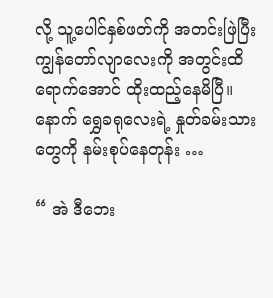လို့ သူ့ပေါင်နှစ်ဖတ်ကို အတင်းဖြဲပြီး ကျွန်တော်လျာလေးကို အတွင်းထိရောက်အောင် ထိုးထည့်နေမိပြီ။ နောက် ရွှေခရုလေးရဲ့ နှုတ်ခမ်းသား
တွေကို နမ်းစုပ်နေတုန်း …

“ အဲ ဒီဘေး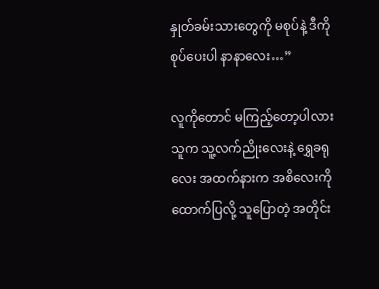နှုတ်ခမ်းသားတွေကို မစုပ်နဲ့ ဒီကို စုပ်ပေးပါ နာနာလေး…”

လူကိုတောင် မကြည့်တော့ပါလား သူက သူ့လက်ညိုးလေးနဲ့ ရွှေခရုလေး အထက်နားက အစိလေးကို ထောက်ပြလို့ သူပြောတဲ့ အတိုင်း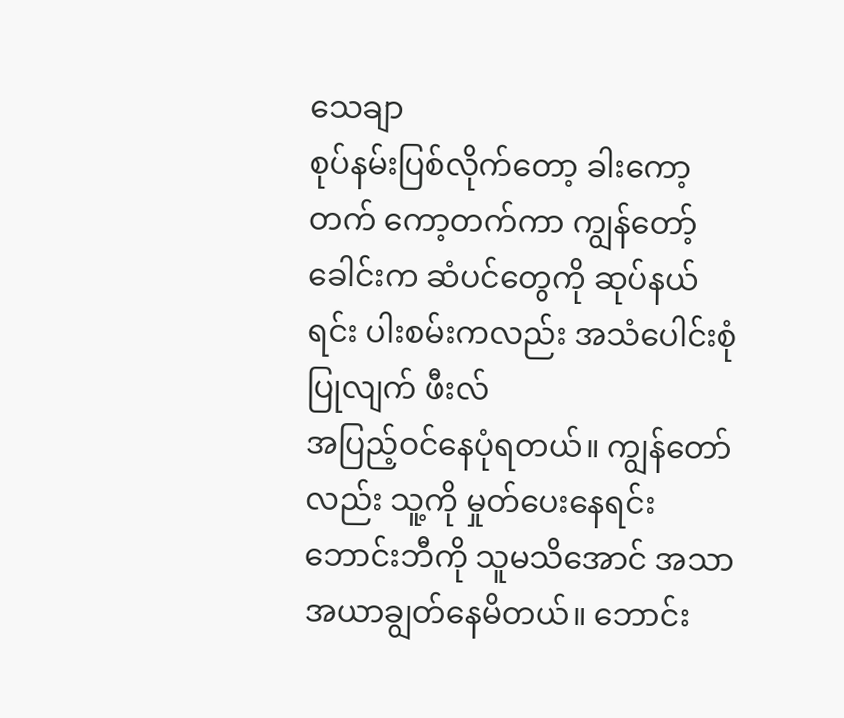သေချာ
စုပ်နမ်းပြစ်လိုက်တော့ ခါးကော့တက် ကော့တက်ကာ ကျွန်တော့်ခေါင်းက ဆံပင်တွေကို ဆုပ်နယ်ရင်း ပါးစမ်းကလည်း အသံပေါင်းစုံပြုလျက် ဖီးလ်
အပြည့်ဝင်နေပုံရတယ်။ ကျွန်တော်လည်း သူ့ကို မှုတ်ပေးနေရင်း ဘောင်းဘီကို သူမသိအောင် အသာအယာချွတ်နေမိတယ်။ ဘောင်း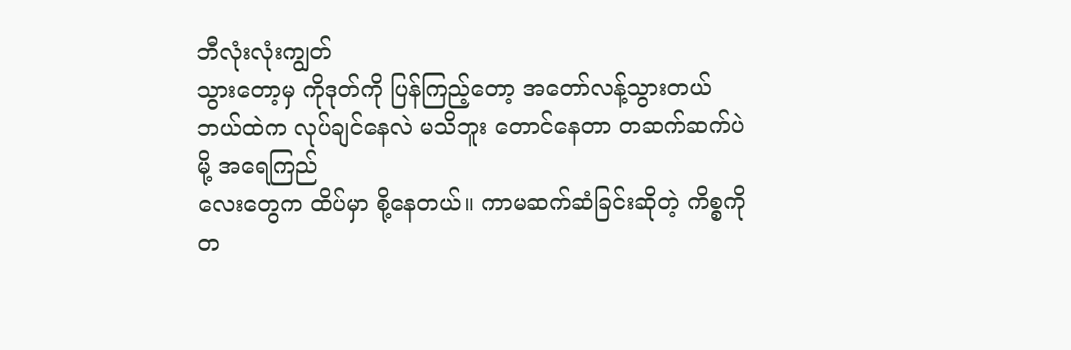ဘီလုံးလုံးကျွတ်
သွားတော့မှ ကိုဒုတ်ကို ပြန်ကြည့်တော့ အတော်လန့်သွားတယ် ဘယ်ထဲက လုပ်ချင်နေလဲ မသိဘူး တောင်နေတာ တဆက်ဆက်ပဲမို့ အရေကြည်
လေးတွေက ထိပ်မှာ စို့နေတယ်။ ကာမဆက်ဆံခြင်းဆိုတဲ့ ကိစ္စကို တ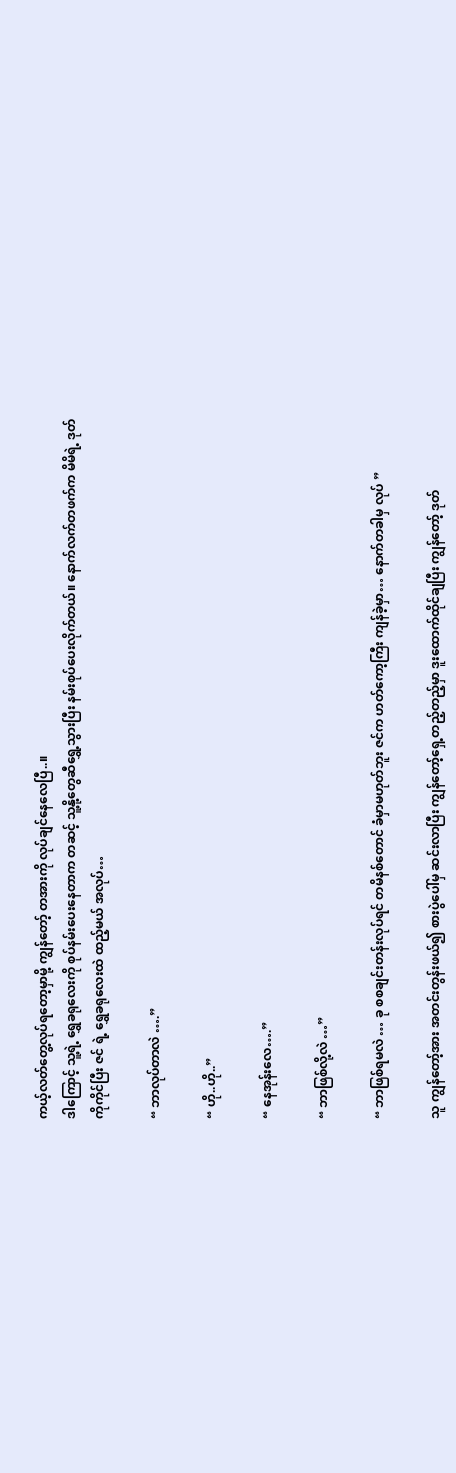ကယ့်လတ်တွေ့လုပ်ရတော့မှာမို့ ကျွန်တော့် တအားကို လုပ်ချင်နေလေပြီ..။
ဒါကြောင့် သူ့ရဲ့ ရွှေခရုလေးကို စုပ်နမ်းပေးနေတာက တဆင့် သူ့နို့တွေဆီရွှေ့သွားပြီး နမ်းစုပ်ပေးလိုက်တယ်။ နောက်လက်တဖက်က မိမိရဲ့ ဒုတ်
ကိုကိုင်ပြီး ဇင် ရဲ့ ရွှေခရုလေးထဲ ထည့်မယ် အလုပ်…

“ ဘာလုပ်တာလဲ ….”

“ ဟို..ဟို..”

“ နေအုန်းလေ….”

“ ဘာဖြစ်လို့လဲ …”

“ ဘာဖြစ်ရမလဲ … ခု စစချင်းတန်းလုပ်ရင် တမိနစ်တောင် ခံမှာမဟုတ်ဘူး ဇင်က ဟတ်ကော့ကြီး ကျန်ခဲ့မှာ… နောက်တခါမှ လုပ် ”

သူ ကျွန်တော့်အား အတင်းတွန်းဖယ်၍ စားပွဲပေါ်မှ ဆင်းလာပြီး ကျွန်တော့်ရှေ့တည့်တည့်မှာ ဒူးထောက်ထိုင်ချပြီး ကျွန်တော့် ဒုတ်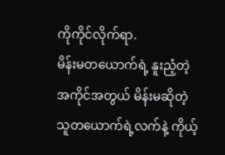ကိုကိုင်လိုက်ရာ.
မိန်းမတယောက်ရဲ့ နူးညံ့တဲ့ အကိုင်အတွယ် မိန်းမဆိုတဲ့ သူတယောက်ရဲ့လက်နဲ့ ကိုယ့်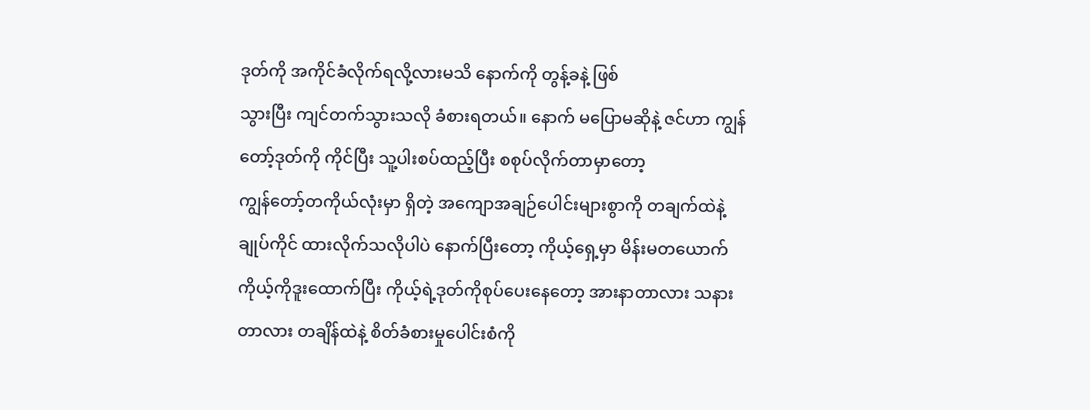ဒုတ်ကို အကိုင်ခံလိုက်ရလို့လားမသိ နောက်ကို တွန့်ခနဲ့ ဖြစ်
သွားပြီး ကျင်တက်သွားသလို ခံစားရတယ်။ နောက် မပြောမဆိုနဲ့ ဇင်ဟာ ကျွန်တော့်ဒုတ်ကို ကိုင်ပြီး သူ့ပါးစပ်ထည့်ပြီး စစုပ်လိုက်တာမှာတော့
ကျွန်တော့်တကိုယ်လုံးမှာ ရှိတဲ့ အကျောအချဉ်ပေါင်းများစွာကို တချက်ထဲနဲ့ ချုပ်ကိုင် ထားလိုက်သလိုပါပဲ နောက်ပြီးတော့ ကိုယ့်ရှေ့မှာ မိန်းမတယောက်
ကိုယ့်ကိုဒူးထောက်ပြီး ကိုယ့်ရဲ့ဒုတ်ကိုစုပ်ပေးနေတော့ အားနာတာလား သနားတာလား တချိန်ထဲနဲ့ စိတ်ခံစားမှုပေါင်းစံကို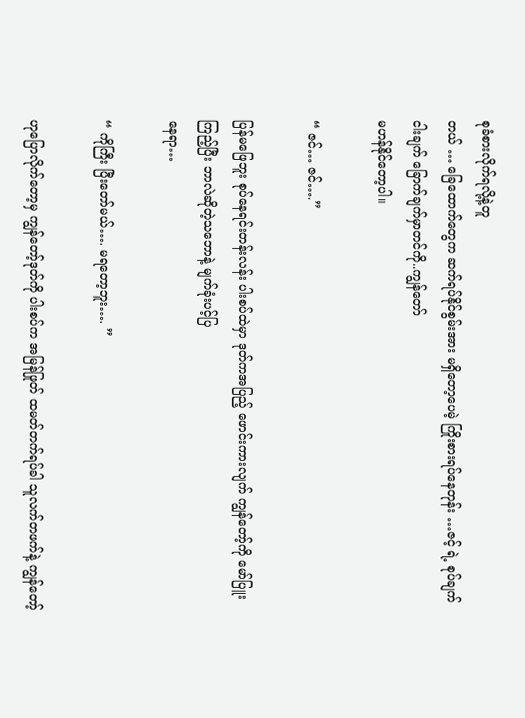စုခံစားလိုက်ရလို့နဲ့တူ
တယ် … ခြေထောက်တွေက ဆက်ရပ်နိုင်စွမ်းအား မရှိတော့ပေမဲ့ ကြိုးစားရပ်နေတုန်း …ဇင့် ရဲ့ စုပ်ချက် ငါးချက် ခြောက်ချက်မှာတင်ကို..ကျွန်တော်
မဟန်နိုင်တော့ပါ။

“ ဇင်… ဇင်….”

ပြန်မဖြေဘူး စုပ်နေရင်းတန်းလန်း ပါးစပ်ထဲမှာ ဒုတ်ကအပြည့် ဖောင်းကားလျက် ကျွန်တော့်ကို မော်ပြူးကြည့်ပြီး ဘာလဲဆိုတဲ့သဘောနဲ့ မျက်ခုံးပင့်ပြ
နေရာ…

“ ကိုကြီး ပြီးတော်မယ်…. မရတော့ဘူး…. ”

ဟုပြောလိုက်တော့မှ ကျွန်တော့်ဒုတ်ကို ပါးစပ်က အမြန်ဖြုတ် ထမတ်တက်ရပ်ခါ သူလက်တဖက်နဲ့ ကျွန်တော့်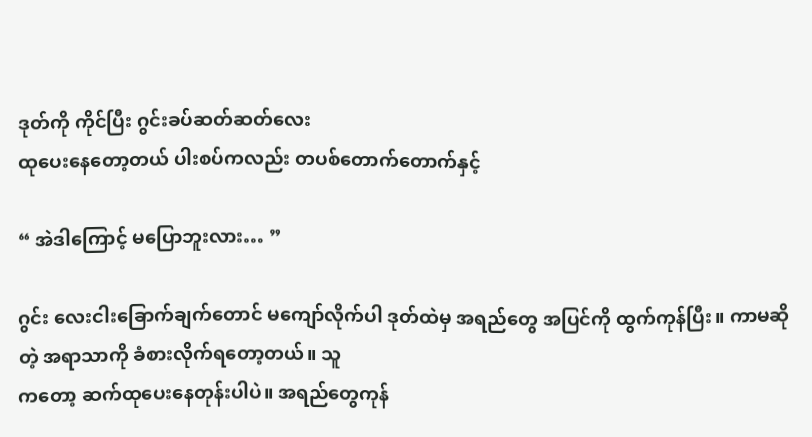ဒုတ်ကို ကိုင်ပြီး ဂွင်းခပ်ဆတ်ဆတ်လေး
ထုပေးနေတော့တယ် ပါးစပ်ကလည်း တပစ်တောက်တောက်နှင့်

“ အဲဒါကြောင့် မပြောဘူးလား… ”

ဂွင်း လေးငါးခြောက်ချက်တောင် မကျော်လိုက်ပါ ဒုတ်ထဲမှ အရည်တွေ အပြင်ကို ထွက်ကုန်ပြီး။ ကာမဆိုတဲ့ အရာသာကို ခံစားလိုက်ရတော့တယ်။ သူ
ကတော့ ဆက်ထုပေးနေတုန်းပါပဲ။ အရည်တွေကုန်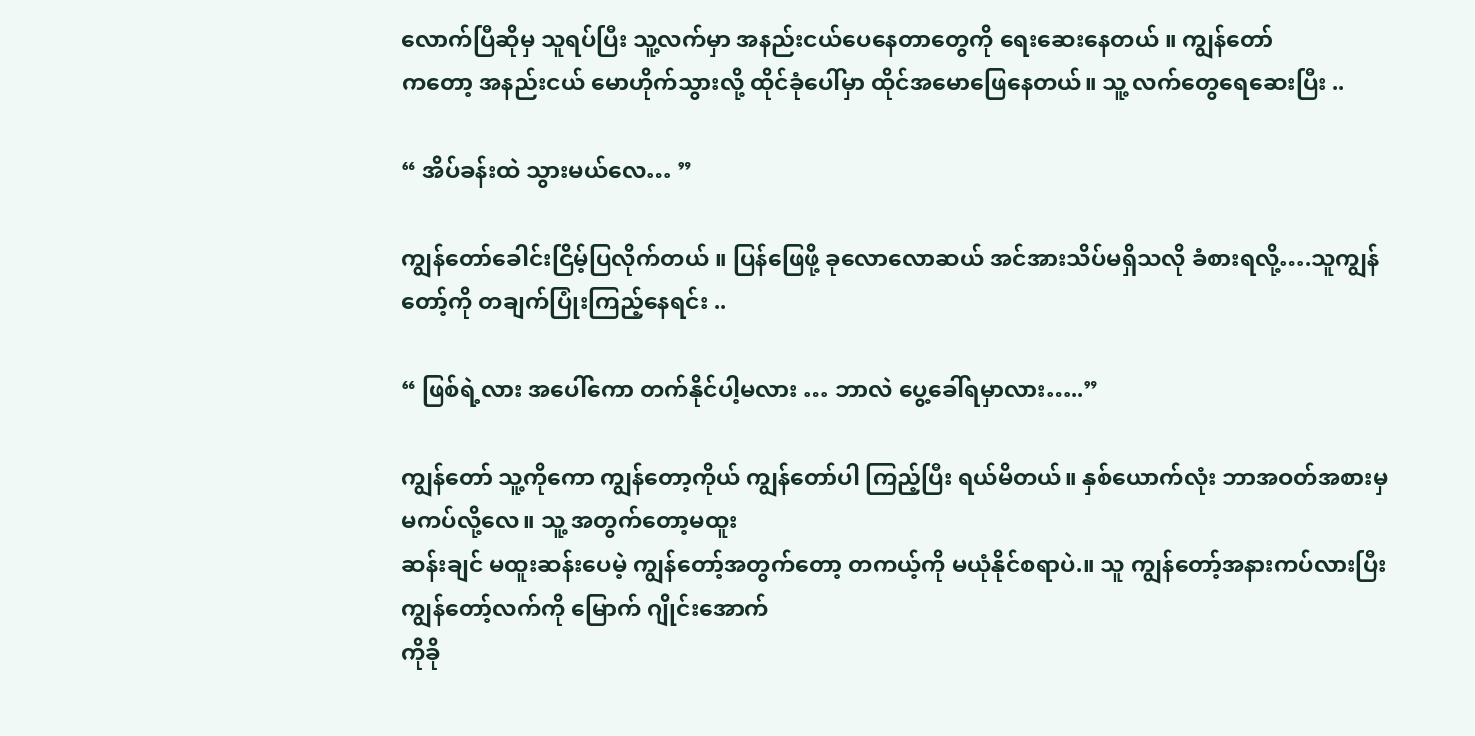လောက်ပြီဆိုမှ သူရပ်ပြီး သူ့လက်မှာ အနည်းငယ်ပေနေတာတွေကို ရေးဆေးနေတယ် ။ ကျွန်တော်
ကတော့ အနည်းငယ် မောဟိုက်သွားလို့ ထိုင်ခုံပေါ်မှာ ထိုင်အမောဖြေနေတယ်။ သူ့ လက်တွေရေဆေးပြီး ..

“ အိပ်ခန်းထဲ သွားမယ်လေ… ”

ကျွန်တော်ခေါင်းငြိမ့်ပြလိုက်တယ် ။ ပြန်ဖြေဖို့ ခုလောလောဆယ် အင်အားသိပ်မရှိသလို ခံစားရလို့….သူကျွန်တော့်ကို တချက်ပြုံးကြည့်နေရင်း ..

“ ဖြစ်ရဲ့လား အပေါ်ကော တက်နိုင်ပါ့မလား … ဘာလဲ ပွေ့ခေါ်ရမှာလား…..”

ကျွန်တော် သူ့ကိုကော ကျွန်တော့ကိုယ် ကျွန်တော်ပါ ကြည့်ပြီး ရယ်မိတယ်။ နှစ်ယောက်လုံး ဘာအဝတ်အစားမှ မကပ်လို့လေ။ သူ့ အတွက်တော့မထူး
ဆန်းချင် မထူးဆန်းပေမဲ့ ကျွန်တော့်အတွက်တော့ တကယ့်ကို မယုံနိုင်စရာပဲ.။ သူ ကျွန်တော့်အနားကပ်လားပြီး ကျွန်တော့်လက်ကို မြောက် ဂျိုင်းအောက်
ကိုခို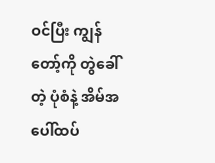ဝင်ပြီး ကျွန်တော့်ကို တွဲခေါ်တဲ့ ပုံစံနဲ့ အိမ်အပေါ်ထပ်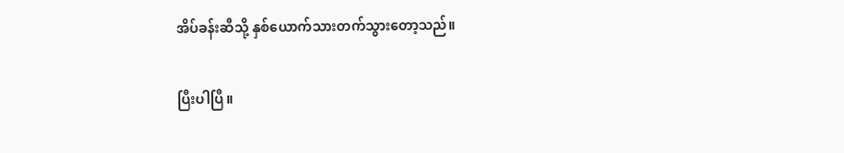အိပ်ခန်းဆီသို့ နှစ်ယောက်သားတက်သွားတော့သည်။

ပြီးပါပြီ။